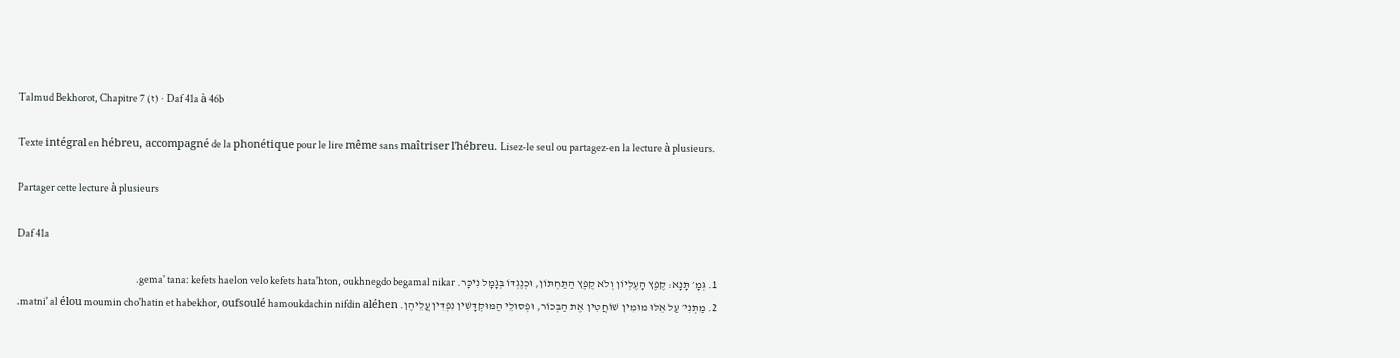Talmud Bekhorot, Chapitre 7 (ז) · Daf 41a à 46b

Texte intégral en hébreu, accompagné de la phonétique pour le lire même sans maîtriser l'hébreu. Lisez-le seul ou partagez-en la lecture à plusieurs.

Partager cette lecture à plusieurs

Daf 41a

  1. גְּמָ׳ תָּנָא: קֶפֶץ הָעֶלְיוֹן וְלֹא קֶפֶץ הַתַּחְתּוֹן, וּכְנֶגְדּוֹ בְּגָמָל נִיכָּר. gema' tana: kefets haelon velo kefets hata'hton, oukhnegdo begamal nikar.
  2. מַתְנִי׳ עַל אֵלּוּ מוּמִין שׁוֹחֲטִין אֶת הַבְּכוֹר, וּפְסוּלֵי הַמּוּקְדָּשִׁין נִפְדִּין עֲלֵיהֶן. matni' al élou moumin cho'hatin et habekhor, oufsoulé hamoukdachin nifdin aléhen.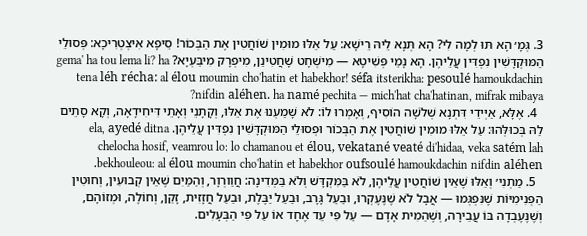3. גְּמָ׳ הָא תּוּ לְמָה לִי? הָא תְּנָא לֵיהּ רֵישָׁא: עַל אֵלּוּ מוּמִין שׁוֹחֲטִין אֶת הַבְּכוֹר! סֵיפָא אִיצְטְרִיכָא: פְּסוּלֵי הַמּוּקְדָּשִׁין נִפְדִּין עֲלֵיהֶן. הָא נָמֵי פְּשִׁיטָא — מִישְׁחָט שָׁחֲטִינַן, מִיפְרָק מִיבַּעְיָא? gema' ha tou lema li? ha tena léh récha: al élou moumin cho'hatin et habekhor! séfa itsterikha: pesoulé hamoukdachin nifdin aléhen. ha namé pechita — mich'hat cha'hatinan, mifrak mibaya?
  4. אֶלָּא, אַיְּידֵי דִּתְנָא שְׁלֹשָׁה הוֹסִיף, וְאָמְרוּ לוֹ: לֹא שָׁמַעְנוּ אֶת אֵלּוּ, וְקָתָנֵי וְאָתֵי דִּיחִידָאָה, וְקָא סָתֵים לַהּ בְּכוּלְּהוּ: עַל אֵלּוּ מוּמִין שׁוֹחֲטִין אֶת הַבְּכוֹר וּפְסוּלֵי הַמּוּקְדָּשִׁין נִפְדִּין עֲלֵיהֶן. ela, ayedé ditna chelocha hosif, veamrou lo: lo chamanou et élou, vekatané veaté di'hidaa, veka satém lah bekhouleou: al élou moumin cho'hatin et habekhor oufsoulé hamoukdachin nifdin aléhen.
  5. מַתְנִי׳ וְאֵלּוּ שֶׁאֵין שׁוֹחֲטִין עֲלֵיהֶן, לֹא בַּמִּקְדָּשׁ וְלֹא בַּמְּדִינָה: חֲוַורְוָר, וְהַמַּיִם שֶׁאֵין קְבוּעִין, וְחוּטִין הַפְּנִימִיּוֹת שֶׁנִּפְגְּמוּ — אֲבָל לֹא שֶׁנֶּעֶקְרוּ, וּבַעַל גָּרָב, וּבַעַל יַבֶּלֶת, וּבַעַל חֲזָזִית, זָקֵן, וְחוֹלֶה, וּמְזוֹהָם, וְשֶׁנֶּעֶבְדָה בּוֹ עֲבֵירָה, וְשֶׁהֵמִית אָדָם — עַל פִּי עֵד אֶחָד אוֹ עַל פִּי הַבְּעָלִים.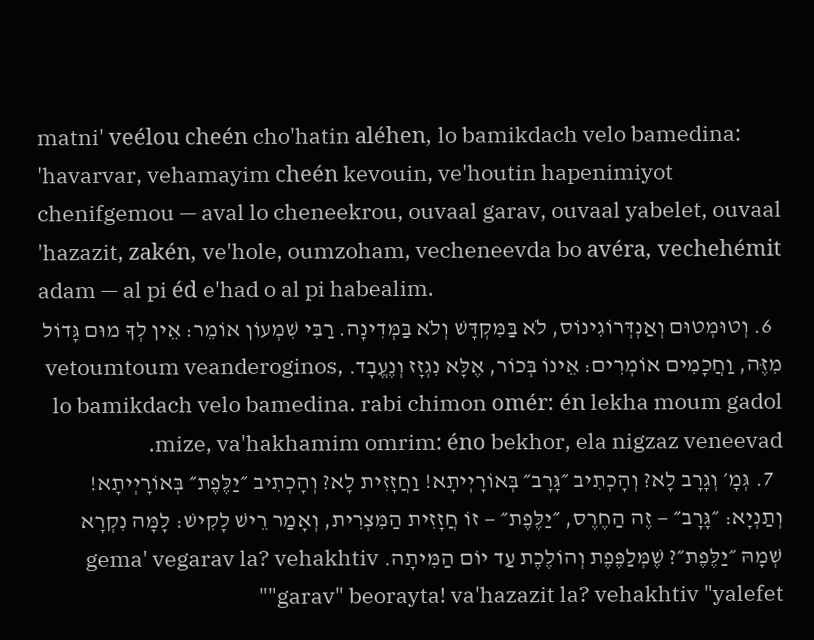matni' veélou cheén cho'hatin aléhen, lo bamikdach velo bamedina: 'havarvar, vehamayim cheén kevouin, ve'houtin hapenimiyot chenifgemou — aval lo cheneekrou, ouvaal garav, ouvaal yabelet, ouvaal 'hazazit, zakén, ve'hole, oumzoham, vecheneevda bo avéra, vechehémit adam — al pi éd e'had o al pi habealim.
  6. וְטוּמְטוּם וְאַנְדְּרוֹגִינוֹס, לֹא בַּמִּקְדָּשׁ וְלֹא בַּמְּדִינָה. רַבִּי שִׁמְעוֹן אוֹמֵר: אֵין לְךָ מוּם גָּדוֹל מִזֶּה, וַחֲכָמִים אוֹמְרִים: אֵינוֹ בְּכוֹר, אֶלָּא נִגְזָז וְנֶעֱבָד. vetoumtoum veanderoginos, lo bamikdach velo bamedina. rabi chimon omér: én lekha moum gadol mize, va'hakhamim omrim: éno bekhor, ela nigzaz veneevad.
  7. גְּמָ׳ וְגָרָב לָא? וְהָכְתִיב ״גָּרָב״ בְּאוֹרָיְיתָא! וַחֲזָזִית לָא? וְהָכְתִיב ״יַלֶּפֶת״ בְּאוֹרָיְיתָא! וְתַנְיָא: ״גָּרָב״ — זֶה הַחֶרֶס, ״יַלֶּפֶת״ — זוֹ חֲזָזִית הַמִּצְרִית, וְאָמַר רֵישׁ לָקִישׁ: לָמָּה נִקְרָא שְׁמָהּ ״יַלֶּפֶת״? שֶׁמְּלַפֶּפֶת וְהוֹלֶכֶת עַד יוֹם הַמִּיתָה. gema' vegarav la? vehakhtiv "garav" beorayta! va'hazazit la? vehakhtiv "yalefet"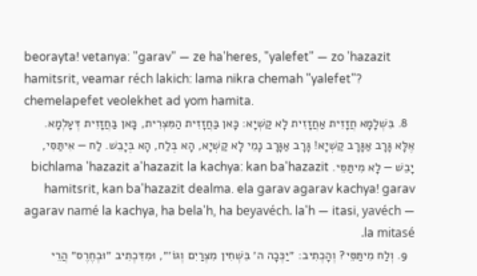beorayta! vetanya: "garav" — ze ha'heres, "yalefet" — zo 'hazazit hamitsrit, veamar réch lakich: lama nikra chemah "yalefet"? chemelapefet veolekhet ad yom hamita.
  8. בִּשְׁלָמָא חֲזָזִית אַחֲזָזִית לָא קַשְׁיָא: כָּאן בַּחֲזָזִית הַמִּצְרִית, כָּאן בַּחֲזָזִית דְּעָלְמָא. אֶלָּא גָּרָב אַגָּרָב קַשְׁיָא! גָּרָב אַגָּרָב נָמֵי לָא קַשְׁיָא, הָא בְּלַח, הָא בְּיָבֵשׁ. לַח — אִיתַּסִּי, יָבֵשׁ — לָא מִיתַּסֵּי. bichlama 'hazazit a'hazazit la kachya: kan ba'hazazit hamitsrit, kan ba'hazazit dealma. ela garav agarav kachya! garav agarav namé la kachya, ha bela'h, ha beyavéch. la'h — itasi, yavéch — la mitasé.
  9. וְלַח מִיתַּסֵּי? וְהָכְתִיב: ״יַכְּכָה ה׳ בִּשְׁחִין מִצְרַיִם וְגוֹ׳״, וּמִדִּכְתִיב ״וּבְחֶרֶס״ הֲרֵי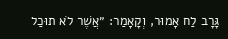גָּרָב לַח אָמוּר, וְקָאָמַר: ״אֲשֶׁר לֹא תוּכַל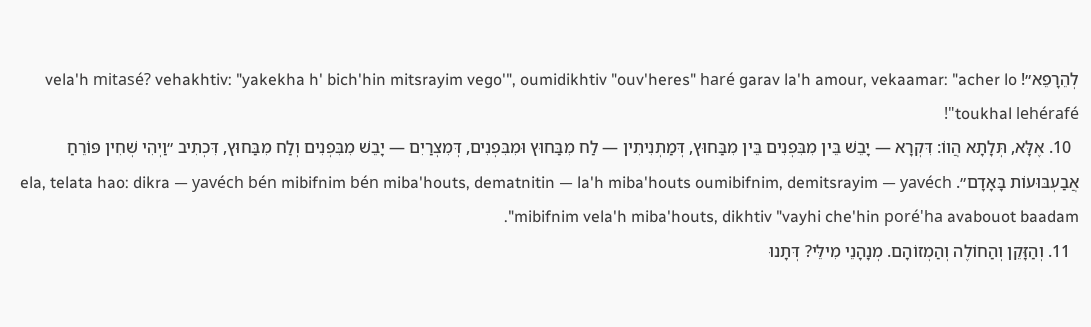לְהֵרָפֵא״! vela'h mitasé? vehakhtiv: "yakekha h' bich'hin mitsrayim vego'", oumidikhtiv "ouv'heres" haré garav la'h amour, vekaamar: "acher lo toukhal lehérafé"!
  10. אֶלָּא, תְּלָתָא הֲווֹ: דִּקְרָא — יָבֵשׁ בֵּין מִבִּפְנִים בֵּין מִבַּחוּץ, דְּמַתְנִיתִין — לַח מִבַּחוּץ וּמִבִּפְנִים, דְּמִצְרַיִם — יָבֵשׁ מִבִּפְנִים וְלַח מִבַּחוּץ, דִּכְתִיב ״וַיְהִי שְׁחִין פּוֹרֵחַ אֲבַעְבּוּעוֹת בָּאָדָם״. ela, telata hao: dikra — yavéch bén mibifnim bén miba'houts, dematnitin — la'h miba'houts oumibifnim, demitsrayim — yavéch mibifnim vela'h miba'houts, dikhtiv "vayhi che'hin poré'ha avabouot baadam".
  11. וְהַזָּקֵן וְהַחוֹלֶה וְהַמְזוֹהָם. מְנָהָנֵי מִילֵּי? דְּתָנוּ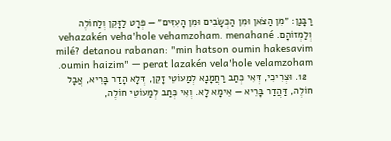רַבָּנַן: ״מִן הַצֹּאן וּמִן הַכְּשָׂבִים וּמִן הָעִזִּים״ — פְּרָט לַזָּקֵן וְלַחוֹלֶה וְלַמְזוֹהָם. vehazakén veha'hole vehamzoham. menahané milé? detanou rabanan: "min hatson oumin hakesavim oumin haizim" — perat lazakén vela'hole velamzoham.
  12. וּצְרִיכִי, דְּאִי כְּתַב רַחֲמָנָא לְמַעוֹטֵי זָקֵן, דְּלָא הָדַר בָּרֵיא, אֲבָל חוֹלֶה, דַּהֲדַר בָּרֵיא — אֵימָא לָא. וְאִי כְּתַב לְמַעוֹטֵי חוֹלֶה,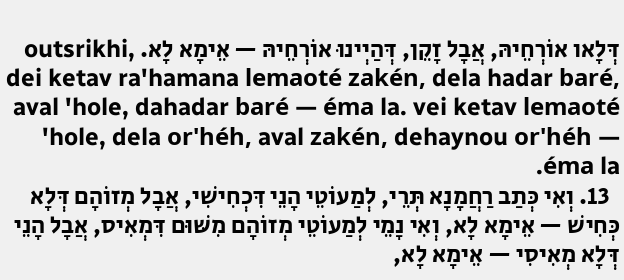דְּלָאו אוֹרְחֵיהּ, אֲבָל זָקֵן, דְּהַיְינוּ אוֹרְחֵיהּ — אֵימָא לָא. outsrikhi, dei ketav ra'hamana lemaoté zakén, dela hadar baré, aval 'hole, dahadar baré — éma la. vei ketav lemaoté 'hole, dela or'héh, aval zakén, dehaynou or'héh — éma la.
  13. וְאִי כְּתַב רַחֲמָנָא תְּרֵי, לְמַעוֹטֵי הָנֵי דִּכְחִישִׁי, אֲבָל מְזוֹהָם דְּלָא כְּחִישׁ — אֵימָא לָא, וְאִי נָמֵי לְמַעוֹטֵי מְזוֹהָם מִשּׁוּם דִּמְאִיס, אֲבָל הָנֵי דְּלָא מְאִיסִי — אֵימָא לָא,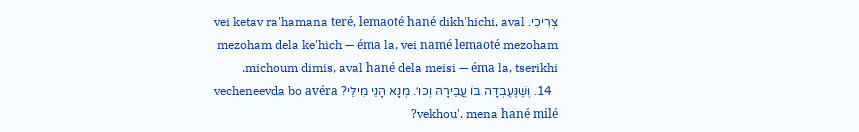צְרִיכִי. vei ketav ra'hamana teré, lemaoté hané dikh'hichi, aval mezoham dela ke'hich — éma la, vei namé lemaoté mezoham michoum dimis, aval hané dela meisi — éma la, tserikhi.
  14. וְשֶׁנֶּעֶבְדָה בּוֹ עֲבֵירָה וְכוּ׳. מְנָא הָנֵי מִילֵּי? vecheneevda bo avéra vekhou'. mena hané milé?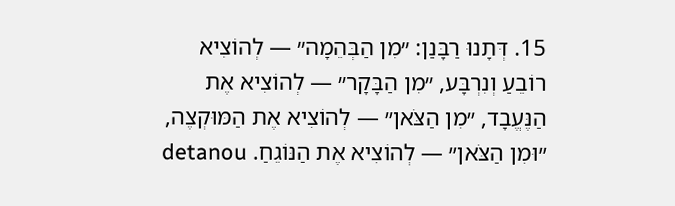15. דְּתָנוּ רַבָּנַן: ״מִן הַבְּהֵמָה״ — לְהוֹצִיא רוֹבֵעַ וְנִרְבָּע, ״מִן הַבָּקָר״ — לְהוֹצִיא אֶת הַנֶּעֱבָד, ״מִן הַצֹּאן״ — לְהוֹצִיא אֶת הַמּוּקְצֶה, ״וּמִן הַצֹּאן״ — לְהוֹצִיא אֶת הַנּוֹגֵחַ. detanou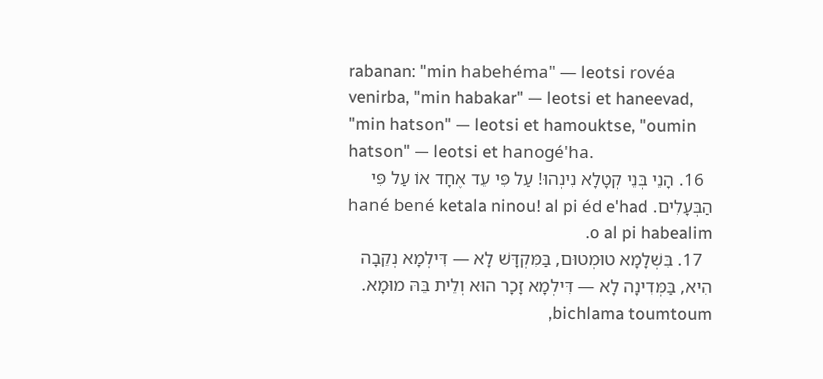rabanan: "min habehéma" — leotsi rovéa venirba, "min habakar" — leotsi et haneevad, "min hatson" — leotsi et hamouktse, "oumin hatson" — leotsi et hanogé'ha.
  16. הָנֵי בְּנֵי קְטָלָא נִינְהוּ! עַל פִּי עֵד אֶחָד אוֹ עַל פִּי הַבְּעָלִים. hané bené ketala ninou! al pi éd e'had o al pi habealim.
  17. בִּשְׁלָמָא טוּמְטוּם, בַּמִּקְדָּשׁ לָא — דִּילְמָא נְקֵבָה הִיא, בַּמְּדִינָה לָא — דִּילְמָא זָכָר הוּא וְלֵית בֵּהּ מוּמָא. bichlama toumtoum,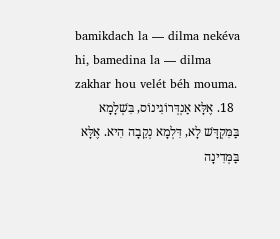bamikdach la — dilma nekéva hi, bamedina la — dilma zakhar hou velét béh mouma.
  18. אֶלָּא אַנְדְּרוֹגִינוֹס, בִּשְׁלָמָא בַּמִּקְדָּשׁ לָא, דִּלְמָא נְקֵבָה הִיא. אֶלָּא בַּמְּדִינָה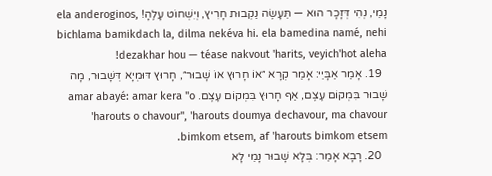נָמֵי, נְהִי דְּזָכָר הוּא — תֵּעָשֶׂה נַקְבוּת חָרִיץ, וְיִשְׁחוֹט עָלֶהָ! ela anderoginos, bichlama bamikdach la, dilma nekéva hi. ela bamedina namé, nehi dezakhar hou — téase nakvout 'harits, veyich'hot aleha!
  19. אָמַר אַבָּיֵי: אָמַר קְרָא ״אוֹ חָרוּץ אוֹ שָׁבוּר״, חָרוּץ דּוּמְיָא דְּשָׁבוּר, מָה שָׁבוּר בִּמְקוֹם עֶצֶם, אַף חָרוּץ בִּמְקוֹם עֶצֶם. amar abayé: amar kera "o 'harouts o chavour", 'harouts doumya dechavour, ma chavour bimkom etsem, af 'harouts bimkom etsem.
  20. רָבָא אָמַר: בְּלָא שָׁבוּר נָמֵי לָא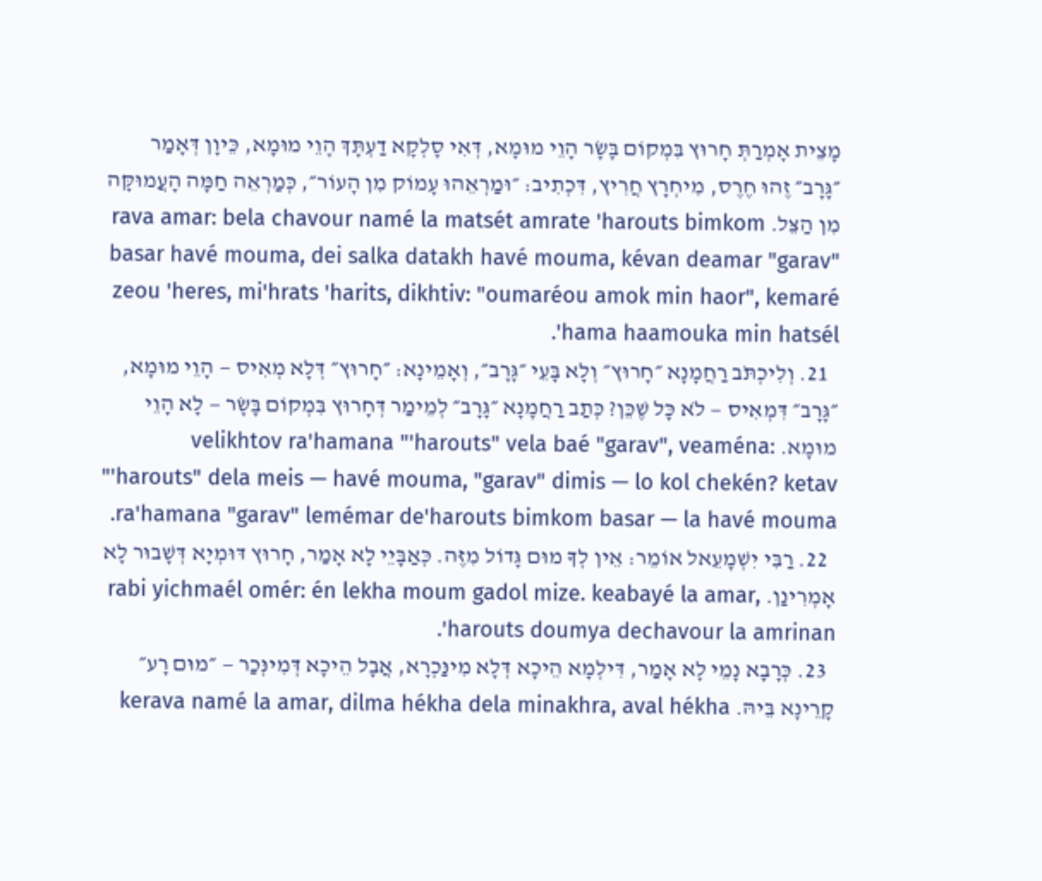מָצֵית אָמְרַתְּ חָרוּץ בִּמְקוֹם בָּשָׂר הָוֵי מוּמָא, דְּאִי סָלְקָא דַעְתָּךְ הָוֵי מוּמָא, כֵּיוָן דְּאָמַר ״גָּרָב״ זֶהוּ חֶרֶס, מִיחְרָץ חֲרִיץ, דִּכְתִיב: ״וּמַרְאֵהוּ עָמוֹק מִן הָעוֹר״, כְּמַרְאֵה חַמָּה הָעֲמוּקָּה מִן הַצֵּל. rava amar: bela chavour namé la matsét amrate 'harouts bimkom basar havé mouma, dei salka datakh havé mouma, kévan deamar "garav" zeou 'heres, mi'hrats 'harits, dikhtiv: "oumaréou amok min haor", kemaré 'hama haamouka min hatsél.
  21. וְלִיכְתֹּב רַחֲמָנָא ״חָרוּץ״ וְלָא בָּעֵי ״גָּרָב״, וְאָמֵינָא: ״חָרוּץ״ דְּלָא מְאִיס — הָוֵי מוּמָא, ״גָּרָב״ דִּמְאִיס — לֹא כׇּל שֶׁכֵּן? כְּתַב רַחֲמָנָא ״גָּרָב״ לְמֵימַר דְּחָרוּץ בִּמְקוֹם בָּשָׂר — לָא הָוֵי מוּמָא. velikhtov ra'hamana "'harouts" vela baé "garav", veaména: "'harouts" dela meis — havé mouma, "garav" dimis — lo kol chekén? ketav ra'hamana "garav" lemémar de'harouts bimkom basar — la havé mouma.
  22. רַבִּי יִשְׁמָעֵאל אוֹמֵר: אֵין לְךָ מוּם גָּדוֹל מִזֶּה. כְּאַבָּיֵי לָא אָמַר, חָרוּץ דּוּמְיָא דְּשָׁבוּר לָא אָמְרִינַן. rabi yichmaél omér: én lekha moum gadol mize. keabayé la amar, 'harouts doumya dechavour la amrinan.
  23. כְּרָבָא נָמֵי לָא אָמַר, דִּילְמָא הֵיכָא דְּלָא מִינַּכְרָא, אֲבָל הֵיכָא דְּמִינְּכַר — ״מוּם רָע״ קָרֵינָא בֵּיהּ. kerava namé la amar, dilma hékha dela minakhra, aval hékha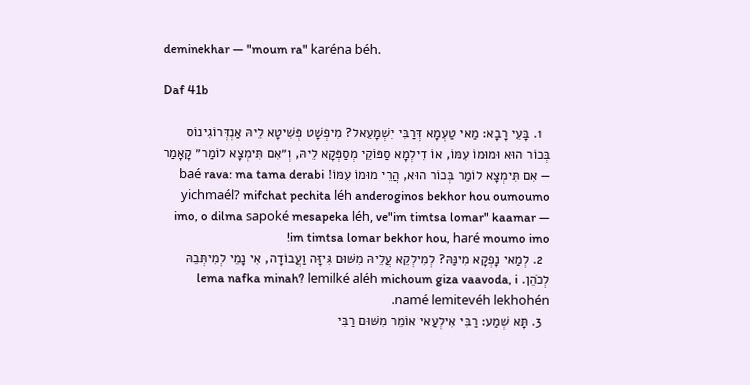deminekhar — "moum ra" karéna béh.

Daf 41b

  1. בָּעֵי רָבָא: מַאי טַעְמָא דְּרַבִּי יִשְׁמָעֵאל? מִיפְשָׁט פְּשִׁיטָא לֵיהּ אַנְדְּרוֹגִינוֹס בְּכוֹר הוּא וּמוּמוֹ עִמּוֹ, אוֹ דִילְמָא סַפּוֹקֵי מְסַפְּקָא לֵיהּ, וְ״אִם תִּימְצָא לוֹמַר״ קָאָמַר — אִם תִּימְצָא לוֹמַר בְּכוֹר הוּא, הֲרֵי מוּמוֹ עִמּוֹ! baé rava: ma tama derabi yichmaél? mifchat pechita léh anderoginos bekhor hou oumoumo imo, o dilma sapoké mesapeka léh, ve"im timtsa lomar" kaamar — im timtsa lomar bekhor hou, haré moumo imo!
  2. לְמַאי נָפְקָא מִינַּהּ? לְמִילְקֵא עֲלֵיהּ מִשּׁוּם גִּיזָּה וַעֲבוֹדָה, אִי נָמֵי לְמִיתְּבֵהּ לְכֹהֵן. lema nafka minah? lemilké aléh michoum giza vaavoda, i namé lemitevéh lekhohén.
  3. תָּא שְׁמַע: רַבִּי אִילְעַאי אוֹמֵר מִשּׁוּם רַבִּי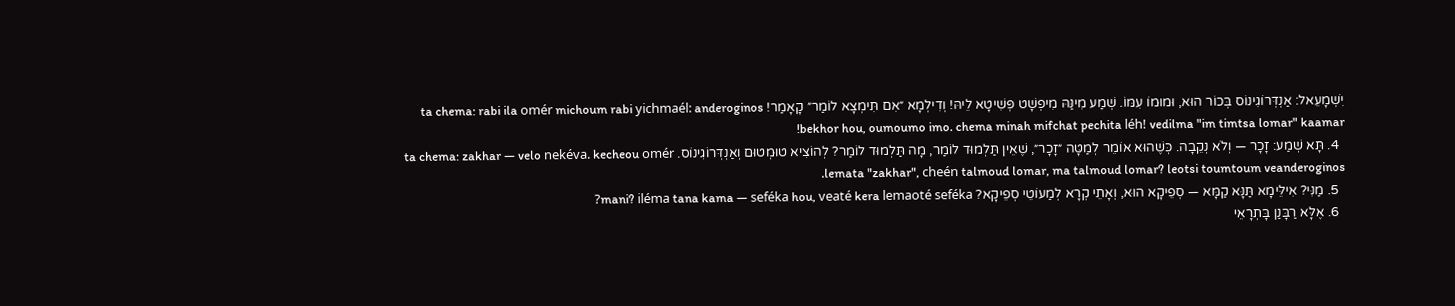יִשְׁמָעֵאל: אַנְדְּרוֹגִינוֹס בְּכוֹר הוּא, וּמוּמוֹ עִמּוֹ. שְׁמַע מִינַּהּ מִיפְשָׁט פְּשִׁיטָא לֵיהּ! וְדִילְמָא ״אִם תִּימְצָא לוֹמַר״ קָאָמַר! ta chema: rabi ila omér michoum rabi yichmaél: anderoginos bekhor hou, oumoumo imo. chema minah mifchat pechita léh! vedilma "im timtsa lomar" kaamar!
  4. תָּא שְׁמַע: זָכָר — וְלֹא נְקֵבָה. כְּשֶׁהוּא אוֹמֵר לְמַטָּה ״זָכָר״, שֶׁאֵין תַּלְמוּד לוֹמַר, מָה תַּלְמוּד לוֹמַר? לְהוֹצִיא טוּמְטוּם וְאַנְדְּרוֹגִינוֹס. ta chema: zakhar — velo nekéva. kecheou omér lemata "zakhar", cheén talmoud lomar, ma talmoud lomar? leotsi toumtoum veanderoginos.
  5. מַנִּי? אִילֵּימָא תַּנָּא קַמָּא — סְפֵיקָא הוּא, וְאָתֵי קְרָא לְמַעוֹטֵי סְפֵיקָא? mani? iléma tana kama — seféka hou, veaté kera lemaoté seféka?
  6. אֶלָּא רַבָּנַן בָּתְרָאֵי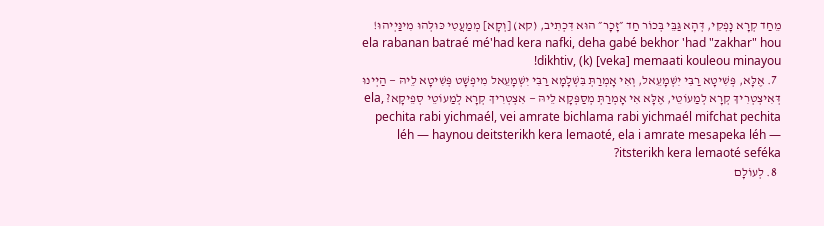מֵחַד קְרָא נָפְקִי, דְּהָא גַּבֵּי בְּכוֹר חַד ״זָכָר״ הוּא דִּכְתִיב, (קא) [וְקָא] מְמַעֲטִי כּוּלְּהוּ מִינַּיְיהוּ! ela rabanan batraé mé'had kera nafki, deha gabé bekhor 'had "zakhar" hou dikhtiv, (k) [veka] memaati kouleou minayou!
  7. אֶלָּא, פְּשִׁיטָא רַבִּי יִשְׁמָעֵאל, וְאִי אָמְרַתְּ בִּשְׁלָמָא רַבִּי יִשְׁמָעֵאל מִיפְשָׁט פְּשִׁיטָא לֵיהּ — הַיְינוּ דְּאִיצְטְרִיךְ קְרָא לְמַעוֹטֵי, אֶלָּא אִי אָמְרַתְּ מְסַפְּקָא לֵיהּ — אִצְטְרִיךְ קְרָא לְמַעוֹטֵי סְפֵיקָא? ela, pechita rabi yichmaél, vei amrate bichlama rabi yichmaél mifchat pechita léh — haynou deitsterikh kera lemaoté, ela i amrate mesapeka léh — itsterikh kera lemaoté seféka?
  8. לְעוֹלָם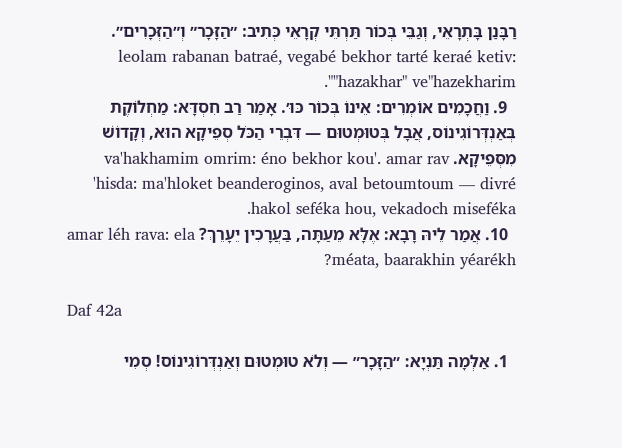רַבָּנַן בָּתְרָאֵי, וְגַבֵּי בְּכוֹר תַּרְתֵּי קְרָאֵי כְּתִיב: ״הַזָּכָר״ וְ״הַזְּכָרִים״. leolam rabanan batraé, vegabé bekhor tarté keraé ketiv: "hazakhar" ve"hazekharim".
  9. וַחֲכָמִים אוֹמְרִים: אֵינוֹ בְּכוֹר כּוּ׳. אָמַר רַב חִסְדָּא: מַחְלוֹקֶת בְּאַנְדְּרוֹגִינוֹס, אֲבָל בְּטוּמְטוּם — דִּבְרֵי הַכֹּל סְפֵיקָא הוּא, וְקָדוֹשׁ מִסְּפֵיקָא. va'hakhamim omrim: éno bekhor kou'. amar rav 'hisda: ma'hloket beanderoginos, aval betoumtoum — divré hakol seféka hou, vekadoch miseféka.
  10. אֲמַר לֵיהּ רָבָא: אֶלָּא מֵעַתָּה, בַּעֲרָכִין יֵעָרֵךְ? amar léh rava: ela méata, baarakhin yéarékh?

Daf 42a

  1. אַלְּמָה תַּנְיָא: ״הַזָּכָר״ — וְלֹא טוּמְטוּם וְאַנְדְּרוֹגִינוֹס! סְמִי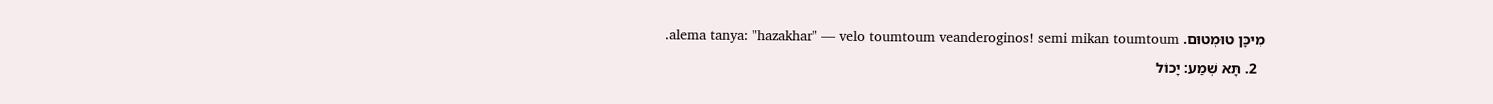מִיכָּן טוּמְטוּם. alema tanya: "hazakhar" — velo toumtoum veanderoginos! semi mikan toumtoum.
  2. תָּא שְׁמַע: יָכוֹל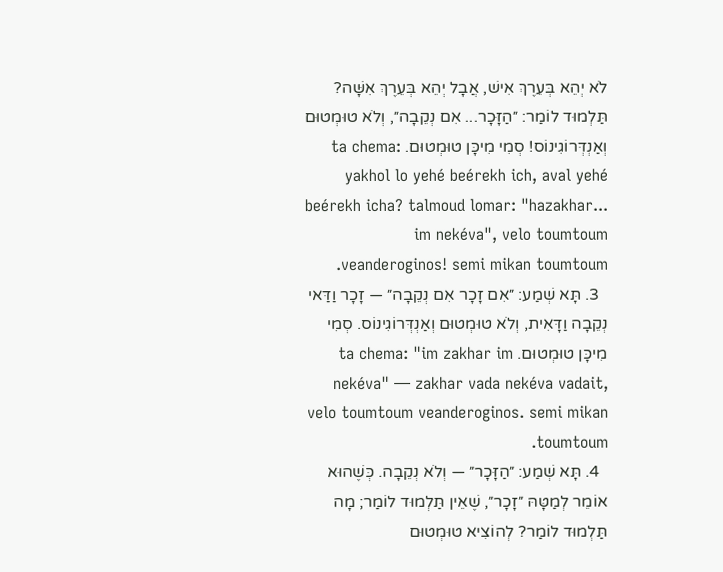לֹא יְהֵא בְּעֵרֶךְ אִישׁ, אֲבָל יְהֵא בְּעֵרֶךְ אִשָּׁה? תַּלְמוּד לוֹמַר: ״הַזָּכָר... אִם נְקֵבָה״, וְלֹא טוּמְטוּם וְאַנְדְּרוֹגִינוֹס! סְמִי מִיכָּן טוּמְטוּם. ta chema: yakhol lo yehé beérekh ich, aval yehé beérekh icha? talmoud lomar: "hazakhar... im nekéva", velo toumtoum veanderoginos! semi mikan toumtoum.
  3. תָּא שְׁמַע: ״אִם זָכָר אִם נְקֵבָה״ — זָכָר וַדַּאי נְקֵבָה וַדָּאִית, וְלֹא טוּמְטוּם וְאַנְדְּרוֹגִינוֹס. סְמִי מִיכָּן טוּמְטוּם. ta chema: "im zakhar im nekéva" — zakhar vada nekéva vadait, velo toumtoum veanderoginos. semi mikan toumtoum.
  4. תָּא שְׁמַע: ״הַזָּכָר״ — וְלֹא נְקֵבָה. כְּשֶׁהוּא אוֹמֵר לְמַטָּהּ ״זָכָר״, שֶׁאֵין תַּלְמוּד לוֹמַר; מָה תַּלְמוּד לוֹמַר? לְהוֹצִיא טוּמְטוּם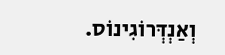וְאַנְדְּרוֹגִינוֹס.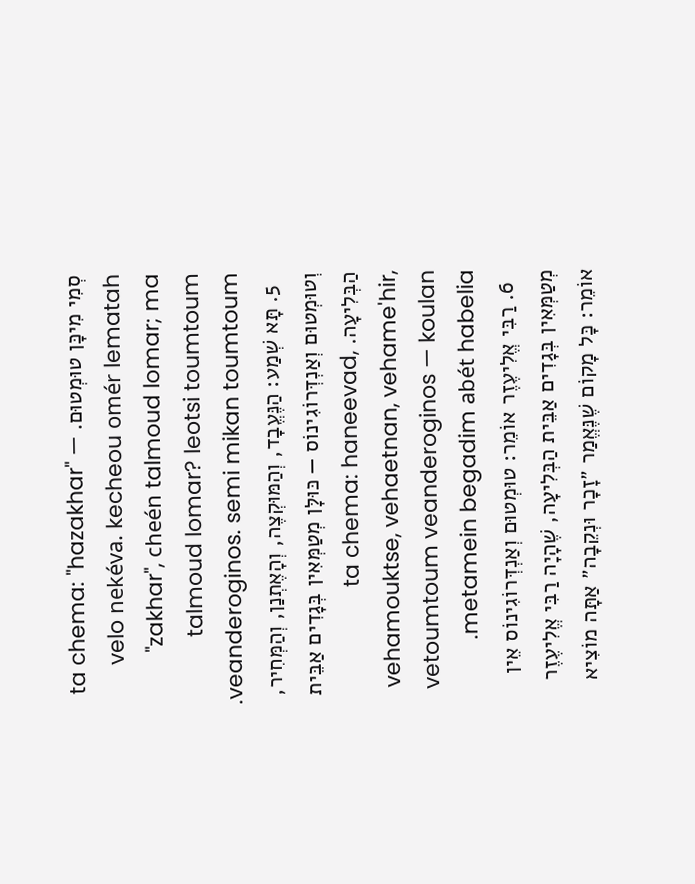סְמִי מִיכָּן טוּמְטוּם. ta chema: "hazakhar" — velo nekéva. kecheou omér lematah "zakhar", cheén talmoud lomar; ma talmoud lomar? leotsi toumtoum veanderoginos. semi mikan toumtoum.
  5. תָּא שְׁמַע: הַנֶּעֱבָד, וְהַמּוּקְצֶה, וְהָאֶתְנַן, וְהַמְּחִיר, וְטוּמְטוּם וְאַנְדְּרוֹגִינוֹס — כּוּלָּן מְטַמְּאִין בְּגָדִים אַבֵּית הַבְּלִיעָה. ta chema: haneevad, vehamouktse, vehaetnan, vehame'hir, vetoumtoum veanderoginos — koulan metamein begadim abét habelia.
  6. רַבִּי אֱלִיעֶזֶר אוֹמֵר: טוּמְטוּם וְאַנְדְּרוֹגִינוֹס אֵין מְטַמְּאִין בְּגָדִים אַבֵּית הַבְּלִיעָה, שֶׁהָיָה רַבִּי אֱלִיעֶזֶר אוֹמֵר: כׇּל מָקוֹם שֶׁנֶּאֱמַר ״זָכָר וּנְקֵבָה״ אַתָּה מוֹצִיא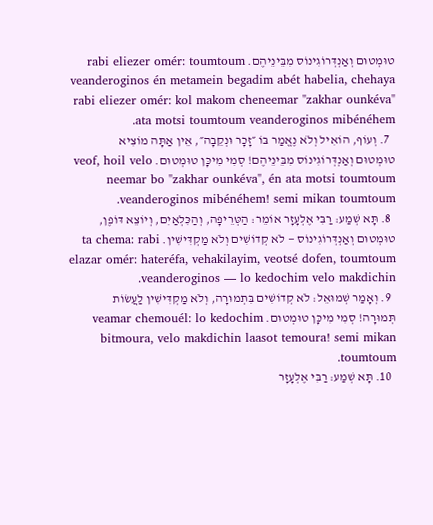טוּמְטוּם וְאַנְדְּרוֹגִינוֹס מִבֵּינֵיהֶם. rabi eliezer omér: toumtoum veanderoginos én metamein begadim abét habelia, chehaya rabi eliezer omér: kol makom cheneemar "zakhar ounkéva" ata motsi toumtoum veanderoginos mibénéhem.
  7. וְעוֹף, הוֹאִיל וְלֹא נֶאֱמַר בּוֹ ״זָכָר וּנְקֵבָה״, אֵין אַתָּה מוֹצִיא טוּמְטוּם וְאַנְדְּרוֹגִינוֹס מִבֵּינֵיהֶם! סְמִי מִיכָּן טוּמְטוּם. veof, hoil velo neemar bo "zakhar ounkéva", én ata motsi toumtoum veanderoginos mibénéhem! semi mikan toumtoum.
  8. תָּא שְׁמַע: רַבִּי אֶלְעָזָר אוֹמֵר: הַטְּרֵיפָה, וְהַכִּלְאַיִם, וְיוֹצֵא דּוֹפֶן, טוּמְטוּם וְאַנְדְּרוֹגִינוֹס — לֹא קְדוֹשִׁים וְלֹא מַקְדִּישִׁין. ta chema: rabi elazar omér: hateréfa, vehakilayim, veotsé dofen, toumtoum veanderoginos — lo kedochim velo makdichin.
  9. וְאָמַר שְׁמוּאֵל: לֹא קְדוֹשִׁים בִּתְמוּרָה, וְלֹא מַקְדִּישִׁין לַעֲשׂוֹת תְּמוּרָה! סְמִי מִיכָּן טוּמְטוּם. veamar chemouél: lo kedochim bitmoura, velo makdichin laasot temoura! semi mikan toumtoum.
  10. תָּא שְׁמַע: רַבִּי אֶלְעָזָר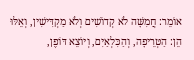אוֹמֵר: חֲמִשָּׁה לֹא קְדוֹשִׁים וְלֹא מַקְדִּישִׁין, וְאֵלּוּ הֵן: הַטְּרֵיפָה, וְהַכִּלְאַיִם, וְיוֹצֵא דּוֹפֶן,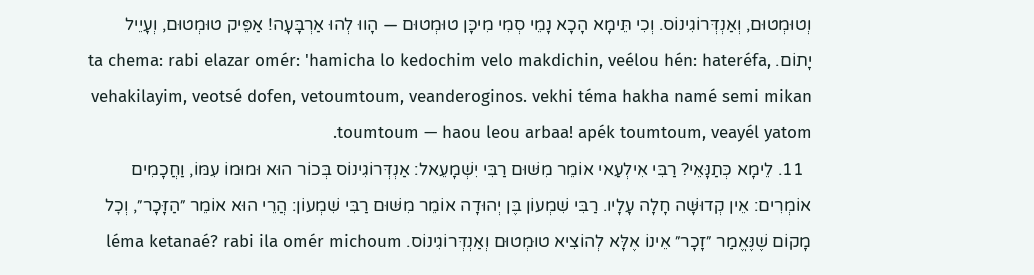וְטוּמְטוּם, וְאַנְדְּרוֹגִינוֹס. וְכִי תֵּימָא הָכָא נָמֵי סְמִי מִיכָּן טוּמְטוּם — הָווּ לְהוּ אַרְבָּעָה! אַפֵּיק טוּמְטוּם, וְעָיֵיל יָתוֹם. ta chema: rabi elazar omér: 'hamicha lo kedochim velo makdichin, veélou hén: hateréfa, vehakilayim, veotsé dofen, vetoumtoum, veanderoginos. vekhi téma hakha namé semi mikan toumtoum — haou leou arbaa! apék toumtoum, veayél yatom.
  11. לֵימָא כְּתַנָּאֵי? רַבִּי אִילְעַאי אוֹמֵר מִשּׁוּם רַבִּי יִשְׁמָעֵאל: אַנְדְּרוֹגִינוֹס בְּכוֹר הוּא וּמוּמוֹ עִמּוֹ, וַחֲכָמִים אוֹמְרִים: אֵין קְדוּשָּׁה חָלָה עָלָיו. רַבִּי שִׁמְעוֹן בֶּן יְהוּדָה אוֹמֵר מִשּׁוּם רַבִּי שִׁמְעוֹן: הֲרֵי הוּא אוֹמֵר ״הַזָּכָר״, וְכׇל מָקוֹם שֶׁנֶּאֱמַר ״זָכָר״ אֵינוֹ אֶלָּא לְהוֹצִיא טוּמְטוּם וְאַנְדְּרוֹגִינוֹס. léma ketanaé? rabi ila omér michoum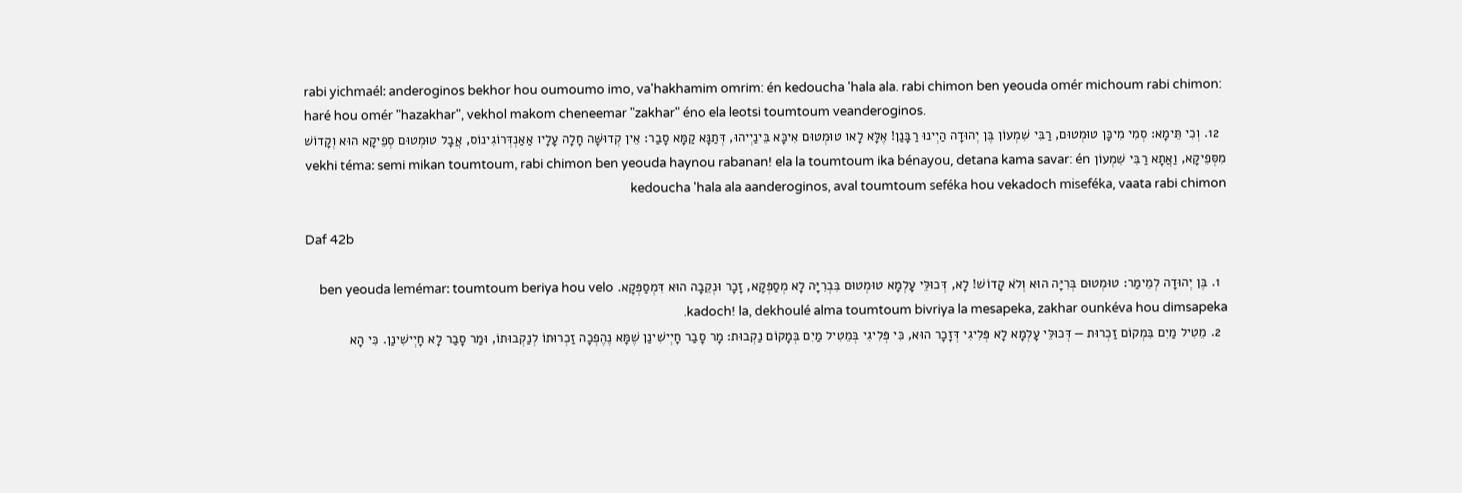rabi yichmaél: anderoginos bekhor hou oumoumo imo, va'hakhamim omrim: én kedoucha 'hala ala. rabi chimon ben yeouda omér michoum rabi chimon: haré hou omér "hazakhar", vekhol makom cheneemar "zakhar" éno ela leotsi toumtoum veanderoginos.
  12. וְכִי תֵּימָא: סְמִי מִיכָּן טוּמְטוּם, רַבִּי שִׁמְעוֹן בֶּן יְהוּדָה הַיְינוּ רַבָּנַן! אֶלָּא לָאו טוּמְטוּם אִיכָּא בֵּינַיְיהוּ, דְּתַנָּא קַמָּא סָבַר: אֵין קְדוּשָּׁה חָלָה עָלָיו אַאַנְדְּרוֹגִינוֹס, אֲבָל טוּמְטוּם סְפֵיקָא הוּא וְקָדוֹשׁ מִסְּפֵיקָא, וַאֲתָא רַבִּי שִׁמְעוֹן vekhi téma: semi mikan toumtoum, rabi chimon ben yeouda haynou rabanan! ela la toumtoum ika bénayou, detana kama savar: én kedoucha 'hala ala aanderoginos, aval toumtoum seféka hou vekadoch miseféka, vaata rabi chimon

Daf 42b

  1. בֶּן יְהוּדָה לְמֵימַר: טוּמְטוּם בְּרִיָּה הוּא וְלֹא קָדוֹשׁ! לָא, דְּכוּלֵּי עָלְמָא טוּמְטוּם בִּבְרִיָּה לָא מְסַפְּקָא, זָכָר וּנְקֵבָה הוּא דִּמְסַפְּקָא. ben yeouda lemémar: toumtoum beriya hou velo kadoch! la, dekhoulé alma toumtoum bivriya la mesapeka, zakhar ounkéva hou dimsapeka.
  2. מֵטִיל מַיִם בִּמְקוֹם זַכְרוּת — דְּכוּלֵּי עָלְמָא לָא פְּלִיגִי דְּזָכָר הוּא, כִּי פְּלִיגִי בְּמֵטִיל מַיִם בְּמָקוֹם נַקְבוּת: מָר סָבַר חָיְישִׁינַן שֶׁמָּא נֶהֶפְכָה זַכְרוּתוֹ לְנַקְבוּתוֹ, וּמַר סָבַר לָא חָיְישִׁינַן. כִּי הָא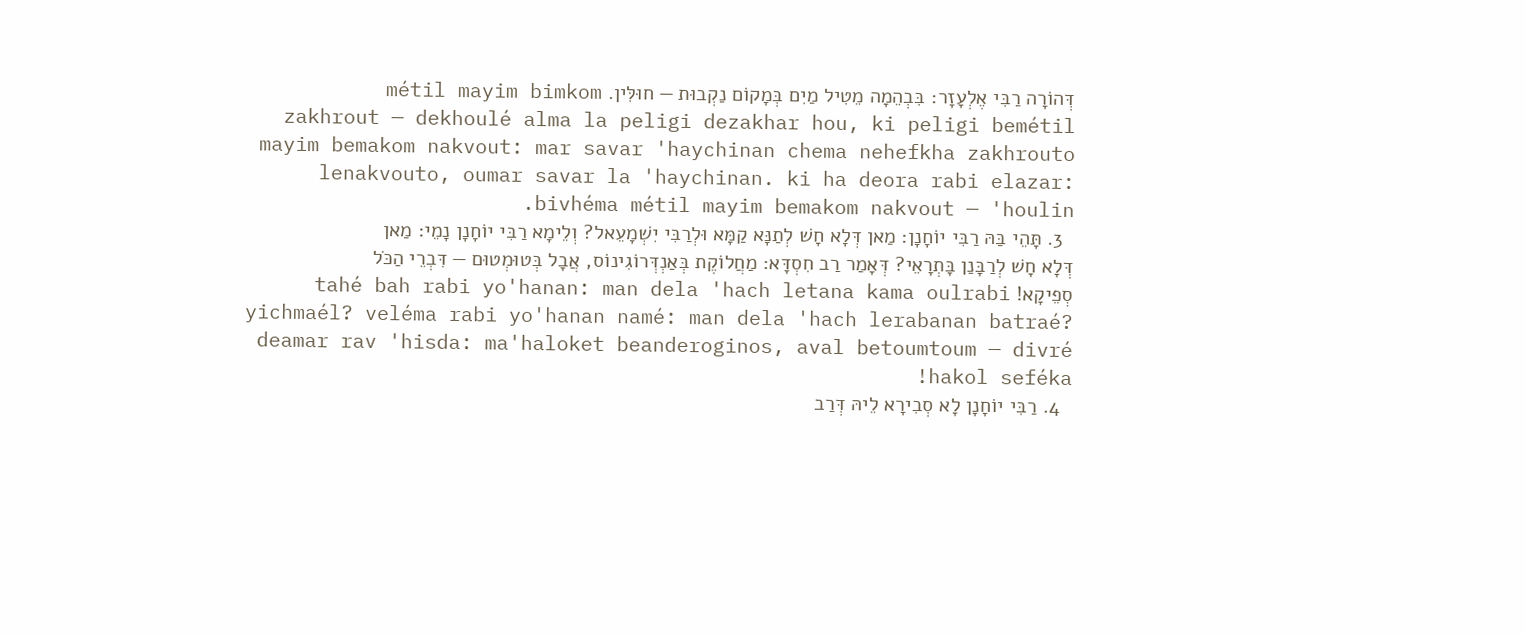דְּהוֹרָה רַבִּי אֶלְעָזָר: בִּבְהֵמָה מֵטִיל מַיִם בְּמָקוֹם נַקְבוּת — חוּלִּין. métil mayim bimkom zakhrout — dekhoulé alma la peligi dezakhar hou, ki peligi bemétil mayim bemakom nakvout: mar savar 'haychinan chema nehefkha zakhrouto lenakvouto, oumar savar la 'haychinan. ki ha deora rabi elazar: bivhéma métil mayim bemakom nakvout — 'houlin.
  3. תָּהֵי בַּהּ רַבִּי יוֹחָנָן: מַאן דְּלָא חָשׁ לְתַנָּא קַמָּא וּלְרַבִּי יִשְׁמָעֵאל? וְלֵימָא רַבִּי יוֹחָנָן נָמֵי: מַאן דְּלָא חָשׁ לְרַבָּנַן בָּתְרָאֵי? דְּאָמַר רַב חִסְדָּא: מַחֲלוֹקֶת בְּאַנְדְּרוֹגִינוֹס, אֲבָל בְּטוּמְטוּם — דִּבְרֵי הַכֹּל סְפֵיקָא! tahé bah rabi yo'hanan: man dela 'hach letana kama oulrabi yichmaél? veléma rabi yo'hanan namé: man dela 'hach lerabanan batraé? deamar rav 'hisda: ma'haloket beanderoginos, aval betoumtoum — divré hakol seféka!
  4. רַבִּי יוֹחָנָן לָא סְבִירָא לֵיהּ דְּרַב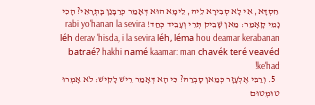חִסְדָּא, אִי לָא סְבִירָא לֵיהּ, לֵימָא הוּא דְּאָמַר כְּרַבָּנַן בָּתְרָאֵי? הָכִי נָמֵי קָאָמַר: מַאן שָׁבֵיק תְּרֵי וְעָבֵיד כְּחַד! rabi yo'hanan la sevira léh derav 'hisda, i la sevira léh, léma hou deamar kerabanan batraé? hakhi namé kaamar: man chavék teré veavéd ke'had!
  5. וְרַבִּי אֶלְעָזָר כְּמַאן סָבְרַהּ? כִּי הָא דְּאָמַר רֵישׁ לָקִישׁ: לֹא אָמְרוּ טוּמְטוּם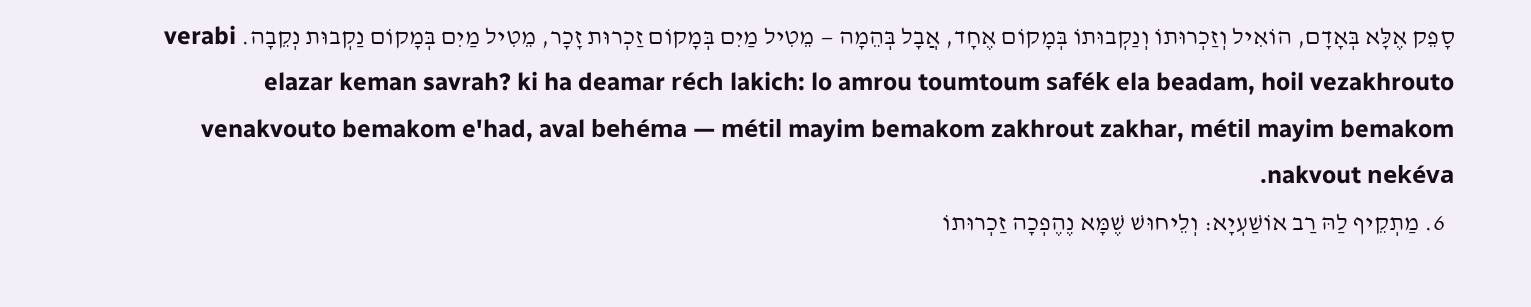סָפֵק אֶלָּא בְּאָדָם, הוֹאִיל וְזַכְרוּתוֹ וְנַקְבוּתוֹ בְּמָקוֹם אֶחָד, אֲבָל בְּהֵמָה — מֵטִיל מַיִם בְּמָקוֹם זַכְרוּת זָכָר, מֵטִיל מַיִם בְּמָקוֹם נַקְבוּת נְקֵבָה. verabi elazar keman savrah? ki ha deamar réch lakich: lo amrou toumtoum safék ela beadam, hoil vezakhrouto venakvouto bemakom e'had, aval behéma — métil mayim bemakom zakhrout zakhar, métil mayim bemakom nakvout nekéva.
  6. מַתְקֵיף לַהּ רַב אוֹשַׁעְיָא: וְלֵיחוּשׁ שֶׁמָּא נֶהֶפְכָה זַכְרוּתוֹ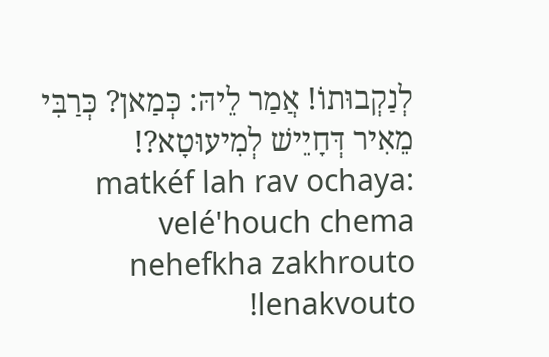לְנַקְבוּתוֹ! אֲמַר לֵיהּ: כְּמַאן? כְּרַבִּי מֵאִיר דְּחָיֵישׁ לְמִיעוּטָא?! matkéf lah rav ochaya: velé'houch chema nehefkha zakhrouto lenakvouto!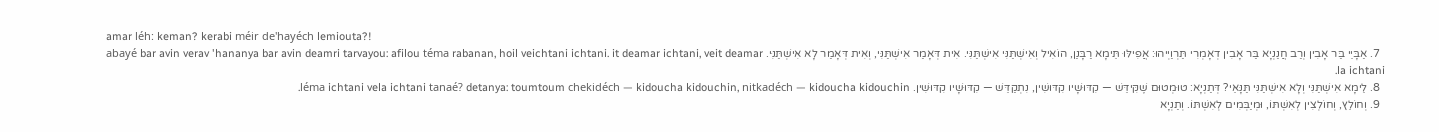amar léh: keman? kerabi méir de'hayéch lemiouta?!
  7. אַבָּיֵי בַּר אָבִין וְרַב חֲנַנְיָא בַּר אָבִין דְאָמְרִי תַּרְוַיְיהוּ: אֲפִילּוּ תֵּימָא רַבָּנַן, הוֹאִיל וְאִישְׁתַּנִּי אִישְׁתַּנִּי. אִית דְּאָמַר אִישְׁתַּנִּי, וְאִית דְּאָמַר לָא אִישְׁתַּנִּי. abayé bar avin verav 'hananya bar avin deamri tarvayou: afilou téma rabanan, hoil veichtani ichtani. it deamar ichtani, veit deamar la ichtani.
  8. לֵימָא אִישְׁתַּנִּי וְלָא אִישְׁתַּנִּי תַּנָּאֵי? דְּתַנְיָא: טוּמְטוּם שֶׁקִּידֵּשׁ — קִדּוּשָׁיו קִדּוּשִׁין, נִתְקַדֵּשׁ — קִדּוּשָׁיו קִדּוּשִׁין. léma ichtani vela ichtani tanaé? detanya: toumtoum chekidéch — kidoucha kidouchin, nitkadéch — kidoucha kidouchin.
  9. וְחוֹלֵץ, וְחוֹלְצִין לְאִשְׁתּוֹ, וּמְיַבְּמִים לְאִשְׁתּוֹ. וְתַנְיָא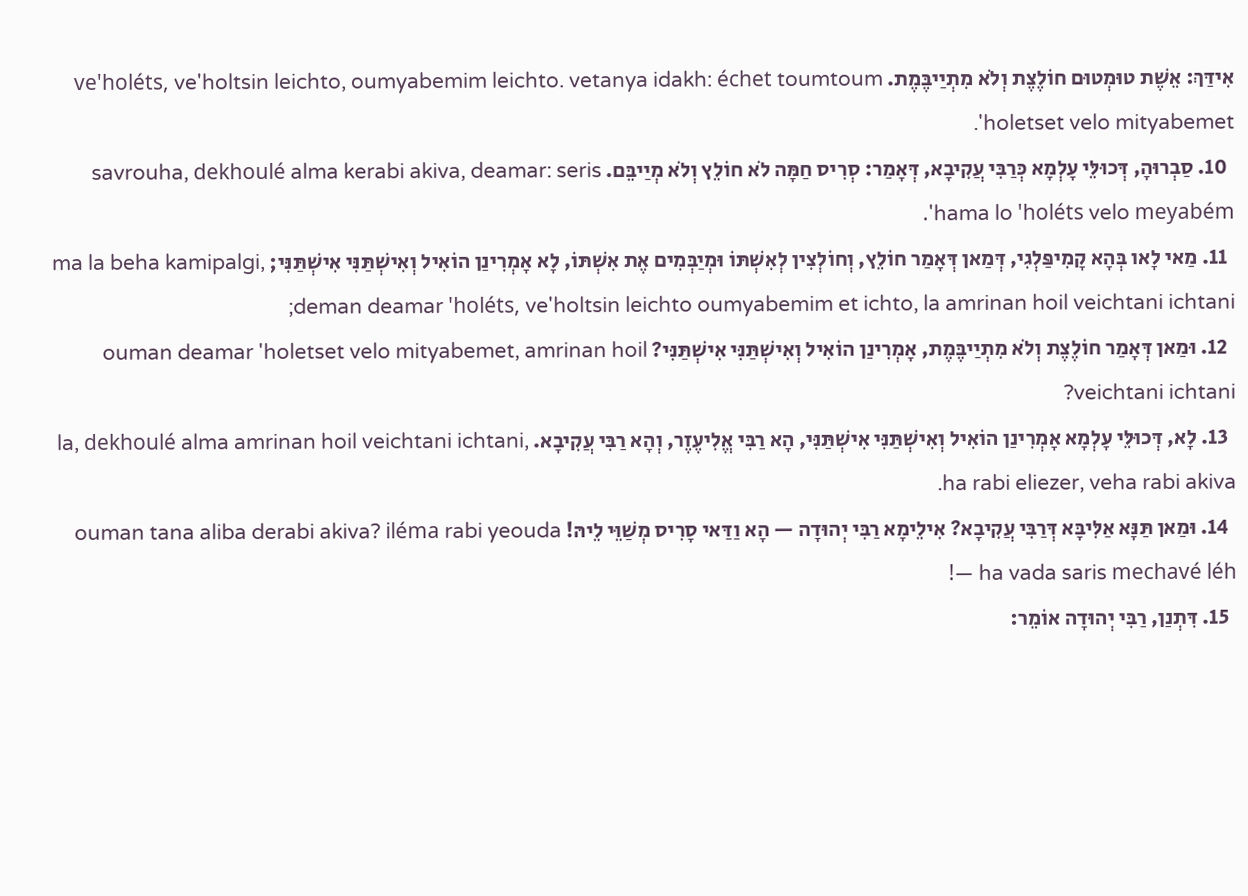אִידַּךְ: אֵשֶׁת טוּמְטוּם חוֹלֶצֶת וְלֹא מִתְיַיבֶּמֶת. ve'holéts, ve'holtsin leichto, oumyabemim leichto. vetanya idakh: échet toumtoum 'holetset velo mityabemet.
  10. סַבְרוּהָ, דְּכוּלֵּי עָלְמָא כְּרַבִּי עֲקִיבָא, דְּאָמַר: סְרִיס חַמָּה לֹא חוֹלֵץ וְלֹא מְיַיבֵּם. savrouha, dekhoulé alma kerabi akiva, deamar: seris 'hama lo 'holéts velo meyabém.
  11. מַאי לָאו בְּהָא קָמִיפַּלְגִי, דְּמַאן דְּאָמַר חוֹלֵץ, וְחוֹלְצִין לְאִשְׁתּוֹ וּמְיַבְּמִים אֶת אִשְׁתּוֹ, לָא אָמְרִינַן הוֹאִיל וְאִישְׁתַּנִּי אִישְׁתַּנִּי; ma la beha kamipalgi, deman deamar 'holéts, ve'holtsin leichto oumyabemim et ichto, la amrinan hoil veichtani ichtani;
  12. וּמַאן דְּאָמַר חוֹלֶצֶת וְלֹא מִתְיַיבֶּמֶת, אָמְרִינַן הוֹאִיל וְאִישְׁתַּנִּי אִישְׁתַּנִּי? ouman deamar 'holetset velo mityabemet, amrinan hoil veichtani ichtani?
  13. לָא, דְּכוּלֵּי עָלְמָא אָמְרִינַן הוֹאִיל וְאִישְׁתַּנִּי אִישְׁתַּנִּי, הָא רַבִּי אֱלִיעֶזֶר, וְהָא רַבִּי עֲקִיבָא. la, dekhoulé alma amrinan hoil veichtani ichtani, ha rabi eliezer, veha rabi akiva.
  14. וּמַאן תַּנָּא אַלִּיבָּא דְּרַבִּי עֲקִיבָא? אִילֵימָא רַבִּי יְהוּדָה — הָא וַדַּאי סָרִיס מְשַׁוֵּי לֵיהּ! ouman tana aliba derabi akiva? iléma rabi yeouda — ha vada saris mechavé léh!
  15. דִּתְנַן, רַבִּי יְהוּדָה אוֹמֵר: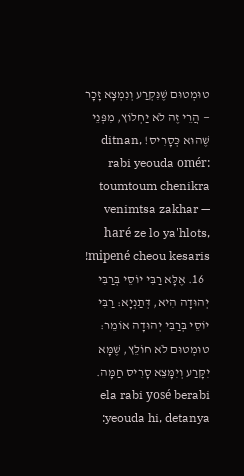טוּמְטוּם שֶׁנִּקְרַע וְנִמְצָא זָכָר — הֲרֵי זֶה לֹא יַחְלוֹץ, מִפְּנֵי שֶׁהוּא כְּסָרִיס! ditnan, rabi yeouda omér: toumtoum chenikra venimtsa zakhar — haré ze lo ya'hlots, mipené cheou kesaris!
  16. אֶלָּא רַבִּי יוֹסֵי בְּרַבִּי יְהוּדָה הִיא, דְּתַנְיָא: רַבִּי יוֹסֵי בְּרַבִּי יְהוּדָה אוֹמֵר: טוּמְטוּם לֹא חוֹלֵץ, שֶׁמָּא יִקָּרַע וְיִמָּצֵא סָרִיס חַמָּה. ela rabi yosé berabi yeouda hi, detanya: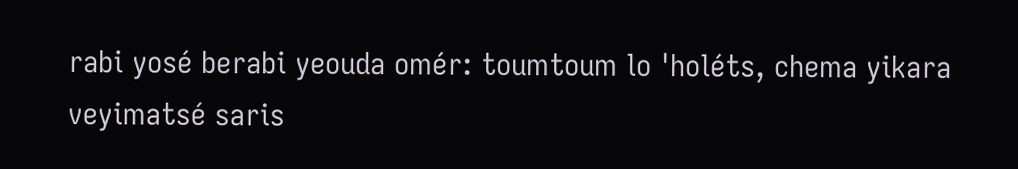rabi yosé berabi yeouda omér: toumtoum lo 'holéts, chema yikara veyimatsé saris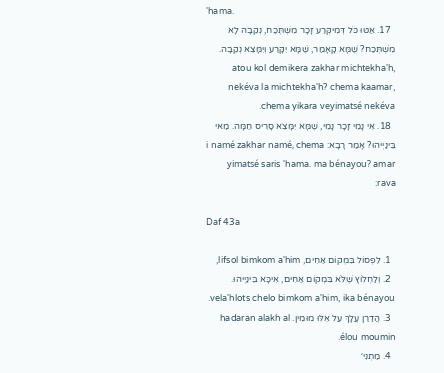'hama.
  17. אַטּוּ כֹּל דְּמִיקְּרַע זָכָר מִשְׁתְּכַח, נְקֵבָה לָא מִשְׁתְּכַח? שֶׁמָּא קָאָמַר, שֶׁמָּא יִקָּרַע וְיִמָּצֵא נְקֵבָה. atou kol demikera zakhar michtekha'h, nekéva la michtekha'h? chema kaamar, chema yikara veyimatsé nekéva.
  18. אִי נָמֵי זָכָר נָמֵי, שֶׁמָּא יִמָּצֵא סָרִיס חַמָּה. מַאי בֵּינַיְיהוּ? אָמַר רָבָא: i namé zakhar namé, chema yimatsé saris 'hama. ma bénayou? amar rava:

Daf 43a

  1. לִפְסוֹל בִּמְקוֹם אַחִים, lifsol bimkom a'him,
  2. וְלַחְלוֹץ שֶׁלֹּא בִּמְקוֹם אַחִים, אִיכָּא בֵּינַיְיהוּ. vela'hlots chelo bimkom a'him, ika bénayou.
  3. הֲדַרַן עֲלָךְ עַל אֵלּוּ מוּמִין. hadaran alakh al élou moumin.
  4. מַתְנִי׳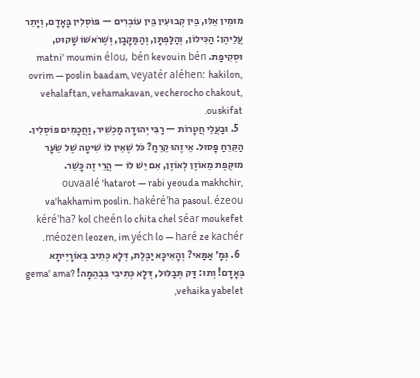מוּמִין אֵלּוּ, בֵּין קְבוּעִין בֵּין עוֹבְרִים — פּוֹסְלִין בָּאָדָם, וְיָתֵר עֲלֵיהֶן: הַכִּילוֹן, וְהַלַּפְתָּן, וְהַמַּקָּבָן, וְשֶׁרֹאשׁוֹ שָׁקוּט, וּסְקִיפַת. matni' moumin élou, bén kevouin bén ovrim — poslin baadam, veyatér aléhen: hakilon, vehalaftan, vehamakavan, vecherocho chakout, ouskifat.
  5. וּבַעֲלֵי חֲטָרוֹת — רַבִּי יְהוּדָה מַכְשִׁיר, וַחֲכָמִים פּוֹסְלִין. הַקֵּרֵחַ פָּסוּל. אֵיזֶהוּ קֵרֵחַ? כֹּל שֶׁאֵין לוֹ שִׁיטָה שֶׁל שֵׂעָר מוּקֶּפֶת מֵאוֹזֶן לְאוֹזֶן, אִם יֵשׁ לוֹ — הֲרֵי זֶה כָּשֵׁר. ouvaalé 'hatarot — rabi yeouda makhchir, va'hakhamim poslin. hakéré'ha pasoul. ézeou kéré'ha? kol cheén lo chita chel séar moukefet méozen leozen, im yéch lo — haré ze kachér.
  6. גְּמָ׳ אַמַּאי? וְהָאִיכָּא יַבֶּלֶת, דְּלָא כְּתִיב בְּאוֹרָיְיתָא בְּאָדָם! וְתוּ: דַּק תְּבַלּוּל, דְּלָא כְּתִיבִי בִּבְהֵמָה! gema' ama? vehaika yabelet,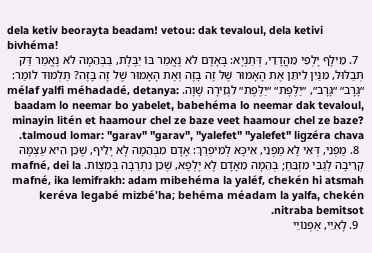dela ketiv beorayta beadam! vetou: dak tevaloul, dela ketivi bivhéma!
  7. מֵילָף יָלְפִי מֵהֲדָדֵי, דְּתַנְיָא: בָּאָדָם לֹא נֶאֱמַר בּוֹ יַבֶּלֶת, בַּבְּהֵמָה לֹא נֶאֱמַר דַּק תְּבַלּוּל, מִנַּיִן לִיתֵּן אֶת הָאָמוּר שֶׁל זֶה בָּזֶה וְאֶת הָאָמוּר שֶׁל זֶה בָּזֶה? תַּלְמוּד לוֹמַר: ״גָּרָב״ ״גָּרָב״, ״יַלֶּפֶת״ ״יַלֶּפֶת״ לִגְזֵירָה שָׁוָה. mélaf yalfi méhadadé, detanya: baadam lo neemar bo yabelet, babehéma lo neemar dak tevaloul, minayin litén et haamour chel ze baze veet haamour chel ze baze? talmoud lomar: "garav" "garav", "yalefet" "yalefet" ligzéra chava.
  8. מַפְנֵי, דְּאִי לָא מַפְנֵי, אִיכָּא לְמִיפְרַךְ: אָדָם מִבְּהֵמָה לָא יָלֵיף, שֶׁכֵּן הִיא עַצְמָהּ קְרֵיבָה לְגַבֵּי מִזְבֵּחַ; בְּהֵמָה מֵאָדָם לָא יָלְפָא, שֶׁכֵּן נִתְרַבָּה בְּמִצְוֹת. mafné, dei la mafné, ika lemifrakh: adam mibehéma la yaléf, chekén hi atsmah keréva legabé mizbé'ha; behéma méadam la yalfa, chekén nitraba bemitsot.
  9. לָאיֵי, אַפְנוֹיֵי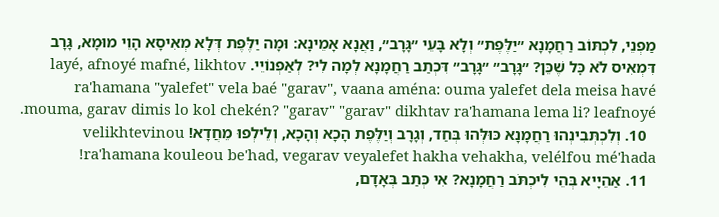מַפְנֵי, לִכְתּוֹב רַחֲמָנָא ״יַלֶּפֶת״ וְלָא בָּעֵי ״גָּרָב״, וַאֲנָא אָמֵינָא: וּמָה יַלֶּפֶת דְּלָא מְאִיסָא הָוֵי מוּמָא, גָּרָב דִּמְאִיס לֹא כׇּל שֶׁכֵּן? ״גָּרָב״ ״גָּרָב״ דִּכְתַב רַחֲמָנָא לְמָה לִי? לְאַפְנוֹיֵי. layé, afnoyé mafné, likhtov ra'hamana "yalefet" vela baé "garav", vaana aména: ouma yalefet dela meisa havé mouma, garav dimis lo kol chekén? "garav" "garav" dikhtav ra'hamana lema li? leafnoyé.
  10. וְלִכְתְּבִינְהוּ רַחֲמָנָא כּוּלְּהוּ בְּחַד, וְגָרָב וְיַלֶּפֶת הָכָא וְהָכָא, וְלֵילְפוּ מֵחֲדָא! velikhtevinou ra'hamana kouleou be'had, vegarav veyalefet hakha vehakha, velélfou mé'hada!
  11. אַהֵיָיא בְּהֵי לִיכְתֹּב רַחֲמָנָא? אִי כְּתַב בְּאָדָם,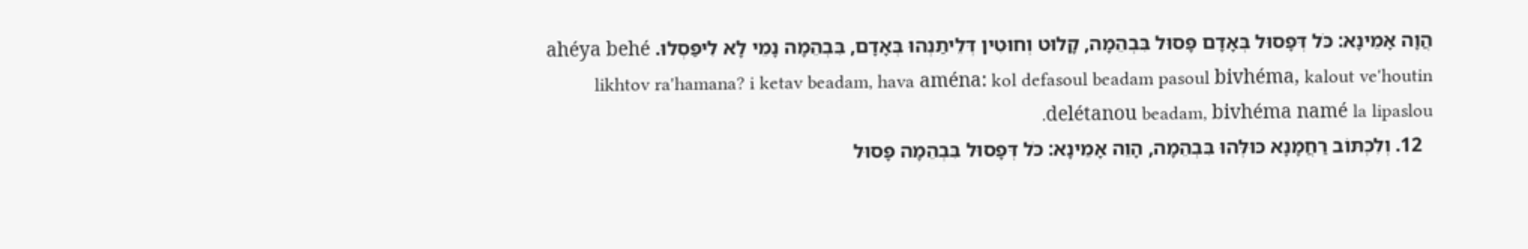הֲוָה אָמֵינָא: כֹּל דְּפָסוּל בְּאָדָם פָּסוּל בִּבְהֵמָה, קָלוּט וְחוּטִין דְּלֵיתַנְהוּ בְּאָדָם, בִּבְהֵמָה נָמֵי לָא לִיפַּסְלוּ. ahéya behé likhtov ra'hamana? i ketav beadam, hava aména: kol defasoul beadam pasoul bivhéma, kalout ve'houtin delétanou beadam, bivhéma namé la lipaslou.
  12. וְלִכְתּוֹב רַחֲמָנָא כּוּלְּהוּ בִּבְהֵמָה, הָוֵה אָמֵינָא: כֹּל דְּפָסוּל בִּבְהֵמָה פָּסוּל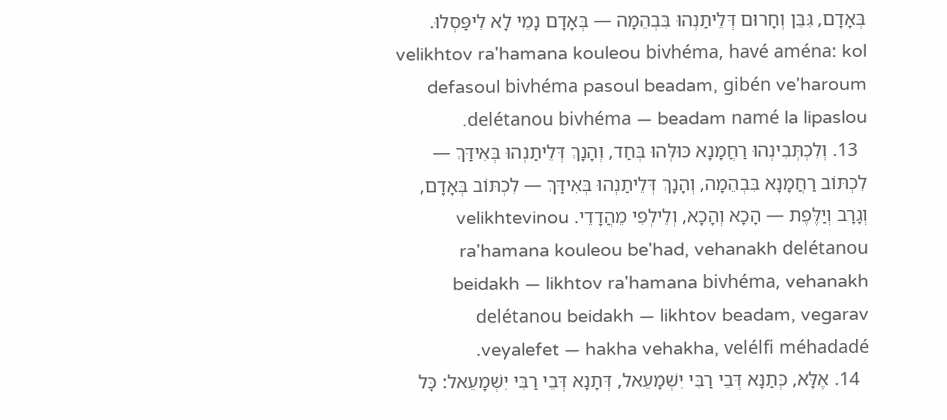בְּאָדָם, גִּבֵּן וְחָרוּם דְּלֵיתַנְהוּ בִּבְהֵמָה — בְּאָדָם נָמֵי לָא לִיפַּסְלוּ. velikhtov ra'hamana kouleou bivhéma, havé aména: kol defasoul bivhéma pasoul beadam, gibén ve'haroum delétanou bivhéma — beadam namé la lipaslou.
  13. וְלִכְתְּבִינְהוּ רַחֲמָנָא כּוּלְּהוּ בְּחַד, וְהָנָךְ דְּלֵיתַנְהוּ בְּאִידַּךְ — לִכְתּוֹב רַחֲמָנָא בִּבְהֵמָה, וְהָנָךְ דְּלֵיתַנְהוּ בְּאִידַּךְ — לִכְתּוֹב בְּאָדָם, וְגָרָב וְיַלֶּפֶת — הָכָא וְהָכָא, וְלֵילְפִי מֵהֲדָדֵי. velikhtevinou ra'hamana kouleou be'had, vehanakh delétanou beidakh — likhtov ra'hamana bivhéma, vehanakh delétanou beidakh — likhtov beadam, vegarav veyalefet — hakha vehakha, velélfi méhadadé.
  14. אֶלָּא, כְּתַנָּא דְּבֵי רַבִּי יִשְׁמָעֵאל, דְּתָנָא דְּבֵי רַבִּי יִשְׁמָעֵאל: כׇּל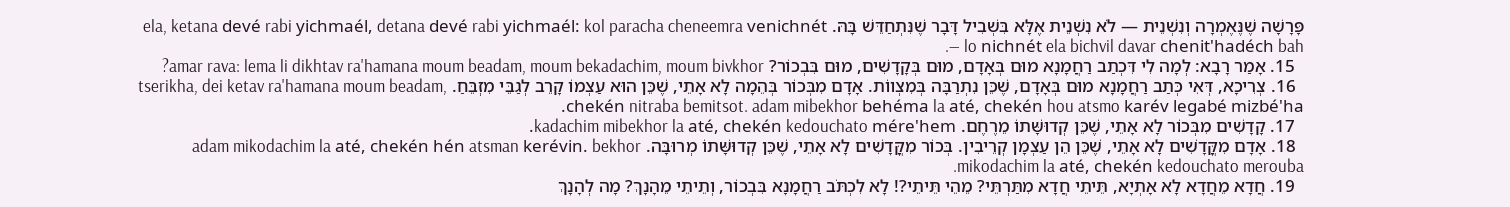פָּרָשָׁה שֶׁנֶּאֶמְרָה וְנִשְׁנֵית — לֹא נִשְׁנֵית אֶלָּא בִּשְׁבִיל דָּבָר שֶׁנִּתְחַדֵּשׁ בָּהּ. ela, ketana devé rabi yichmaél, detana devé rabi yichmaél: kol paracha cheneemra venichnét — lo nichnét ela bichvil davar chenit'hadéch bah.
  15. אָמַר רָבָא: לְמָה לִי דִּכְתַב רַחֲמָנָא מוּם בְּאָדָם, מוּם בְּקָדָשִׁים, מוּם בִּבְכוֹר? amar rava: lema li dikhtav ra'hamana moum beadam, moum bekadachim, moum bivkhor?
  16. צְרִיכָא, דְּאִי כְּתַב רַחֲמָנָא מוּם בְּאָדָם, שֶׁכֵּן נִתְרַבָּה בְּמִצְווֹת. אָדָם מִבְּכוֹר בְּהֵמָה לָא אָתֵי, שֶׁכֵּן הוּא עַצְמוֹ קָרֵב לְגַבֵּי מִזְבֵּחַ. tserikha, dei ketav ra'hamana moum beadam, chekén nitraba bemitsot. adam mibekhor behéma la até, chekén hou atsmo karév legabé mizbé'ha.
  17. קָדָשִׁים מִבְּכוֹר לָא אָתֵי, שֶׁכֵּן קְדוּשָּׁתוֹ מֵרֶחֶם. kadachim mibekhor la até, chekén kedouchato mére'hem.
  18. אָדָם מִקֳּדָשִׁים לָא אָתֵי, שֶׁכֵּן הֵן עַצְמָן קְרֵיבִין. בְּכוֹר מִקֳּדָשִׁים לָא אָתֵי, שֶׁכֵּן קְדוּשָּׁתוֹ מְרוּבָּה. adam mikodachim la até, chekén hén atsman kerévin. bekhor mikodachim la até, chekén kedouchato merouba.
  19. חֲדָא מֵחֲדָא לָא אָתְיָא, תֵּיתֵי חֲדָא מִתַּרְתֵּי? מֵהֵי תֵּיתֵי?! לָא לִכְתֹּב רַחֲמָנָא בִּבְכוֹר, וְתֵיתֵי מֵהָנָךְ? מָה לְהָנָךְ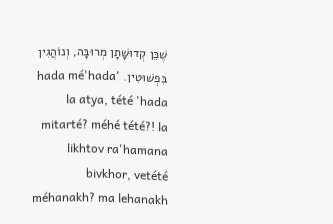שֶׁכֵּן קְדוּשָּׁתָן מְרוּבָּה, וְנוֹהֲגִין בִּפְשׁוּטִין. 'hada mé'hada la atya, tété 'hada mitarté? méhé tété?! la likhtov ra'hamana bivkhor, vetété méhanakh? ma lehanakh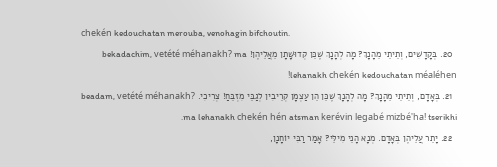chekén kedouchatan merouba, venohagin bifchoutin.
  20. בְּקָדָשִׁים, וְתֵיתֵי מֵהָנָךְ? מָה לְהָנָךְ שֶׁכֵּן קְדוּשָּׁתָן מֵאֲלֵיהֶן! bekadachim, vetété méhanakh? ma lehanakh chekén kedouchatan méaléhen!
  21. בְּאָדָם, וְתֵיתֵי מֵהָנָךְ? מָה לְהָנָךְ שֶׁכֵּן הֵן עַצְמָן קְרֵיבִין לְגַבֵּי מִזְבֵּחַ! צְרִיכִי. beadam, vetété méhanakh? ma lehanakh chekén hén atsman kerévin legabé mizbé'ha! tserikhi.
  22. יָתֵר עֲלֵיהֶן בְּאָדָם. מְנָא הָנֵי מִילֵּי? אָמַר רַבִּי יוֹחָנָן,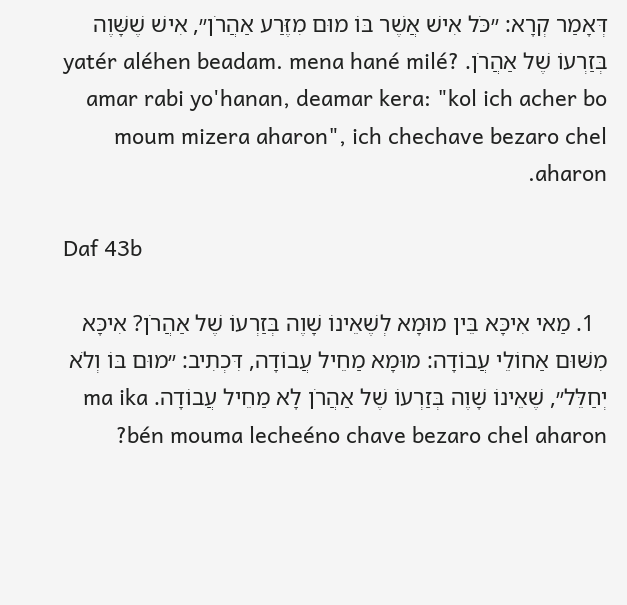דְּאָמַר קְרָא: ״כֹּל אִישׁ אֲשֶׁר בּוֹ מוּם מִזֶּרַע אַהֲרֹן״, אִישׁ שֶׁשָּׁוֶה בְּזַרְעוֹ שֶׁל אַהֲרֹן. yatér aléhen beadam. mena hané milé? amar rabi yo'hanan, deamar kera: "kol ich acher bo moum mizera aharon", ich chechave bezaro chel aharon.

Daf 43b

  1. מַאי אִיכָּא בֵּין מוּמָא לְשֶׁאֵינוֹ שָׁוֶה בְּזַרְעוֹ שֶׁל אַהֲרֹן? אִיכָּא מִשּׁוּם אַחוֹלֵי עֲבוֹדָה: מוּמָא מַחֵיל עֲבוֹדָה, דִּכְתִיב: ״מוּם בּוֹ וְלֹא יְחַלֵּל״, שֶׁאֵינוֹ שָׁוֶה בְּזַרְעוֹ שֶׁל אַהֲרֹן לָא מַחֵיל עֲבוֹדָה. ma ika bén mouma lecheéno chave bezaro chel aharon?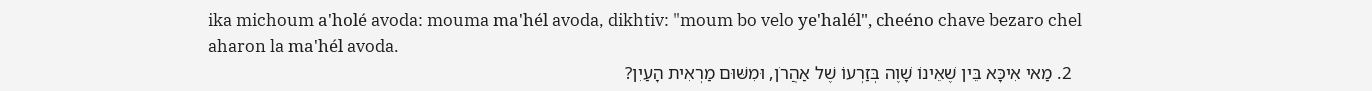ika michoum a'holé avoda: mouma ma'hél avoda, dikhtiv: "moum bo velo ye'halél", cheéno chave bezaro chel aharon la ma'hél avoda.
  2. מַאי אִיכָּא בֵּין שֶׁאֵינוֹ שָׁוֶה בְּזַרְעוֹ שֶׁל אַהֲרֹן, וּמִשּׁוּם מַרְאִית הָעַיִן?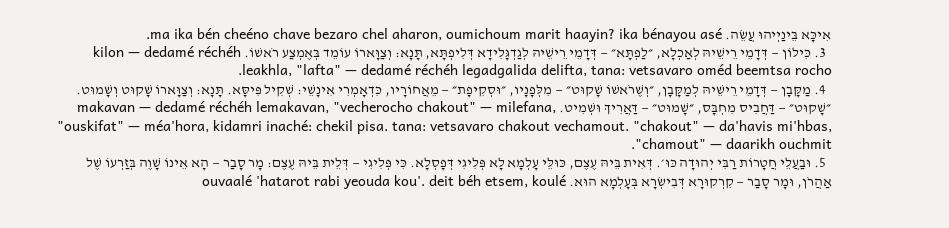אִיכָּא בֵּינַיְיהוּ עֲשֵׂה. ma ika bén cheéno chave bezaro chel aharon, oumichoum marit haayin? ika bénayou asé.
  3. כִּילוֹן — דְּדָמֵי רֵישֵׁיהּ לְאַכְלָא, ״לַפְתָּא״ — דְּדָמֵי רֵישֵׁיהּ לְגַדְגָּלִידָא דְּלִיפְתָּא, תָּנָא: וְצַוָּארוֹ עוֹמֵד בְּאֶמְצַע רֹאשׁוֹ. kilon — dedamé réchéh leakhla, "lafta" — dedamé réchéh legadgalida delifta, tana: vetsavaro oméd beemtsa rocho.
  4. מַקָּבָן — דְּדָמֵי רֵישֵׁיהּ לְמַקָּבָן, ״וְשֶׁרֹאשׁוֹ שָׁקוּט״ — מִלְּפָנָיו, ״וּסְקִיפָת״ — מֵאֲחוֹרָיו, כִּדְאָמְרִי אִינָשֵׁי: שְׁקִיל פִּיסָּא. תָּנָא: וְצַוָּארוֹ שָׁקוּט וְשָׁמוּט. ״שָׁקוּט״ — דַּחֲבִיס מִחְבָּס, ״שָׁמוּט״ — דַּאֲרִיךְ וּשְׁמִיט. makavan — dedamé réchéh lemakavan, "vecherocho chakout" — milefana, "ouskifat" — méa'hora, kidamri inaché: chekil pisa. tana: vetsavaro chakout vechamout. "chakout" — da'havis mi'hbas, "chamout" — daarikh ouchmit.
  5. וּבַעֲלֵי חֲטָרוֹת רַבִּי יְהוּדָה כּוּ׳. דְּאִית בֵּיהּ עֶצֶם, כּוּלֵּי עָלְמָא לָא פְּלִיגִי דְּפָסְלָא. כִּי פְּלִיגִי — דְּלֵית בֵּיהּ עֶצֶם: מָר סָבַר — הָא אֵינוֹ שָׁוֶה בְּזַרְעוֹ שֶׁל אַהֲרֹן, וּמָר סָבַר — קִרְקוּרָא דְּבִישְׂרָא בְּעָלְמָא הוּא. ouvaalé 'hatarot rabi yeouda kou'. deit béh etsem, koulé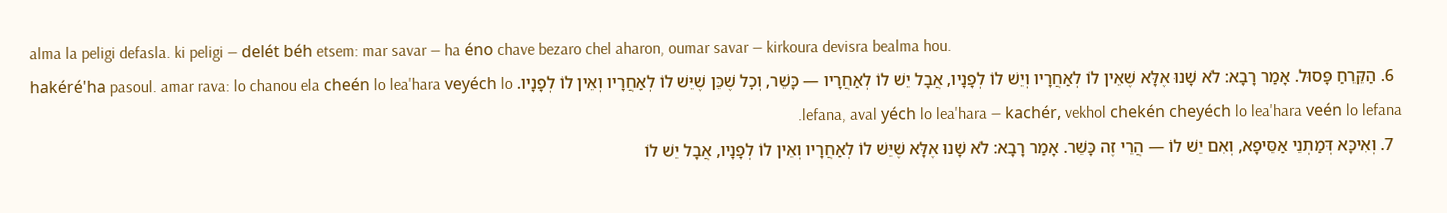alma la peligi defasla. ki peligi — delét béh etsem: mar savar — ha éno chave bezaro chel aharon, oumar savar — kirkoura devisra bealma hou.
  6. הַקֵּרֵחַ פָּסוּל. אָמַר רָבָא: לֹא שָׁנוּ אֶלָּא שֶׁאֵין לוֹ לְאַחֲרָיו וְיֵשׁ לוֹ לְפָנָיו, אֲבָל יֵשׁ לוֹ לְאַחֲרָיו — כָּשֵׁר, וְכׇל שֶׁכֵּן שֶׁיֵּשׁ לוֹ לְאַחֲרָיו וְאֵין לוֹ לְפָנָיו. hakéré'ha pasoul. amar rava: lo chanou ela cheén lo lea'hara veyéch lo lefana, aval yéch lo lea'hara — kachér, vekhol chekén cheyéch lo lea'hara veén lo lefana.
  7. וְאִיכָּא דְּמַתְנֵי אַסֵּיפָא, וְאִם יֵשׁ לוֹ — הֲרֵי זֶה כָּשֵׁר. אָמַר רָבָא: לֹא שָׁנוּ אֶלָּא שֶׁיֵּשׁ לוֹ לְאַחֲרָיו וְאֵין לוֹ לְפָנָיו, אֲבָל יֵשׁ לוֹ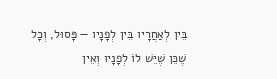בֵּין לְאַחֲרָיו בֵּין לְפָנָיו — פָּסוּל, וְכׇל שֶׁכֵּן שֶׁיֵּשׁ לוֹ לְפָנָיו וְאֵין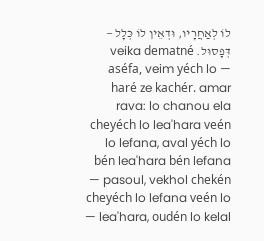לוֹ לְאַחֲרָיו, וּדְאֵין לוֹ כְּלָל — דְּפָסוּל. veika dematné aséfa, veim yéch lo — haré ze kachér. amar rava: lo chanou ela cheyéch lo lea'hara veén lo lefana, aval yéch lo bén lea'hara bén lefana — pasoul, vekhol chekén cheyéch lo lefana veén lo lea'hara, oudén lo kelal —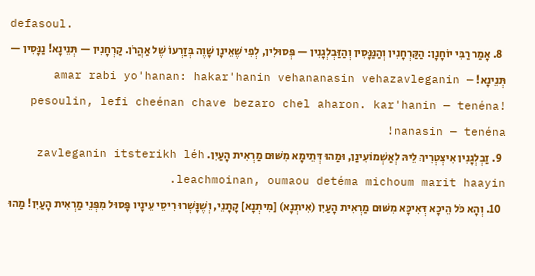defasoul.
  8. אָמַר רַבִּי יוֹחָנָן: הַקַּרְחָנִין וְהַנַּנָּסִין וְהַזַּבְלְגָנִין — פְּסוּלִין, לְפִי שֶׁאֵינָן שָׁוֶה בְּזַרְעוֹ שֶׁל אַהֲרֹן. קַרְחָנִין — תְּנֵינָא! נַנָּסִין — תְּנֵינָא! amar rabi yo'hanan: hakar'hanin vehananasin vehazavleganin — pesoulin, lefi cheénan chave bezaro chel aharon. kar'hanin — tenéna! nanasin — tenéna!
  9. זַבְלְגָנִין אִיצְטְרִיךְ לֵיהּ לְאַשְׁמוֹעִינַן, וּמַהוּ דְּתֵימָא מִשּׁוּם מַרְאִית הָעַיִן. zavleganin itsterikh léh leachmoinan, oumaou detéma michoum marit haayin.
  10. וְהָא כֹּל הֵיכָא דְּאִיכָּא מִשּׁוּם מַרְאִית הָעַיִן (אִיתְנָא) [מִיתְנָא] קָתָנֵי, וְשֶׁנָּשְׁרוּ רִיסֵי עֵינָיו פָּסוּל מִפְּנֵי מַרְאִית הָעַיִן! מַהוּ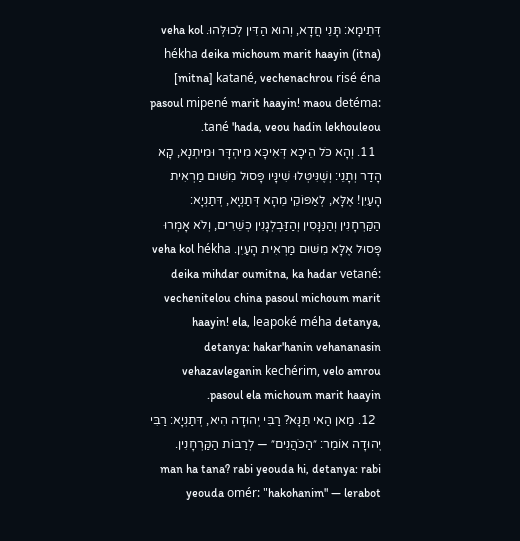דְּתֵימָא: תָּנֵי חֲדָא, וְהוּא הַדִּין לְכוּלְּהוּ. veha kol hékha deika michoum marit haayin (itna) [mitna] katané, vechenachrou risé éna pasoul mipené marit haayin! maou detéma: tané 'hada, veou hadin lekhouleou.
  11. וְהָא כֹּל הֵיכָא דְּאִיכָּא מִיהְדָּר וּמִיתְנָא, קָא הָדַר וְתָנֵי: וְשֶׁנִּיטְּלוּ שִׁינָּיו פָּסוּל מִשּׁוּם מַרְאִית הָעַיִן! אֶלָּא, לְאַפּוֹקֵי מֵהָא דְּתַנְיָא, דְּתַנְיָא: הַקַּרְחָנִין וְהַנַּנָּסִין וְהַזַּבְלְגָנִין כְּשֵׁרִים, וְלֹא אָמְרוּ פָּסוּל אֶלָּא מִשּׁוּם מַרְאִית הָעַיִן. veha kol hékha deika mihdar oumitna, ka hadar vetané: vechenitelou china pasoul michoum marit haayin! ela, leapoké méha detanya, detanya: hakar'hanin vehananasin vehazavleganin kechérim, velo amrou pasoul ela michoum marit haayin.
  12. מַאן הַאי תַּנָּא? רַבִּי יְהוּדָה הִיא, דְּתַנְיָא: רַבִּי יְהוּדָה אוֹמֵר: ״הַכֹּהֲנִים״ — לְרַבּוֹת הַקַּרְחָנִין. man ha tana? rabi yeouda hi, detanya: rabi yeouda omér: "hakohanim" — lerabot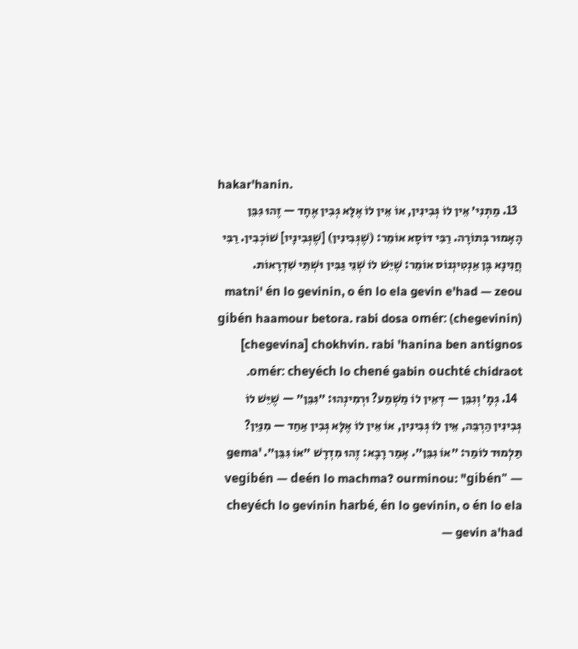hakar'hanin.
  13. מַתְנִי׳ אֵין לוֹ גְּבִינִין, אוֹ אֵין לוֹ אֶלָּא גְּבִין אֶחָד — זֶהוּ גִּבֵּן הָאָמוּר בְּתוֹרָה. רַבִּי דּוֹסָא אוֹמֵר: (שֶׁגְּבִינִין) [שֶׁגְּבִינָיו] שׁוֹכְבִין. רַבִּי חֲנִינָא בֶּן אַנְטִיגְנוֹס אוֹמֵר: שֶׁיֵּשׁ לוֹ שְׁנֵי גַּבִּין וּשְׁתֵּי שִׁדְרָאוֹת. matni' én lo gevinin, o én lo ela gevin e'had — zeou gibén haamour betora. rabi dosa omér: (chegevinin) [chegevina] chokhvin. rabi 'hanina ben antignos omér: cheyéch lo chené gabin ouchté chidraot.
  14. גְּמָ׳ וְגִבֵּן — דְּאֵין לוֹ מַשְׁמַע? וּרְמִינְהוּ: ״גִּבֵּן״ — שֶׁיֵּשׁ לוֹ גְּבִינִין הַרְבֵּה, אֵין לוֹ גְּבִינִין, אוֹ אֵין לוֹ אֶלָּא גְּבִין אַחַד — מִנַּיִן? תַּלְמוּד לוֹמַר: ״אוֹ גִבֵּן״. אָמַר רָבָא: זֶהוּ מִדְרָשׁ ״אוֹ גִּבֵּן״. gema' vegibén — deén lo machma? ourminou: "gibén" — cheyéch lo gevinin harbé, én lo gevinin, o én lo ela gevin a'had —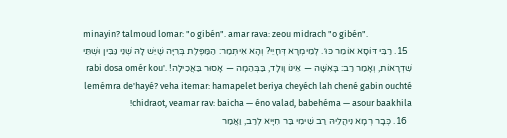minayin? talmoud lomar: "o gibén". amar rava: zeou midrach "o gibén".
  15. רַבִּי דּוֹסָא אוֹמֵר כּוּ׳. לְמֵימְרָא דְּחָיֵי? וְהָא אִיתְּמַר: הַמַּפֶּלֶת בְּרִיָּה שֶׁיֵּשׁ לָהּ שְׁנֵי גַּבִּין וּשְׁתֵּי שִׁדְרָאוֹת, וְאָמַר רַב: בָּאִשָּׁה — אֵינוֹ וָולָד, בַּבְּהֵמָה — אָסוּר בַּאֲכִילָה! rabi dosa omér kou'. lemémra de'hayé? veha itemar: hamapelet beriya cheyéch lah chené gabin ouchté chidraot, veamar rav: baicha — éno valad, babehéma — asour baakhila!
  16. כְּבָר רְמָא נִיהֲלֵיהּ רַב שִׁימִי בַּר חִיָּיא לְרַב, וַאֲמַר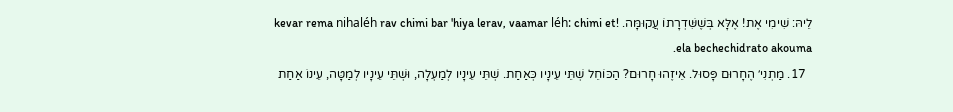לֵיהּ: שִׁימִי אֶת! אֶלָּא בְּשֶׁשִּׁדְרָתוֹ עֲקוּמָּה. kevar rema nihaléh rav chimi bar 'hiya lerav, vaamar léh: chimi et! ela bechechidrato akouma.
  17. מַתְנִי׳ הֶחָרוּם פָּסוּל. אֵיזֶהוּ חָרוּם? הַכּוֹחֵל שְׁתֵּי עֵינָיו כְּאַחַת. שְׁתֵּי עֵינָיו לְמַעְלָה, וּשְׁתֵּי עֵינָיו לְמַטָּה, עֵינוֹ אַחַת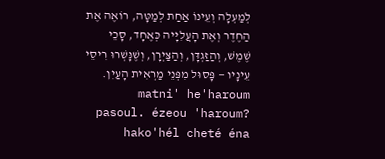לְמַעְלָה וְעֵינוֹ אַחַת לְמַטָּה, רוֹאֶה אֶת הַחֶדֶר וְאֶת הָעֲלִיָּיה כְּאֶחָד, סָכֵי שֶׁמֶשׁ, וְהַזַּגְדָּן, וְהַצַּיְרָן, וְשֶׁנָּשְׁרוּ רִיסֵי עֵינָיו — פָּסוּל מִפְּנֵי מַרְאִית הָעַיִן. matni' he'haroum pasoul. ézeou 'haroum? hako'hél cheté éna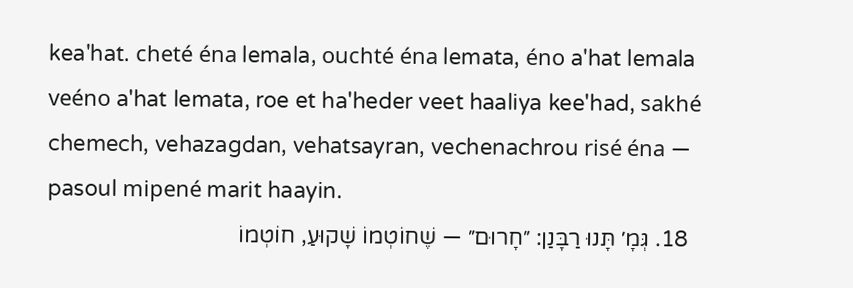kea'hat. cheté éna lemala, ouchté éna lemata, éno a'hat lemala veéno a'hat lemata, roe et ha'heder veet haaliya kee'had, sakhé chemech, vehazagdan, vehatsayran, vechenachrou risé éna — pasoul mipené marit haayin.
  18. גְּמָ׳ תָּנוּ רַבָּנַן: ״חָרוּם״ — שֶׁחוֹטְמוֹ שָׁקוּעַ, חוֹטְמוֹ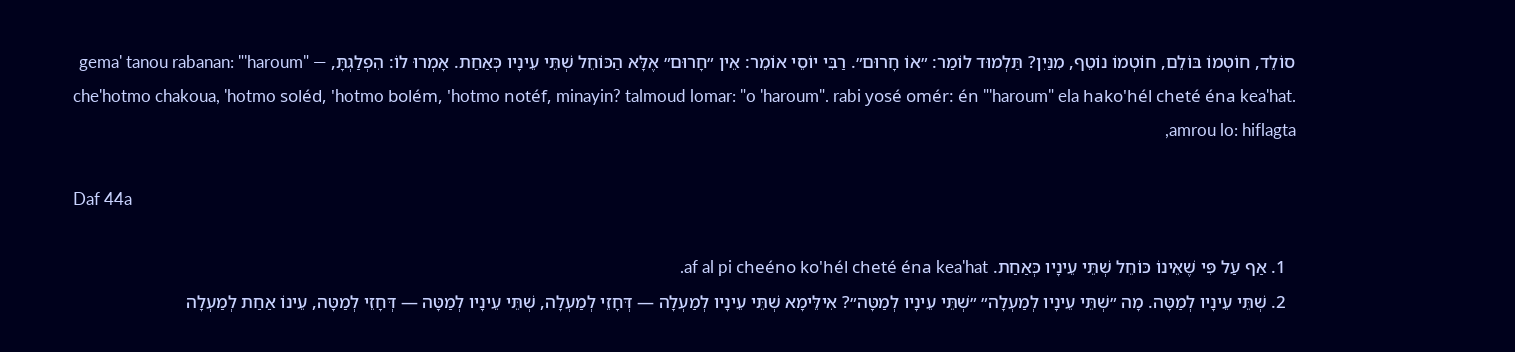סוֹלֵד, חוֹטְמוֹ בּוֹלֵם, חוֹטְמוֹ נוֹטֵף, מִנַּיִן? תַּלְמוּד לוֹמַר: ״אוֹ חָרוּם״. רַבִּי יוֹסֵי אוֹמֵר: אֵין ״חָרוּם״ אֶלָּא הַכּוֹחֵל שְׁתֵּי עֵינָיו כְּאַחַת. אָמְרוּ לוֹ: הִפְלַגְתָּ, gema' tanou rabanan: "'haroum" — che'hotmo chakoua, 'hotmo soléd, 'hotmo bolém, 'hotmo notéf, minayin? talmoud lomar: "o 'haroum". rabi yosé omér: én "'haroum" ela hako'hél cheté éna kea'hat. amrou lo: hiflagta,

Daf 44a

  1. אַף עַל פִּי שֶׁאֵינוֹ כּוֹחֵל שְׁתֵּי עֵינָיו כְּאַחַת. af al pi cheéno ko'hél cheté éna kea'hat.
  2. שְׁתֵּי עֵינָיו לְמַטָּה. מָה ״שְׁתֵּי עֵינָיו לְמַעְלָה״ ״שְׁתֵּי עֵינָיו לְמַטָּה״? אִילֵּימָא שְׁתֵּי עֵינָיו לְמַעְלָה — דְּחָזֵי לְמַעְלָה, שְׁתֵּי עֵינָיו לְמַטָּה — דְּחָזֵי לְמַטָּה, עֵינוֹ אַחַת לְמַעְלָה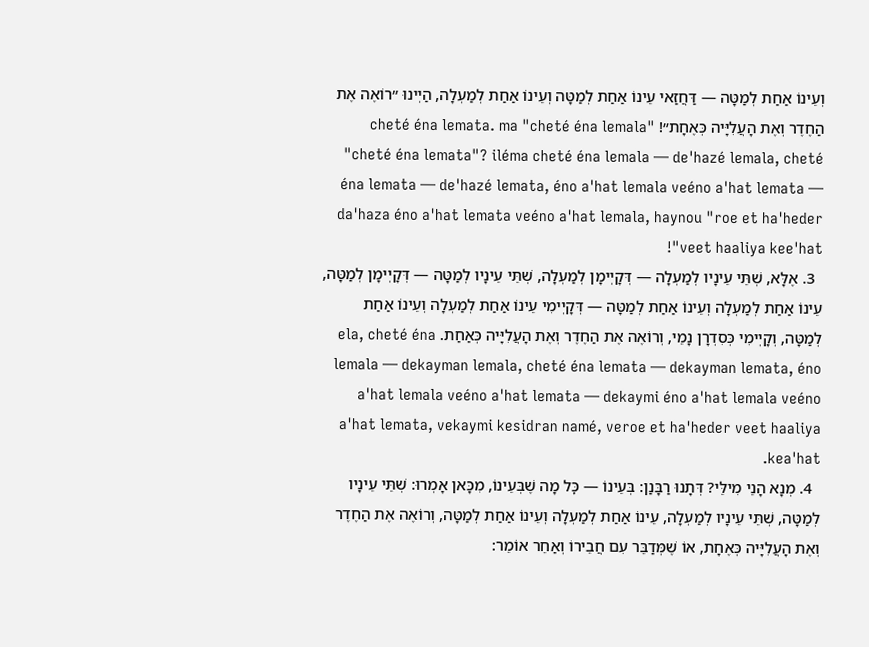וְעֵינוֹ אַחַת לְמַטָּה — דַּחֲזַאי עֵינוֹ אַחַת לְמַטָּה וְעֵינוֹ אַחַת לְמַעְלָה, הַיְינוּ ״רוֹאֶה אֶת הַחֶדֶר וְאֶת הָעֲלִיָּיה כְּאֶחָת״! cheté éna lemata. ma "cheté éna lemala" "cheté éna lemata"? iléma cheté éna lemala — de'hazé lemala, cheté éna lemata — de'hazé lemata, éno a'hat lemala veéno a'hat lemata — da'haza éno a'hat lemata veéno a'hat lemala, haynou "roe et ha'heder veet haaliya kee'hat"!
  3. אֶלָּא, שְׁתֵּי עֵינָיו לְמַעְלָה — דְּקָיְימָן לְמַעְלָה, שְׁתֵּי עֵינָיו לְמַטָּה — דְּקָיְימָן לְמַטָּה, עֵינוֹ אַחַת לְמַעְלָה וְעֵינוֹ אַחַת לְמַטָּה — דְּקָיְימִי עֵינוֹ אַחַת לְמַעְלָה וְעֵינוֹ אַחַת לְמַטָּה, וְקָיְימִי כְּסִדְרָן נָמֵי, וְרוֹאֶה אֶת הַחֶדֶר וְאֶת הָעֲלִיָּיה כְּאַחַת. ela, cheté éna lemala — dekayman lemala, cheté éna lemata — dekayman lemata, éno a'hat lemala veéno a'hat lemata — dekaymi éno a'hat lemala veéno a'hat lemata, vekaymi kesidran namé, veroe et ha'heder veet haaliya kea'hat.
  4. מְנָא הָנֵי מִילֵּי? דְּתָנוּ רַבָּנַן: בְּעֵינוֹ — כׇּל מָה שֶׁבְּעֵינוֹ, מִכָּאן אָמְרוּ: שְׁתֵּי עֵינָיו לְמַטָּה, שְׁתֵּי עֵינָיו לְמַעְלָה, עֵינוֹ אַחַת לְמַעְלָה וְעֵינוֹ אַחַת לְמַטָּה, וְרוֹאֶה אֶת הַחֶדֶר וְאֶת הָעֲלִיָּיה כְּאֶחָת, אוֹ שֶׁמְּדַבֵּר עִם חֲבֵירוֹ וְאַחֵר אוֹמֵר: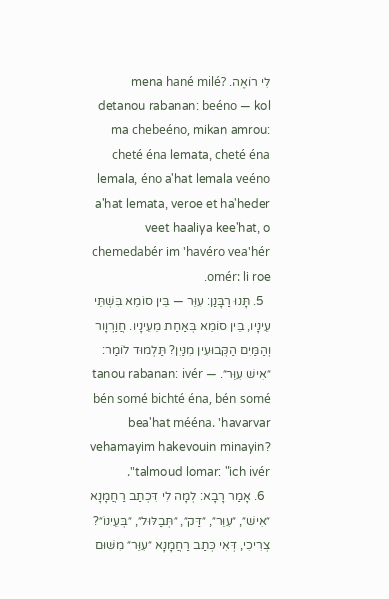לִי רוֹאֶה. mena hané milé? detanou rabanan: beéno — kol ma chebeéno, mikan amrou: cheté éna lemata, cheté éna lemala, éno a'hat lemala veéno a'hat lemata, veroe et ha'heder veet haaliya kee'hat, o chemedabér im 'havéro vea'hér omér: li roe.
  5. תָּנוּ רַבָּנַן: עִוֵּר — בֵּין סוֹמֵא בִּשְׁתֵּי עֵינָיו, בֵּין סוֹמֵא בְּאַחַת מֵעֵינָיו. חֲוַרְוָור וְהַמַּיִם הַקְּבוּעִין מִנַּיִן? תַּלְמוּד לוֹמַר: ״אִישׁ עִוֵּר״. tanou rabanan: ivér — bén somé bichté éna, bén somé bea'hat mééna. 'havarvar vehamayim hakevouin minayin? talmoud lomar: "ich ivér".
  6. אָמַר רָבָא: לְמָה לִי דִּכְתַב רַחֲמָנָא ״אִישׁ״, ״עִוֵּר״, ״דַּק״, ״תְּבַלּוּל״, ״בְּעֵינוֹ״? צְרִיכִי, דְּאִי כְּתַב רַחֲמָנָא ״עִוֵּר״ מִשּׁוּם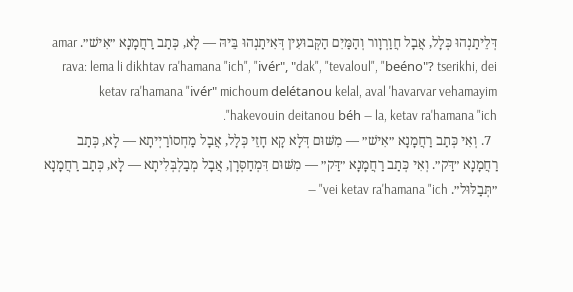דְּלֵיתַנְהוּ כְּלָל, אֲבָל חֲוַרְוָור וְהַמַּיִם הַקְּבוּעִין דְּאִיתַנְהוּ בֵּיהּ — לָא, כְּתַב רַחֲמָנָא ״אִישׁ״. amar rava: lema li dikhtav ra'hamana "ich", "ivér", "dak", "tevaloul", "beéno"? tserikhi, dei ketav ra'hamana "ivér" michoum delétanou kelal, aval 'havarvar vehamayim hakevouin deitanou béh — la, ketav ra'hamana "ich".
  7. וְאִי כְּתַב רַחֲמָנָא ״אִישׁ״ — מִשּׁוּם דְּלָא קָא חָזֵי כְּלָל, אֲבָל מַחְסוֹרַיְיתָא — לָא, כְּתַב רַחֲמָנָא ״דַּק״. וְאִי כְּתַב רַחֲמָנָא ״דַּק״ — מִשּׁוּם דִּמְחַסְּרָן, אֲבָל מְבַלְבְּלִיתָא — לָא, כְּתַב רַחֲמָנָא ״תְּבַלּוּל״. vei ketav ra'hamana "ich" —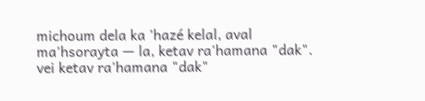michoum dela ka 'hazé kelal, aval ma'hsorayta — la, ketav ra'hamana "dak". vei ketav ra'hamana "dak"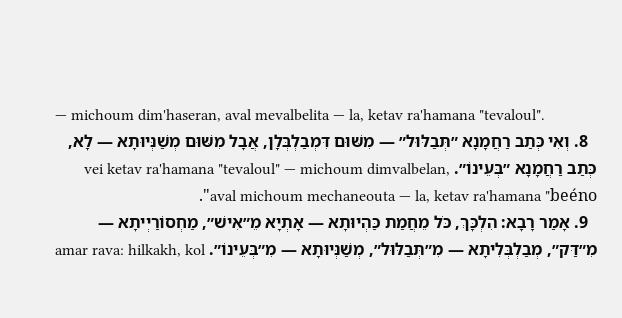— michoum dim'haseran, aval mevalbelita — la, ketav ra'hamana "tevaloul".
  8. וְאִי כְּתַב רַחֲמָנָא ״תְּבַלּוּל״ — מִשּׁוּם דִּמְבַלְבְּלָן, אֲבָל מִשּׁוּם מְשַׁנְּיוּתָא — לָא, כְּתַב רַחֲמָנָא ״בְּעֵינוֹ״. vei ketav ra'hamana "tevaloul" — michoum dimvalbelan, aval michoum mechaneouta — la, ketav ra'hamana "beéno".
  9. אָמַר רָבָא: הִלְכָּךְ, כֹּל מֵחֲמַת כַּהְיוּתָא — אָתְיָא מֵ״אִישׁ״, מַחְסוֹרַיְיתָא — מִ״דַּק״, מְבַלְבְּלִיתָא — מִ״תְּבַלּוּל״, מְשַׁנְּיוּתָא — מִ״בְּעֵינוֹ״. amar rava: hilkakh, kol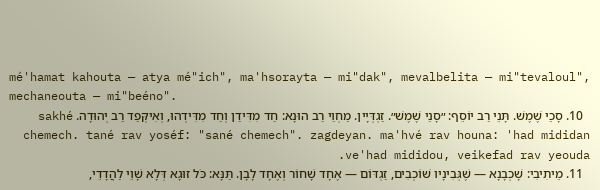mé'hamat kahouta — atya mé"ich", ma'hsorayta — mi"dak", mevalbelita — mi"tevaloul", mechaneouta — mi"beéno".
  10. סָכֵי שֶׁמֶשׁ. תָּנֵי רַב יוֹסֵף: ״סָנֵי שֶׁמֶשׁ״. זַגְדְּיָין. מַחְוֵי רַב הוּנָא: חַד מִדִּידַן וְחַד מִדִּידְהוּ, וְאִיקְּפַד רַב יְהוּדָה. sakhé chemech. tané rav yoséf: "sané chemech". zagdeyan. ma'hvé rav houna: 'had mididan ve'had mididou, veikefad rav yeouda.
  11. מֵיתִיבִי: שָׁכְבָנָא — שֶׁגְּבִינָיו שׁוֹכְבִים, זַגְדּוֹם — אֶחָד שָׁחוֹר וְאֶחָד לָבָן. תַּנָּא: כֹּל זוּגָא דְּלָא שָׁוֵי לַהֲדָדֵי,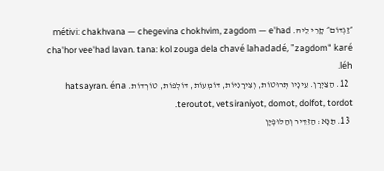״זַגְדּוֹם״ קָרֵי לֵיהּ. métivi: chakhvana — chegevina chokhvim, zagdom — e'had cha'hor vee'had lavan. tana: kol zouga dela chavé lahadadé, "zagdom" karé léh.
  12. הַצַּיְרָן. עֵינָיו תְּרוּטוֹת, וְצִירָנִיּוֹת, דּוֹמְעוֹת, דּוֹלְפוֹת, טוֹרְדוֹת. hatsayran. éna teroutot, vetsiraniyot, domot, dolfot, tordot.
  13. תַּנָּא: הַזִּדֵּיר וְהַלּוּפְיָן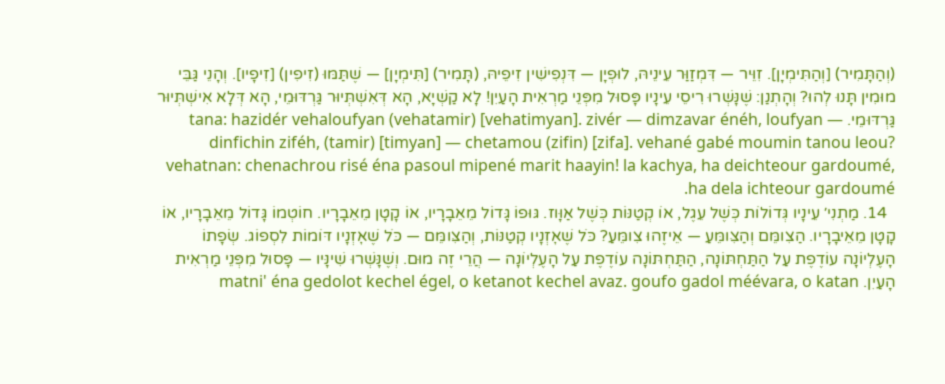(וְהַתָּמִיר) [וְהַתִּימְיָן]. זִוֵּיר — דִּמְזַוַּר עֵינֵיהּ, לוּפְיָן — דִּנְפִישִׁין זִיפֵיהּ, (תָּמִיר) [תִּימְיָן] — שֶׁתַּמּוּ (זִיפִין) [זִיפָיו]. וְהָנֵי גַּבֵּי מוּמִין תָּנוּ לְהוּ? וְהָתְנַן: שֶׁנָּשְׁרוּ רִיסֵי עֵינָיו פָּסוּל מִפְּנֵי מַרְאִית הָעַיִן! לָא קַשְׁיָא, הָא דְּאִשְׁתְּיוּר גַּרְדּוּמֵי, הָא דְּלָא אִישְׁתְּיוּר גַּרְדּוּמֵי. tana: hazidér vehaloufyan (vehatamir) [vehatimyan]. zivér — dimzavar énéh, loufyan — dinfichin ziféh, (tamir) [timyan] — chetamou (zifin) [zifa]. vehané gabé moumin tanou leou? vehatnan: chenachrou risé éna pasoul mipené marit haayin! la kachya, ha deichteour gardoumé, ha dela ichteour gardoumé.
  14. מַתְנִי׳ עֵינָיו גְּדוֹלוֹת כְּשֶׁל עֵגֶל, אוֹ קְטַנּוֹת כְּשֶׁל אַוָּוז. גּוּפוֹ גָּדוֹל מֵאֵבָרָיו, אוֹ קָטָן מֵאֵבָרָיו. חוֹטְמוֹ גָּדוֹל מֵאֵבָרָיו, אוֹ קָטָן מֵאֵיבָרָיו. הַצִומֵּם וְהַצִּומֵּעַ — אֵיזֶהוּ צִומֵּעַ? כֹּל שֶׁאׇזְנָיו קְטַנּוֹת, וְהַצִּומֵּם — כֹּל שֶׁאׇזְנָיו דּוֹמוֹת לִסְפוֹג. שְׂפָתוֹ הָעֶלְיוֹנָה עוֹדֶפֶת עַל הַתַּחְתּוֹנָה, הַתַּחְתּוֹנָה עוֹדֶפֶת עַל הָעֶלְיוֹנָה — הֲרֵי זֶה מוּם. וְשֶׁנָּשְׁרוּ שִׁינָּיו — פָּסוּל מִפְּנֵי מַרְאִית הָעַיִן. matni' éna gedolot kechel égel, o ketanot kechel avaz. goufo gadol méévara, o katan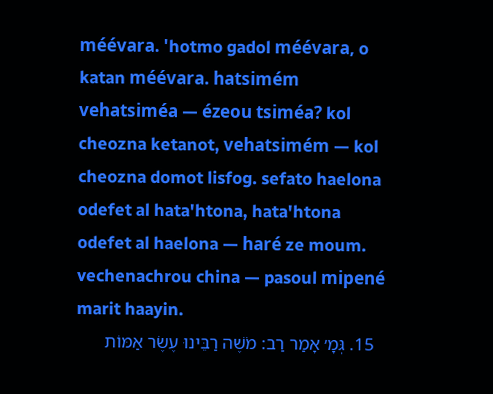méévara. 'hotmo gadol méévara, o katan méévara. hatsimém vehatsiméa — ézeou tsiméa? kol cheozna ketanot, vehatsimém — kol cheozna domot lisfog. sefato haelona odefet al hata'htona, hata'htona odefet al haelona — haré ze moum. vechenachrou china — pasoul mipené marit haayin.
  15. גְּמָ׳ אָמַר רַב: מֹשֶׁה רַבֵּינוּ עֶשֶׂר אַמּוֹת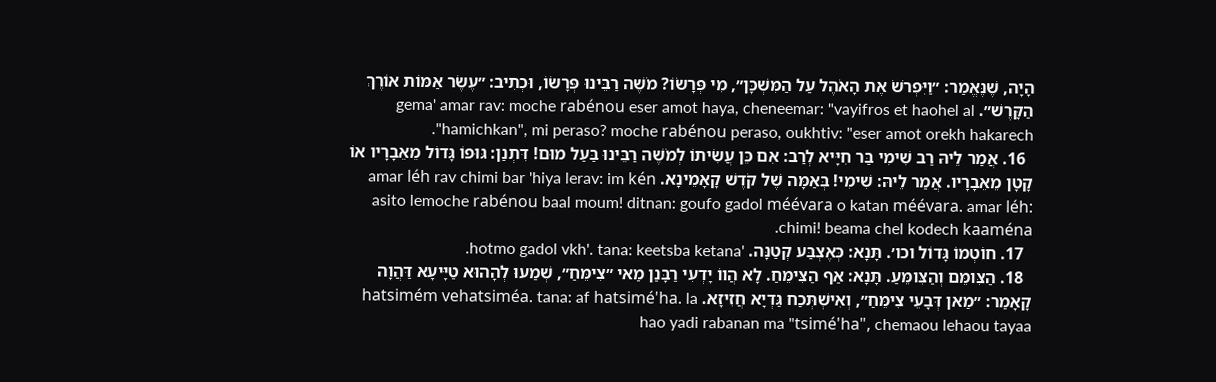הָיָה, שֶׁנֶּאֱמַר: ״וַיִּפְרֹשׂ אֶת הָאֹהֶל עַל הַמִּשְׁכָּן״, מִי פְּרָשׂוֹ? מֹשֶׁה רַבֵּינוּ פְּרָשׂוֹ, וּכְתִיב: ״עֶשֶׂר אַמּוֹת אוֹרֶךְ הַקָּרֶשׁ״. gema' amar rav: moche rabénou eser amot haya, cheneemar: "vayifros et haohel al hamichkan", mi peraso? moche rabénou peraso, oukhtiv: "eser amot orekh hakarech".
  16. אֲמַר לֵיהּ רַב שִׁימִי בַּר חִיָּיא לְרַב: אִם כֵּן עֲשִׂיתוֹ לְמֹשֶׁה רַבֵּינוּ בַּעַל מוּם! דִּתְנַן: גּוּפוֹ גָּדוֹל מֵאֵבָרָיו אוֹ קָטָן מֵאֵבָרָיו. אֲמַר לֵיהּ: שִׁימִי! בְּאַמָּה שֶׁל קֹדֶשׁ קָאָמֵינָא. amar léh rav chimi bar 'hiya lerav: im kén asito lemoche rabénou baal moum! ditnan: goufo gadol méévara o katan méévara. amar léh: chimi! beama chel kodech kaaména.
  17. חוֹטְמוֹ גָּדוֹל וכו׳. תָּנָא: כְּאֶצְבַּע קְטַנָּה. 'hotmo gadol vkh'. tana: keetsba ketana.
  18. הַצִּומֵּם וְהַצִּומֵּעַ. תָּנָא: אַף הַצִּימֵּחַ. לָא הֲווֹ יָדְעִי רַבָּנַן מַאי ״צִימֵּחַ״, שְׁמַעוּ לְהָהוּא טַיָּיעָא דַּהֲוָה קָאָמַר: ״מַאן דְּבָעֵי צִימֵּחַ״, וְאִישְׁתְּכַח גַּדְיָא חֲזִיזָא. hatsimém vehatsiméa. tana: af hatsimé'ha. la hao yadi rabanan ma "tsimé'ha", chemaou lehaou tayaa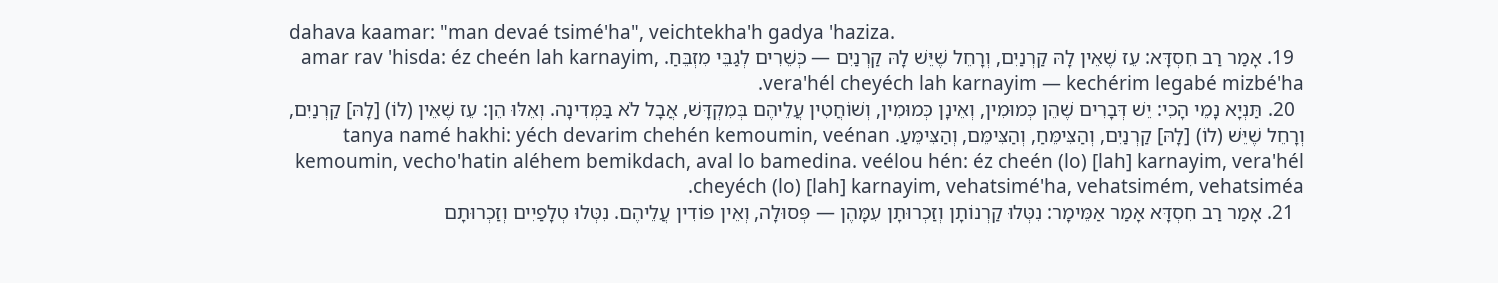dahava kaamar: "man devaé tsimé'ha", veichtekha'h gadya 'haziza.
  19. אָמַר רַב חִסְדָּא: עֵז שֶׁאֵין לָהּ קַרְנַיִם, וְרָחֵל שֶׁיֵּשׁ לָהּ קַרְנַיִם — כְּשֵׁרִים לְגַבֵּי מִזְבֵּחַ. amar rav 'hisda: éz cheén lah karnayim, vera'hél cheyéch lah karnayim — kechérim legabé mizbé'ha.
  20. תַּנְיָא נָמֵי הָכִי: יֵשׁ דְּבָרִים שֶׁהֵן כְּמוּמִין, וְאֵינָן כְּמוּמִין, וְשׁוֹחֲטִין עֲלֵיהֶם בְּמִקְדָּשׁ, אֲבָל לֹא בַּמְּדִינָה. וְאֵלּוּ הֵן: עֵז שֶׁאֵין (לוֹ) [לָהּ] קַרְנַיִם, וְרָחֵל שֶׁיֵּשׁ (לוֹ) [לָהּ] קַרְנַיִם, וְהַצִּימֵּחַ, וְהַצִּימֵּם, וְהַצִּימֵּעַ. tanya namé hakhi: yéch devarim chehén kemoumin, veénan kemoumin, vecho'hatin aléhem bemikdach, aval lo bamedina. veélou hén: éz cheén (lo) [lah] karnayim, vera'hél cheyéch (lo) [lah] karnayim, vehatsimé'ha, vehatsimém, vehatsiméa.
  21. אָמַר רַב חִסְדָּא אָמַר אַמֵּימָר: נִטְּלוּ קַרְנוֹתָן וְזַכְרוּתָן עִמָּהֶן — פְּסוּלָה, וְאֵין פּוֹדִין עֲלֵיהֶם. נִטְּלוּ טְלָפַיִים וְזַכְרוּתָם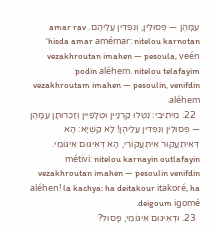עִמָּהֶן — פְּסוּלִין, וְנִפְדִּין עֲלֵיהֶם. amar rav 'hisda amar amémar: nitelou karnotan vezakhroutan imahen — pesoula, veén podin aléhem. nitelou telafayim vezakhroutam imahen — pesoulin, venifdin aléhem.
  22. מֵיתִיבִי: נִטְּלוּ קַרְנַיִין וּטְלָפַיִין וְזַכְרוּתָן עִמָּהֶן — פְּסוּלִין וְנִפְדִּין עֲלֵיהֶן! לָא קַשְׁיָא: הָא דְּאִיתְעֲקוּר אִיתְעֲקוֹרֵי, הָא דְּאִיגּוּם אִיגּוֹמֵי. métivi: nitelou karnayin outlafayin vezakhroutan imahen — pesoulin venifdin aléhen! la kachya: ha deitakour itakoré, ha deigoum igomé.
  23. וּדְאִיגּוּם אִיגּוֹמֵי, פָּסוּל?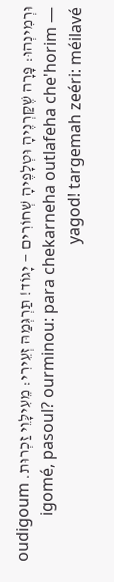וּרְמִינְהוּ: פָּרָה שֶׁקַּרְנֶיהָ וּטְלָפֶיהָ שְׁחוֹרִים — יָגוֹד! תַּרְגְּמַהּ זְעֵירִי: מֵעִילָּוֵי זַכְרוּת. oudigoum igomé, pasoul? ourminou: para chekarneha outlafeha che'horim — yagod! targemah zeéri: méilavé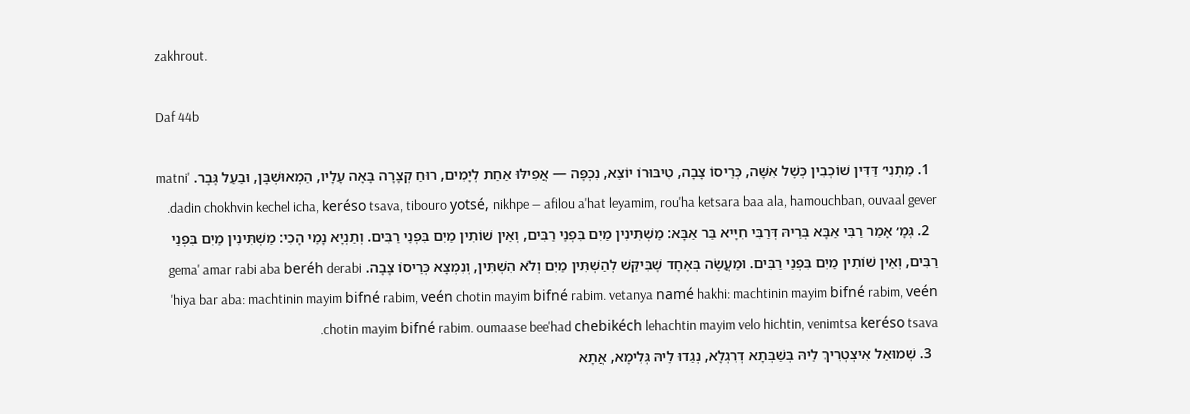zakhrout.

Daf 44b

  1. מַתְנִי׳ דַּדִּין שׁוֹכְבִין כְּשֶׁל אִשָּׁה, כְּרֵיסוֹ צָבָה, טִיבּוּרוֹ יוֹצֵא, נִכְפֶּה — אֲפִילּוּ אַחַת לְיָמִים, רוּחַ קְצָרָה בָּאָה עָלָיו, הַמְאוּשְׁבָּן, וּבַעַל גֶּבֶר. matni' dadin chokhvin kechel icha, keréso tsava, tibouro yotsé, nikhpe — afilou a'hat leyamim, rou'ha ketsara baa ala, hamouchban, ouvaal gever.
  2. גְּמָ׳ אָמַר רַבִּי אַבָּא בְּרֵיהּ דְּרַבִּי חִיָּיא בַּר אַבָּא: מַשְׁתִּינִין מַיִם בִּפְנֵי רַבִּים, וְאֵין שׁוֹתִין מַיִם בִּפְנֵי רַבִּים. וְתַנְיָא נָמֵי הָכִי: מַשְׁתִּינִין מַיִם בִּפְנֵי רַבִּים, וְאֵין שׁוֹתִין מַיִם בִּפְנֵי רַבִּים. וּמַעֲשֶׂה בְּאֶחָד שֶׁבִּיקֵּשׁ לְהַשְׁתִּין מַיִם וְלֹא הִשְׁתִּין, וְנִמְצָא כְּרֵיסוֹ צָבָה. gema' amar rabi aba beréh derabi 'hiya bar aba: machtinin mayim bifné rabim, veén chotin mayim bifné rabim. vetanya namé hakhi: machtinin mayim bifné rabim, veén chotin mayim bifné rabim. oumaase bee'had chebikéch lehachtin mayim velo hichtin, venimtsa keréso tsava.
  3. שְׁמוּאֵל אִיצְטְרִיךְ לֵיהּ בְּשַׁבְּתָא דְרִגְלָא, נְגַדוּ לֵיהּ גְּלִימָא, אֲתָא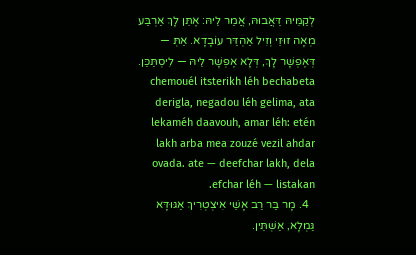לְקַמֵּיהּ דַּאֲבוּהּ, אֲמַר לֵיהּ: אֶתֵּן לָךְ אַרְבַּע מְאָה זוּזֵי וְזִיל אַהְדַּר עוֹבָדָא. אַתְּ — דְּאֶפְשָׁר לָךְ, דְּלָא אֶפְשָׁר לֵיהּ — לִיסְתַּכַּן. chemouél itsterikh léh bechabeta derigla, negadou léh gelima, ata lekaméh daavouh, amar léh: etén lakh arba mea zouzé vezil ahdar ovada. ate — deefchar lakh, dela efchar léh — listakan.
  4. מָר בַּר רַב אָשֵׁי אִיצְטְרִיךְ אַגּוּדָּא גַּמְלָא, אַשְׁתֵּין.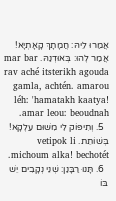אֲמַרוּ לֵיהּ: חֲמָתָךְ קָאָתְיָא! אֲמַר לְהוּ: בְּאוּדְנַהּ. mar bar rav aché itsterikh agouda gamla, achtén. amarou léh: 'hamatakh kaatya! amar leou: beoudnah.
  5. וְתִיפּוֹק לִי מִשּׁוּם עַלְקָא! בְּשׁוֹתֵת. vetipok li michoum alka! bechotét.
  6. תָּנוּ רַבָּנַן: שְׁנֵי נְקָבִים יֵשׁ בּוֹ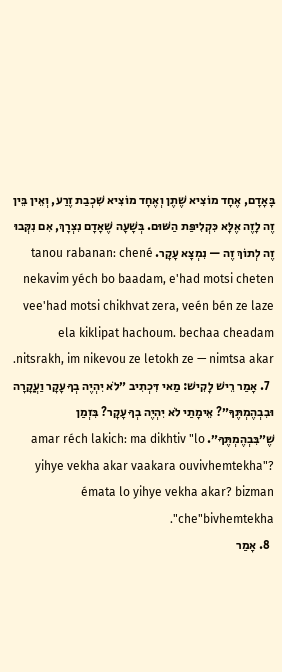בָּאָדָם, אֶחָד מוֹצִיא שֶׁתֶן וְאֶחָד מוֹצִיא שִׁכְבַת זֶרַע, וְאֵין בֵּין זֶה לָזֶה אֶלָּא כִּקְלִיפַּת הַשּׁוּם. בְּשָׁעָה שֶׁאָדָם נִצְרָךְ, אִם נִקְּבוּ זֶה לְתוֹךְ זֶה — נִמְצָא עָקָר. tanou rabanan: chené nekavim yéch bo baadam, e'had motsi cheten vee'had motsi chikhvat zera, veén bén ze laze ela kiklipat hachoum. bechaa cheadam nitsrakh, im nikevou ze letokh ze — nimtsa akar.
  7. אָמַר רֵישׁ לָקִישׁ: מַאי דִּכְתִיב ״לֹא יִהְיֶה בְךָ עָקָר וַעֲקָרָה וּבִבְהֶמְתֶּךָ״? אֵימָתַי לֹא יִהְיֶה בְךָ עָקָר? בִּזְמַן שֶׁ״בִּבְהֶמְתֶּךָ״. amar réch lakich: ma dikhtiv "lo yihye vekha akar vaakara ouvivhemtekha"? émata lo yihye vekha akar? bizman che"bivhemtekha".
  8. אָמַר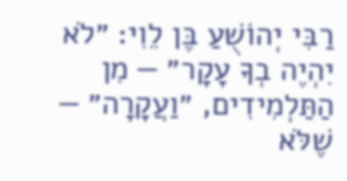רַבִּי יְהוֹשֻׁעַ בֶּן לֵוִי: ״לֹא יִהְיֶה בְךָ עָקָר״ — מִן הַתַּלְמִידִים, ״וַעֲקָרָה״ — שֶׁלֹּא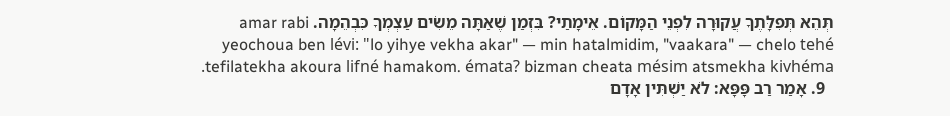תְּהֵא תְּפִלָּתֶךָ עֲקוּרָה לִפְנֵי הַמָּקוֹם. אֵימָתַי? בִּזְמַן שֶׁאַתָּה מֵשִׂים עַצְמְךָ כִּבְהֵמָה. amar rabi yeochoua ben lévi: "lo yihye vekha akar" — min hatalmidim, "vaakara" — chelo tehé tefilatekha akoura lifné hamakom. émata? bizman cheata mésim atsmekha kivhéma.
  9. אָמַר רַב פָּפָּא: לֹא יַשְׁתִּין אָדָם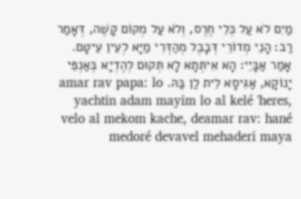מַיִם לֹא עַל כְּלֵי חֶרֶס, וְלֹא עַל מְקוֹם קָשֶׁה, דְּאָמַר רַב: הָנֵי מְדוֹרֵי דְּבָבֶל מְהַדְּרִי מַיָּא לְעֵין עֵיטָם. אָמַר אַבָּיֵי: הָא אִיתְּתָא לָא תְּקוּם לְהֶדְיָא בְּאַנְפֵּי יָנוֹקָא, אַגִּיסָא לֵית לַן בַּהּ. amar rav papa: lo yachtin adam mayim lo al kelé 'heres, velo al mekom kache, deamar rav: hané medoré devavel mehaderi maya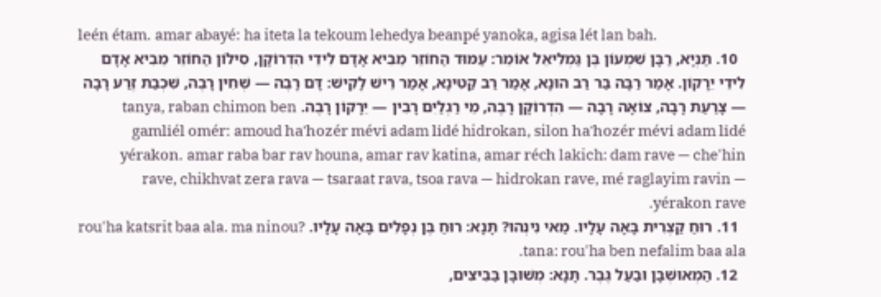leén étam. amar abayé: ha iteta la tekoum lehedya beanpé yanoka, agisa lét lan bah.
  10. תַּנְיָא, רַבָּן שִׁמְעוֹן בֶּן גַּמְלִיאֵל אוֹמֵר: עַמּוּד הַחוֹזֵר מֵבִיא אָדָם לִידֵי הִדְרוֹקָן, סִילוֹן הַחוֹזֵר מֵבִיא אָדָם לִידֵי יֵרָקוֹן. אָמַר רַבָּה בַּר רַב הוּנָא, אָמַר רַב קַטִּינָא, אָמַר רֵישׁ לָקִישׁ: דָּם רָבֶה — שְׁחִין רָבֶה, שִׁכְבַת זֶרַע רָבָה — צָרַעַת רָבָה, צוֹאָה רָבָה — הִדְרוֹקָן רָבֶה, מֵי רַגְלַיִם רָבִין — יֵרָקוֹן רָבֶה. tanya, raban chimon ben gamliél omér: amoud ha'hozér mévi adam lidé hidrokan, silon ha'hozér mévi adam lidé yérakon. amar raba bar rav houna, amar rav katina, amar réch lakich: dam rave — che'hin rave, chikhvat zera rava — tsaraat rava, tsoa rava — hidrokan rave, mé raglayim ravin — yérakon rave.
  11. רוּחַ קַצְרִית בָּאָה עָלָיו. מַאי נִינְהוּ? תָּנָא: רוּחַ בֶּן נְפָלִים בָּאָה עָלָיו. rou'ha katsrit baa ala. ma ninou? tana: rou'ha ben nefalim baa ala.
  12. הַמְאוּשְׁבָּן וּבַעַל גֶּבֶר. תָּנָא: מְשׁוּבָּן בַּבֵּיצִים,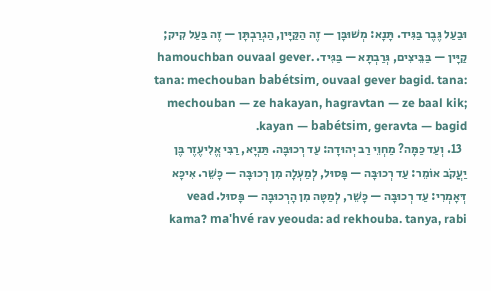וּבַעַל גֶּבֶר בַּגִּיד. תָּנָא: מְשׁוּבָּן — זֶה הַקַּיָּין, הַגְרַבְתָּן — זֶה בַּעַל קִיק; קַיָּין — בַּבֵּיצִים, גְּרַבְתָּא — בַּגִּיד. hamouchban ouvaal gever. tana: mechouban babétsim, ouvaal gever bagid. tana: mechouban — ze hakayan, hagravtan — ze baal kik; kayan — babétsim, geravta — bagid.
  13. וְעַד כַּמָּה? מַחְוֵי רַב יְהוּדָה: עַד רְכוּבָּה. תַּנְיָא, רַבִּי אֱלִיעֶזֶר בֶּן יַעֲקֹב אוֹמֵר: עַד רְכוּבָּה — פָּסוּל, לְמַעְלָה מִן רְכוּבָּה — כָּשֵׁר. אִיכָּא דְּאָמְרִי: עַד רְכוּבָּה — כָּשֵׁר, לְמַטָּה מִן הָרְכוּבָּה — פָּסוּל. vead kama? ma'hvé rav yeouda: ad rekhouba. tanya, rabi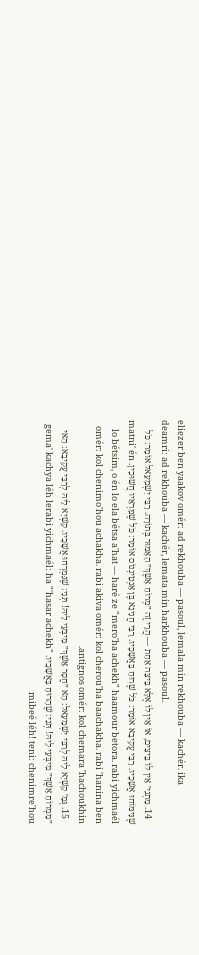eliezer ben yaakov omér: ad rekhouba — pasoul, lemala min rekhouba — kachér. ika deamri: ad rekhouba — kachér, lemata min harkhouba — pasoul.
  14. מַתְנִי׳ אֵין לוֹ בֵּיצִים, אוֹ אֵין לוֹ אֶלָּא בֵּיצָה אַחַת — הֲרֵי זֶה ״מְרוֹחַ אָשֶׁךְ״ הָאָמוּר בְּתוֹרָה. רַבִּי יִשְׁמָעֵאל אוֹמֵר: כֹּל שֶׁנִּימּוֹחוּ אֲשָׁכָיו. רַבִּי עֲקִיבָא אוֹמֵר: כֹּל שֶׁרוּחַ בַּאֲשָׁכָיו. רַבִּי חֲנִינָא בֶּן אַנְטִיגְנוֹס אוֹמֵר: כֹּל שֶׁמַּרְאָיו חֲשׁוּכִין. matni' én lo bétsim, o én lo ela bétsa a'hat — haré ze "mero'ha achekh" haamour betora. rabi yichmaél omér: kol chenimo'hou achakha. rabi akiva omér: kol cherou'ha baachakha. rabi 'hanina ben antignos omér: kol chemara 'hachoukhin.
  15. גְּמָ׳ קַשְׁיָא לֵיהּ לְרַבִּי יִשְׁמָעֵאל: הָא ״חֲסַר אָשֶׁךְ״ מִיבְּעֵי לֵיהּ! תְּנִי: שֶׁנִּמְרְחוּ אֲשָׁכָיו. קַשְׁיָא לֵיהּ לְרַבִּי עֲקִיבָא: הַאי ״מַמְרוֹחַ אָשֶׁךְ״ מִיבְּעֵי לֵיהּ! תְּנִי: שֶׁהָרוּחַ בַּאֲשָׁכָיו. gema' kachya léh lerabi yichmaél: ha "'hasar achekh" mibeé léh! teni: chenimre'hou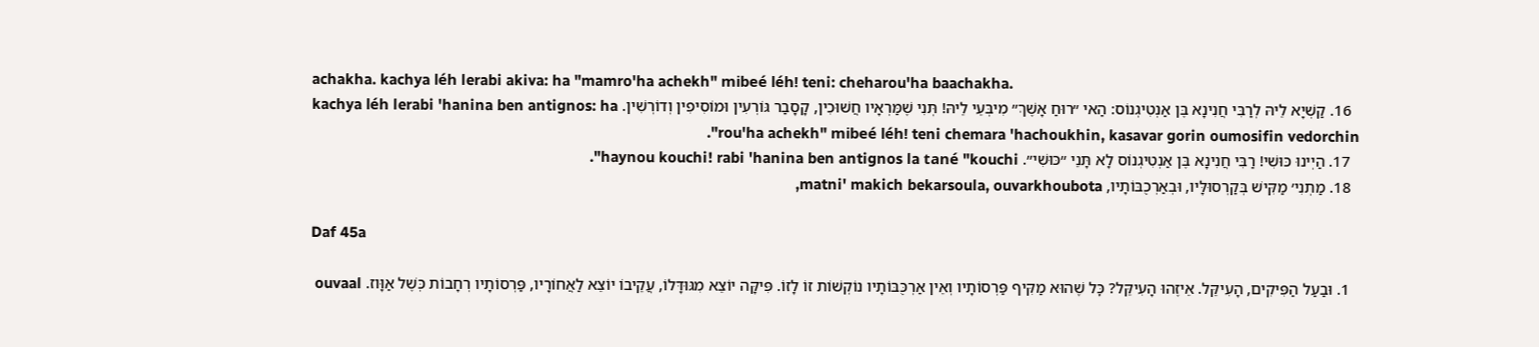achakha. kachya léh lerabi akiva: ha "mamro'ha achekh" mibeé léh! teni: cheharou'ha baachakha.
  16. קַשְׁיָא לֵיהּ לְרַבִּי חֲנִינָא בֶּן אַנְטִיגְנוֹס: הַאי ״רוּחַ אָשֶׁךְ״ מִיבְּעֵי לֵיהּ! תְּנִי שֶׁמַּרְאָיו חֲשׁוּכִין, קָסָבַר גּוֹרְעִין וּמוֹסִיפִין וְדוֹרְשִׁין. kachya léh lerabi 'hanina ben antignos: ha "rou'ha achekh" mibeé léh! teni chemara 'hachoukhin, kasavar gorin oumosifin vedorchin.
  17. הַיְינוּ כּוּשִׁי! רַבִּי חֲנִינָא בֶּן אַנְטִיגְנוֹס לָא תָּנֵי ״כּוּשִׁי״. haynou kouchi! rabi 'hanina ben antignos la tané "kouchi".
  18. מַתְנִי׳ מַקִּישׁ בְּקַרְסוּלָּיו, וּבְאַרְכֻבּוֹתָיו, matni' makich bekarsoula, ouvarkhoubota,

Daf 45a

  1. וּבַעַל הַפִּיקִים, הָעִיקֵּל. אֵיזֶהוּ הָעִיקֵּל? כׇּל שֶׁהוּא מַקִּיף פַּרְסוֹתָיו וְאֵין אַרְכֻּבּוֹתָיו נוֹקְשׁוֹת זוֹ לָזוֹ. פִּיקָּה יוֹצֵא מִגּוּדָּלוֹ, עֲקֵיבוֹ יוֹצֵא לַאֲחוֹרָיו, פַּרְסוֹתָיו רְחָבוֹת כְּשֶׁל אַוָּוז. ouvaal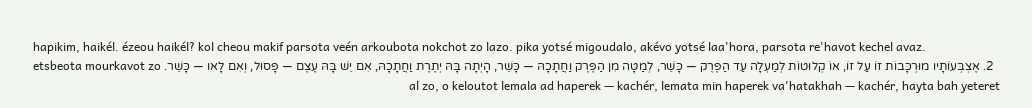hapikim, haikél. ézeou haikél? kol cheou makif parsota veén arkoubota nokchot zo lazo. pika yotsé migoudalo, akévo yotsé laa'hora, parsota re'havot kechel avaz.
  2. אֶצְבְּעוֹתָיו מוּרְכָּבוֹת זוֹ עַל זוֹ, אוֹ קְלוּטוֹת לְמַעְלָה עַד הַפֶּרֶק — כָּשֵׁר, לְמַטָּה מִן הַפֶּרֶק וַחֲתָכָהּ — כָּשֵׁר, הָיְתָה בָּהּ יְתֶרֶת וַחֲתָכָהּ, אִם יֵשׁ בָּהּ עֶצֶם — פָּסוּל, וְאִם לָאו — כָּשֵׁר. etsbeota mourkavot zo al zo, o keloutot lemala ad haperek — kachér, lemata min haperek va'hatakhah — kachér, hayta bah yeteret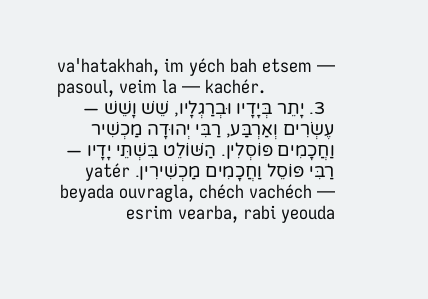va'hatakhah, im yéch bah etsem — pasoul, veim la — kachér.
  3. יָתֵר בְּיָדָיו וּבְרַגְלָיו, שֵׁשׁ וָשֵׁשׁ — עֶשְׂרִים וְאַרְבַּע, רַבִּי יְהוּדָה מַכְשִׁיר וַחֲכָמִים פּוֹסְלִין. הַשּׁוֹלֵט בִּשְׁתֵּי יָדָיו — רַבִּי פּוֹסֵל וַחֲכָמִים מַכְשִׁירִין. yatér beyada ouvragla, chéch vachéch — esrim vearba, rabi yeouda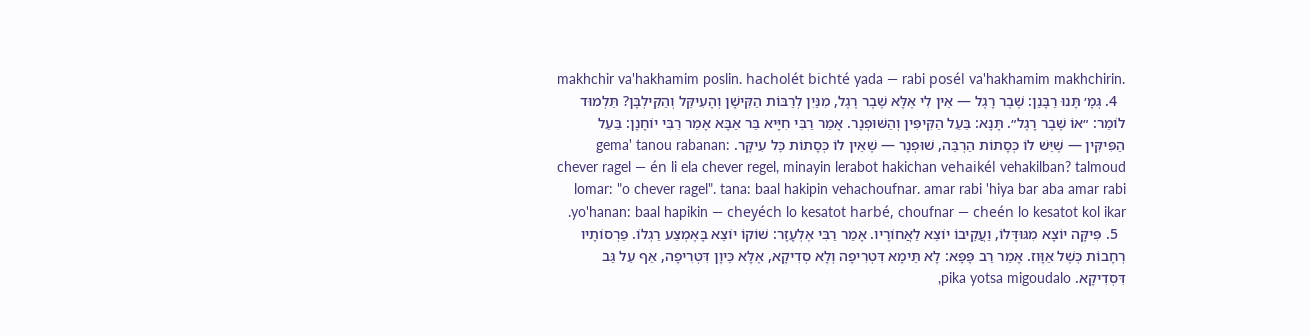makhchir va'hakhamim poslin. hacholét bichté yada — rabi posél va'hakhamim makhchirin.
  4. גְּמָ׳ תָּנוּ רַבָּנַן: שֶׁבֶר רָגֶל — אֵין לִי אֶלָּא שֶׁבֶר רֶגֶל, מִנַּיִן לְרַבּוֹת הַקִּישָׁן וְהָעִיקֵּל וְהַקִּילְבָּן? תַּלְמוּד לוֹמַר: ״אוֹ שֶׁבֶר רָגֶל״. תָּנָא: בַּעַל הַקִּיפִּין וְהַשּׁוּפְנָר. אָמַר רַבִּי חִיָּיא בַּר אַבָּא אָמַר רַבִּי יוֹחָנָן: בַּעַל הַפִּיקִּין — שֶׁיֵּשׁ לוֹ כְּסָתוֹת הַרְבֵּה, שׁוּפְנָר — שֶׁאֵין לוֹ כְּסָתוֹת כׇּל עִיקָּר. gema' tanou rabanan: chever ragel — én li ela chever regel, minayin lerabot hakichan vehaikél vehakilban? talmoud lomar: "o chever ragel". tana: baal hakipin vehachoufnar. amar rabi 'hiya bar aba amar rabi yo'hanan: baal hapikin — cheyéch lo kesatot harbé, choufnar — cheén lo kesatot kol ikar.
  5. פִּיקָּה יוֹצָא מִגּוּדָּלוֹ, וַעֲקֵיבוֹ יוֹצֵא לַאֲחוֹרָיו. אָמַר רַבִּי אֶלְעָזָר: שׁוֹקוֹ יוֹצֵא בָּאֶמְצַע רַגְלוֹ. פַּרְסוֹתָיו רְחָבוֹת כְּשֶׁל אַוָּוז. אָמַר רַב פָּפָּא: לָא תֵּימָא דִּטְרִיפָה וְלָא סְדִיקָא, אֶלָּא כֵּיוָן דִּטְרִיפָה, אַף עַל גַּב דִּסְדִיקָא. pika yotsa migoudalo,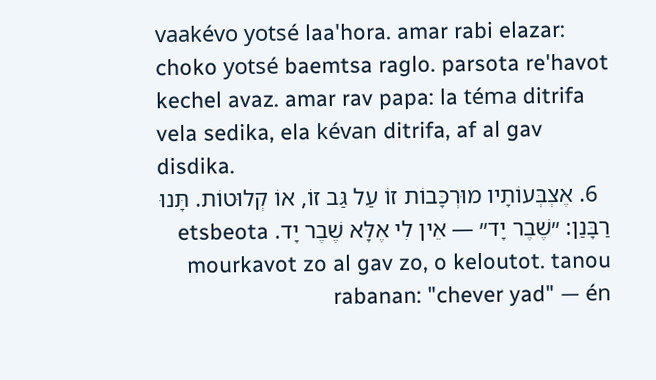vaakévo yotsé laa'hora. amar rabi elazar: choko yotsé baemtsa raglo. parsota re'havot kechel avaz. amar rav papa: la téma ditrifa vela sedika, ela kévan ditrifa, af al gav disdika.
  6. אֶצְבְּעוֹתָיו מוּרְכָּבוֹת זוֹ עַל גַּב זוֹ, אוֹ קְלוּטוֹת. תָּנוּ רַבָּנַן: ״שֶׁבֶר יָד״ — אֵין לִי אֶלָּא שֶׁבֶר יָד. etsbeota mourkavot zo al gav zo, o keloutot. tanou rabanan: "chever yad" — én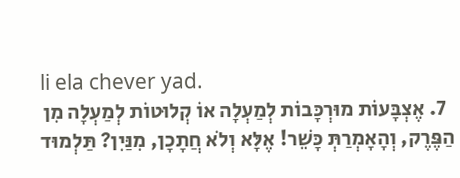li ela chever yad.
  7. אֶצְבָּעוֹת מוּרְכָּבוֹת לְמַעְלָה אוֹ קְלוּטוֹת לְמַעְלָה מִן הַפֶּרֶק, וְהָאָמְרַתְּ כָּשֵׁר! אֶלָּא וְלֹא חֲתָכָן, מִנַּיִן? תַּלְמוּד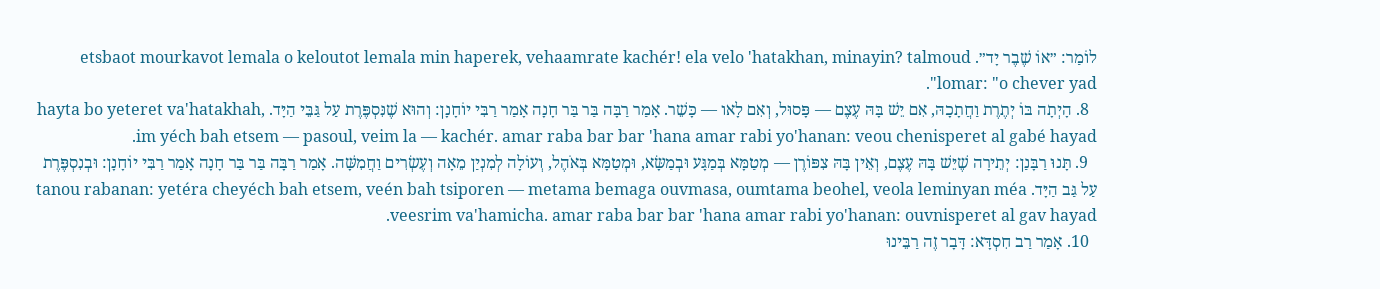לוֹמַר: ״אוֹ שֶׁבֶר יָד״. etsbaot mourkavot lemala o keloutot lemala min haperek, vehaamrate kachér! ela velo 'hatakhan, minayin? talmoud lomar: "o chever yad".
  8. הָיְתָה בּוֹ יְתֶרֶת וַחֲתָכָהּ, אִם יֵשׁ בָּהּ עֶצֶם — פָּסוּל, וְאִם לָאו — כָּשֵׁר. אָמַר רַבָּה בַּר בַּר חָנָה אָמַר רַבִּי יוֹחָנָן: וְהוּא שֶׁנִּסְפֶּרֶת עַל גַּבֵּי הַיָּד. hayta bo yeteret va'hatakhah, im yéch bah etsem — pasoul, veim la — kachér. amar raba bar bar 'hana amar rabi yo'hanan: veou chenisperet al gabé hayad.
  9. תָּנוּ רַבָּנַן: יְתֵירָה שֶׁיֵּשׁ בָּהּ עֶצֶם, וְאֵין בָּהּ צִפּוֹרֶן — מְטַמָּא בְּמַגָּע וּבְמַשָּׂא, וּמְטַמָּא בְּאֹהֶל, וְעוֹלָה לְמִנְיַן מֵאָה וְעֶשְׂרִים וַחֲמִשָּׁה. אָמַר רַבָּה בַּר בַּר חָנָה אָמַר רַבִּי יוֹחָנָן: וּבְנִסְפֶּרֶת עַל גַּב הַיָּד. tanou rabanan: yetéra cheyéch bah etsem, veén bah tsiporen — metama bemaga ouvmasa, oumtama beohel, veola leminyan méa veesrim va'hamicha. amar raba bar bar 'hana amar rabi yo'hanan: ouvnisperet al gav hayad.
  10. אָמַר רַב חִסְדָּא: דָּבָר זֶה רַבֵּינוּ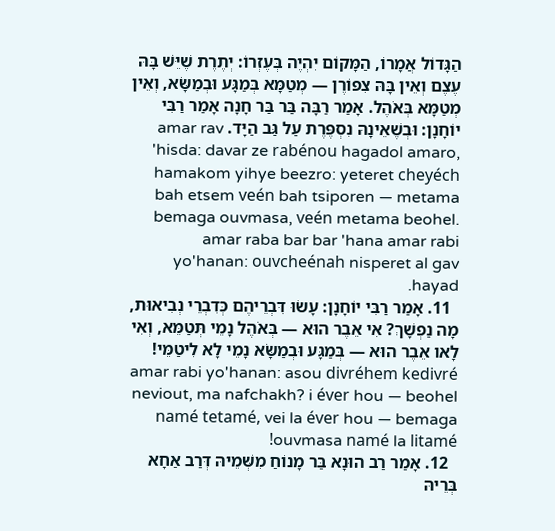הַגָּדוֹל אֲמָרוֹ, הַמָּקוֹם יִהְיֶה בְּעֶזְרוֹ: יְתֶרֶת שֶׁיֵּשׁ בָּהּ עֶצֶם וְאֵין בָּהּ צִפּוֹרֶן — מְטַמָּא בְּמַגָּע וּבְמַשָּׂא, וְאֵין מְטַמָּא בְּאֹהֶל. אָמַר רַבָּה בַּר בַּר חָנָה אָמַר רַבִּי יוֹחָנָן: וּבְשֶׁאֵינָהּ נִסְפֶּרֶת עַל גַּב הַיָּד. amar rav 'hisda: davar ze rabénou hagadol amaro, hamakom yihye beezro: yeteret cheyéch bah etsem veén bah tsiporen — metama bemaga ouvmasa, veén metama beohel. amar raba bar bar 'hana amar rabi yo'hanan: ouvcheénah nisperet al gav hayad.
  11. אָמַר רַבִּי יוֹחָנָן: עָשׂוּ דִּבְרֵיהֶם כְּדִבְרֵי נְבִיאוּת, מָה נַפְשָׁךְ? אִי אֵבֶר הוּא — בְּאֹהֶל נָמֵי תְּטַמֵּא, וְאִי לָאו אֵבֶר הוּא — בְּמַגָּע וּבְמַשָּׂא נָמֵי לָא לִיטַמֵּי! amar rabi yo'hanan: asou divréhem kedivré neviout, ma nafchakh? i éver hou — beohel namé tetamé, vei la éver hou — bemaga ouvmasa namé la litamé!
  12. אָמַר רַב הוּנָא בַּר מָנוֹחַ מִשְּׁמֵיהּ דְּרַב אַחָא בְּרֵיהּ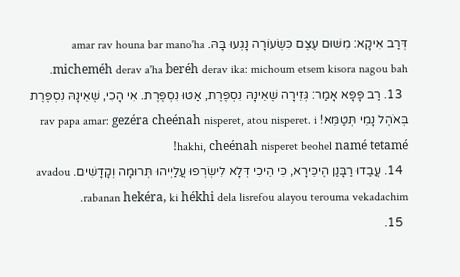דְּרַב אִיקָא: מִשּׁוּם עֶצֶם כִּשְׂעוֹרָה נָגְעוּ בָּהּ. amar rav houna bar mano'ha micheméh derav a'ha beréh derav ika: michoum etsem kisora nagou bah.
  13. רַב פָּפָּא אָמַר: גְּזֵירָה שֶׁאֵינָהּ נִסְפֶּרֶת, אַטּוּ נִסְפֶּרֶת. אִי הָכִי, שֶׁאֵינָהּ נִסְפֶּרֶת בְּאֹהֶל נָמֵי תְּטַמֵּא! rav papa amar: gezéra cheénah nisperet, atou nisperet. i hakhi, cheénah nisperet beohel namé tetamé!
  14. עֲבַדוּ רַבָּנַן הֶיכֵּירָא, כִּי הֵיכִי דְּלָא לִישְׂרְפוּ עֲלַיְיהוּ תְּרוּמָה וְקָדָשִׁים. avadou rabanan hekéra, ki hékhi dela lisrefou alayou terouma vekadachim.
  15.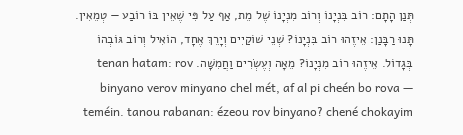תְּנַן הָתָם: רוֹב בִּנְיָנוֹ וְרוֹב מִנְיָנוֹ שֶׁל מֵת, אַף עַל פִּי שֶׁאֵין בּוֹ רוֹבַע — טְמֵאִין. תָּנוּ רַבָּנַן: אֵיזֶהוּ רוֹב בִּנְיָנוֹ? שְׁנֵי שׁוֹקַיִים וְיָרֵךְ אֶחָד, הוֹאִיל וְרוֹב גּוֹבְהוֹ בְּגָדוֹל. אֵיזֶהוּ רוֹב מִנְיָנוֹ? מֵאָה וְעֶשְׂרִים וַחֲמִשָּׁה. tenan hatam: rov binyano verov minyano chel mét, af al pi cheén bo rova — teméin. tanou rabanan: ézeou rov binyano? chené chokayim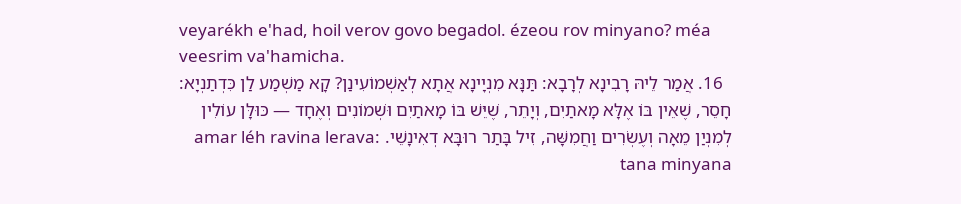veyarékh e'had, hoil verov govo begadol. ézeou rov minyano? méa veesrim va'hamicha.
  16. אֲמַר לֵיהּ רָבִינָא לְרָבָא: תַּנָּא מִנְיָינָא אֲתָא לְאַשְׁמוֹעִינַן? קָא מַשְׁמַע לַן כִּדְתַנְיָא: חָסֵר, שֶׁאֵין בּוֹ אֶלָּא מָאתַיִם, וְיָתֵר, שֶׁיֵּשׁ בּוֹ מָאתַיִם וּשְׁמוֹנִים וְאֶחָד — כּוּלָּן עוֹלִין לְמִנְיַן מֵאָה וְעֶשְׂרִים וַחֲמִשָּׁה, זִיל בָּתַר רוּבָּא דְאִינָשֵׁי. amar léh ravina lerava: tana minyana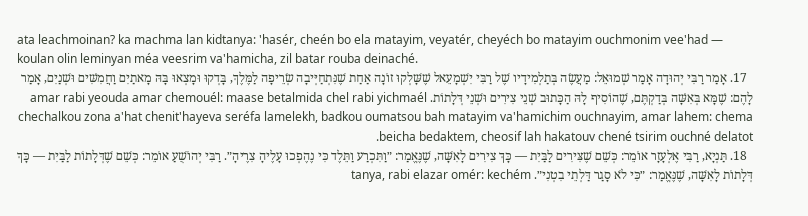ata leachmoinan? ka machma lan kidtanya: 'hasér, cheén bo ela matayim, veyatér, cheyéch bo matayim ouchmonim vee'had — koulan olin leminyan méa veesrim va'hamicha, zil batar rouba deinaché.
  17. אָמַר רַבִּי יְהוּדָה אָמַר שְׁמוּאֵל: מַעֲשֶׂה בְּתַלְמִידָיו שֶׁל רַבִּי יִשְׁמָעֵאל שֶׁשָּׁלְקוּ זוֹנָה אַחַת שֶׁנִּתְחַיְּיבָה שְׂרֵיפָה לַמֶּלֶךְ, בָּדְקוּ וּמָצְאוּ בָּהּ מָאתַיִם וַחֲמִשִּׁים וּשְׁנַיִם, אָמַר לָהֶם: שֶׁמָּא בְּאִשָּׁה בְּדַקְתֶּם, שֶׁהוֹסִיף לָהּ הַכָּתוּב שְׁנֵי צִירִים וּשְׁנֵי דְּלָתוֹת. amar rabi yeouda amar chemouél: maase betalmida chel rabi yichmaél chechalkou zona a'hat chenit'hayeva seréfa lamelekh, badkou oumatsou bah matayim va'hamichim ouchnayim, amar lahem: chema beicha bedaktem, cheosif lah hakatouv chené tsirim ouchné delatot.
  18. תַּנְיָא, רַבִּי אֶלְעָזָר אוֹמֵר: כְּשֵׁם שֶׁצִּירִים לַבַּיִת — כָּךְ צִירִים לָאִשָּׁה, שֶׁנֶּאֱמַר: ״וַתִּכְרַע וַתֵּלֶד כִּי נֶהֶפְכוּ עָלֶיהָ צִרֶיהָ״. רַבִּי יְהוֹשֻׁעַ אוֹמֵר: כְּשֵׁם שֶׁדְּלָתוֹת לַבַּיִת — כָּךְ דְּלָתוֹת לָאִשָּׁה, שֶׁנֶּאֱמַר: ״כִּי לֹא סָגַר דַּלְתֵי בִטְנִי״. tanya, rabi elazar omér: kechém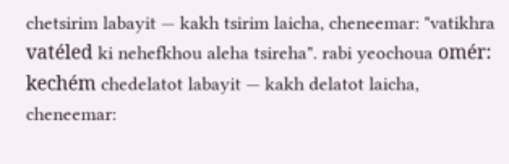chetsirim labayit — kakh tsirim laicha, cheneemar: "vatikhra vatéled ki nehefkhou aleha tsireha". rabi yeochoua omér: kechém chedelatot labayit — kakh delatot laicha, cheneemar: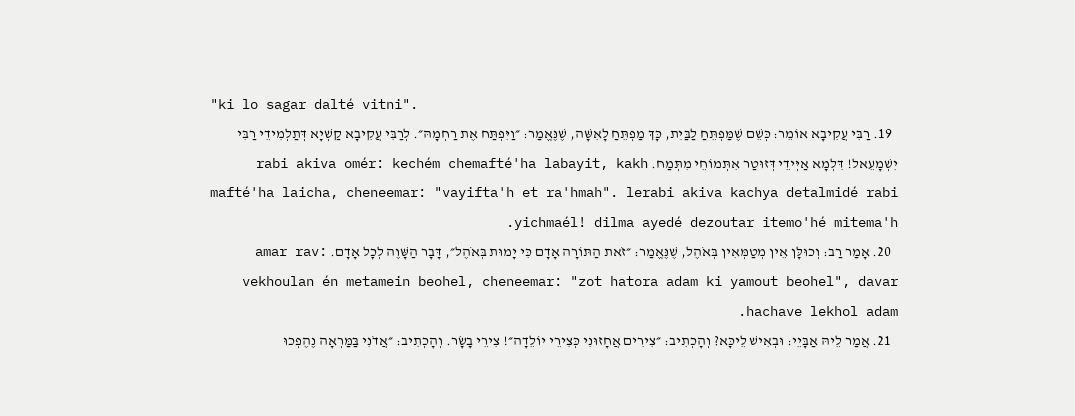"ki lo sagar dalté vitni".
  19. רַבִּי עֲקִיבָא אוֹמֵר: כְּשֵׁם שֶׁמַּפְתֵּחַ לַבַּיִת, כָּךְ מַפְתֵּחַ לָאִשָּׁה, שֶׁנֶּאֱמַר: ״וַיִּפְתַּח אֶת רַחְמָהּ״. לְרַבִּי עֲקִיבָא קַשְׁיָא דְּתַלְמִידֵי רַבִּי יִשְׁמָעֵאל! דִּלְמָא אַיְּידֵי דְּזוּטַר אִתְּמוֹחֵי מִתְּמַח. rabi akiva omér: kechém chemafté'ha labayit, kakh mafté'ha laicha, cheneemar: "vayifta'h et ra'hmah". lerabi akiva kachya detalmidé rabi yichmaél! dilma ayedé dezoutar itemo'hé mitema'h.
  20. אָמַר רַב: וְכוּלָּן אֵין מְטַמְּאִין בְּאֹהֶל, שֶׁנֶּאֱמַר: ״זֹאת הַתּוֹרָה אָדָם כִּי יָמוּת בְּאֹהֶל״, דָּבָר הַשָּׁוֶה לְכׇל אָדָם. amar rav: vekhoulan én metamein beohel, cheneemar: "zot hatora adam ki yamout beohel", davar hachave lekhol adam.
  21. אֲמַר לֵיהּ אַבָּיֵי: וּבְאִישׁ לֵיכָּא? וְהָכְתִיב: ״צִירִים אֲחָזוּנִי כְּצִירֵי יוֹלֵדָה״! צִירֵי בָשָׂר. וְהָכְתִיב: ״אֲדֹנִי בַּמַּרְאָה נֶהֶפְכוּ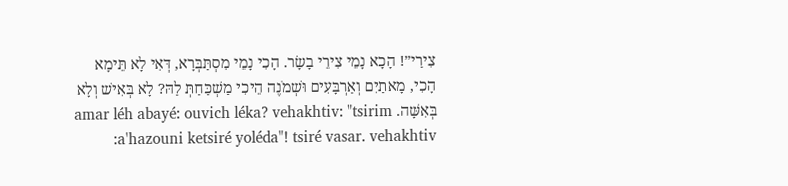צִירַי״! הָכָא נָמֵי צִירֵי בָשָׂר. הָכִי נָמֵי מִסְתַּבְּרָא, דְּאִי לָא תֵּימָא הָכִי, מָאתַיִם וְאַרְבָּעִים וּשְׁמֹנֶה הֵיכִי מַשְׁכַּחַתְּ לַהּ? לָא בְּאִישׁ וְלָא בְּאִשָּׁה. amar léh abayé: ouvich léka? vehakhtiv: "tsirim a'hazouni ketsiré yoléda"! tsiré vasar. vehakhtiv: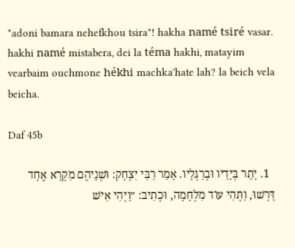"adoni bamara nehefkhou tsira"! hakha namé tsiré vasar. hakhi namé mistabera, dei la téma hakhi, matayim vearbaim ouchmone hékhi machka'hate lah? la beich vela beicha.

Daf 45b

  1. יָתֵר בְּיָדָיו וּבְרַגְלָיו. אָמַר רַבִּי יִצְחָק: וּשְׁנֵיהֶם מִקְרָא אֶחָד דָּרְשׁוּ, וַתְּהִי עוֹד מִלְחָמָה, וּכְתִיב: ״וַיְהִי אִישׁ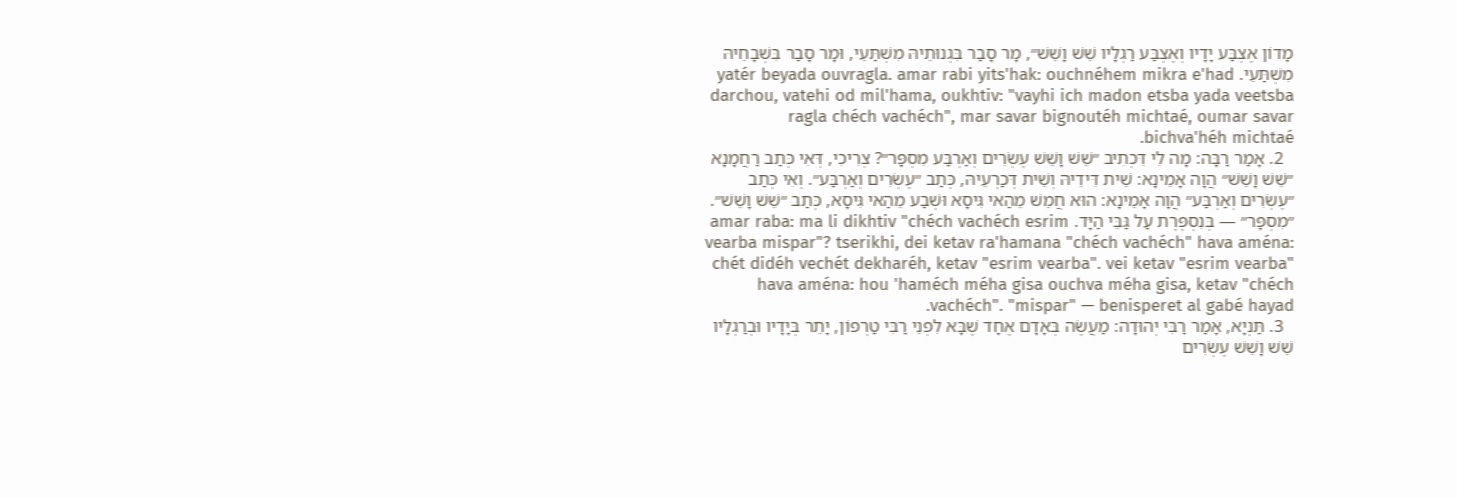מָדוֹן אֶצְבַּע יָדָיו וְאֶצְבַּע רַגְלָיו שֵׁשׁ וָשֵׁשׁ״, מָר סָבַר בִּגְנוּתֵיהּ מִשְׁתַּעֵי, וּמָר סָבַר בִּשְׁבָחֵיהּ מִשְׁתַּעֵי. yatér beyada ouvragla. amar rabi yits'hak: ouchnéhem mikra e'had darchou, vatehi od mil'hama, oukhtiv: "vayhi ich madon etsba yada veetsba ragla chéch vachéch", mar savar bignoutéh michtaé, oumar savar bichva'héh michtaé.
  2. אָמַר רַבָּה: מָה לִי דִּכְתִיב ״שֵׁשׁ וָשֵׁשׁ עֶשְׂרִים וְאַרְבַּע מִסְפָּר״? צְרִיכִי, דְּאִי כְּתַב רַחֲמָנָא ״שֵׁשׁ וָשֵׁשׁ״ הֲוָה אָמֵינָא: שֵׁית דִּידֵיהּ וְשֵׁית דְּכַרְעֵיהּ, כְּתַב ״עֶשְׂרִים וְאַרְבַּע״. וְאִי כְּתַב ״עֶשְׂרִים וְאַרְבַּע״ הֲוָה אָמֵינָא: הוּא חֲמֵשׁ מֵהַאי גִּיסָא וּשְׁבַע מֵהַאי גִּיסָא, כְּתַב ״שֵׁשׁ וָשֵׁשׁ״. ״מִסְפָּר״ — בְּנִסְפֶּרֶת עַל גַּבֵּי הַיָּד. amar raba: ma li dikhtiv "chéch vachéch esrim vearba mispar"? tserikhi, dei ketav ra'hamana "chéch vachéch" hava aména: chét didéh vechét dekharéh, ketav "esrim vearba". vei ketav "esrim vearba" hava aména: hou 'haméch méha gisa ouchva méha gisa, ketav "chéch vachéch". "mispar" — benisperet al gabé hayad.
  3. תַּנְיָא, אָמַר רַבִּי יְהוּדָה: מַעֲשֶׂה בְּאָדָם אֶחָד שֶׁבָּא לִפְנֵי רַבִּי טַרְפוֹן, יָתֵר בְּיָדָיו וּבְרַגְלָיו שֵׁשׁ וָשֵׁשׁ עֶשְׂרִים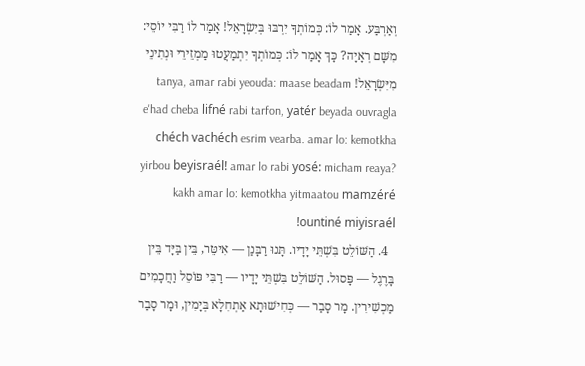וְאַרְבַּע. אָמַר לוֹ: כְּמוֹתְךָ יִרְבּוּ בְּיִשְׂרָאֵל! אָמַר לוֹ רַבִּי יוֹסֵי: מִשָּׁם רְאָיָה? כָּךְ אָמַר לוֹ: כְּמוֹתְךָ יִתְמַעֲטוּ מַמְזֵירֵי וּנְתִינֵי מִיִּשְׂרָאֵל! tanya, amar rabi yeouda: maase beadam e'had cheba lifné rabi tarfon, yatér beyada ouvragla chéch vachéch esrim vearba. amar lo: kemotkha yirbou beyisraél! amar lo rabi yosé: micham reaya? kakh amar lo: kemotkha yitmaatou mamzéré ountiné miyisraél!
  4. הַשּׁוֹלֵט בִּשְׁתֵּי יָדָיו. תָּנוּ רַבָּנַן — אִיטֵּר, בֵּין בַּיָּד בֵּין בָּרֶגֶל — פָּסוּל. הַשּׁוֹלֵט בִּשְׁתֵּי יָדָיו — רַבִּי פּוֹסֵל וַחֲכָמִים מַכְשִׁירִין. מָר סָבַר — כְּחִישׁוּתָא אַתְחִלָא בְּיָמִין, וּמָר סָבַר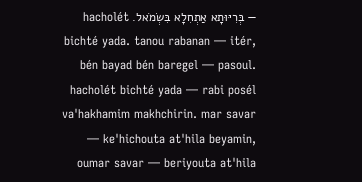— בְּרִיּוּתָא אַתְחִלָא בִּשְׂמֹאל. hacholét bichté yada. tanou rabanan — itér, bén bayad bén baregel — pasoul. hacholét bichté yada — rabi posél va'hakhamim makhchirin. mar savar — ke'hichouta at'hila beyamin, oumar savar — beriyouta at'hila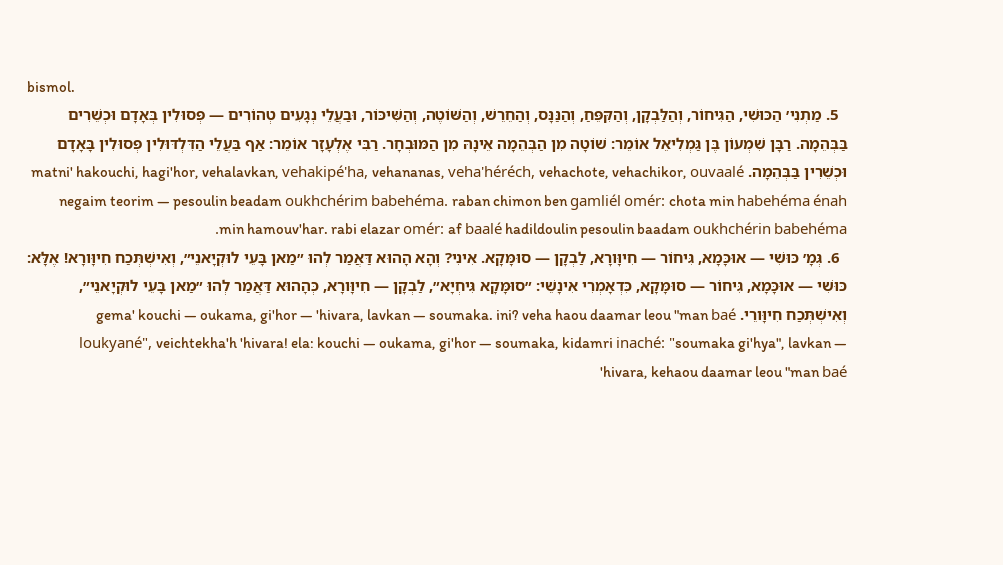bismol.
  5. מַתְנִי׳ הַכּוּשִׁי, הַגִּיחוֹר, וְהַלַּבְקָן, וְהַקִּפֵּחַ, וְהַנַּנָּס, וְהַחֵרֵשׁ, וְהַשּׁוֹטֶה, וְהַשִּׁיכּוֹר, וּבַעֲלֵי נְגָעִים טְהוֹרִים — פְּסוּלִין בְּאָדָם וּכְשֵׁרִים בַּבְּהֵמָה. רַבָּן שִׁמְעוֹן בֶּן גַּמְלִיאֵל אוֹמֵר: שׁוֹטָה מִן הַבְּהֵמָה אֵינָהּ מִן הַמּוּבְחָר. רַבִּי אֶלְעָזָר אוֹמֵר: אַף בַּעֲלֵי הַדִּלְדּוּלִין פְּסוּלִין בָּאָדָם וּכְשֵׁרִין בַּבְּהֵמָה. matni' hakouchi, hagi'hor, vehalavkan, vehakipé'ha, vehananas, veha'héréch, vehachote, vehachikor, ouvaalé negaim teorim — pesoulin beadam oukhchérim babehéma. raban chimon ben gamliél omér: chota min habehéma énah min hamouv'har. rabi elazar omér: af baalé hadildoulin pesoulin baadam oukhchérin babehéma.
  6. גְּמָ׳ כּוּשִׁי — אוּכָּמָא, גִּיחוֹר — חִיוָּורָא, לַבְקָן — סוּמָּקָא. אִינִי? וְהָא הָהוּא דַּאֲמַר לְהוּ ״מַאן בָּעֵי לוּקְיָאנֵי״, וְאִישְׁתְּכַח חִיוָּורָא! אֶלָּא: כּוּשִׁי — אוּכָּמָא, גִּיחוֹר — סוּמָּקָא, כִּדְאָמְרִי אִינָשֵׁי: ״סוּמָּקָא גִּיחְיָא״, לַבְקָן — חִיוָּורָא, כְּהָהוּא דַּאֲמַר לְהוּ ״מַאן בָּעֵי לוּקְיָאנֵי״, וְאִישְׁתְּכַח חִיוָּורֵי. gema' kouchi — oukama, gi'hor — 'hivara, lavkan — soumaka. ini? veha haou daamar leou "man baé loukyané", veichtekha'h 'hivara! ela: kouchi — oukama, gi'hor — soumaka, kidamri inaché: "soumaka gi'hya", lavkan — 'hivara, kehaou daamar leou "man baé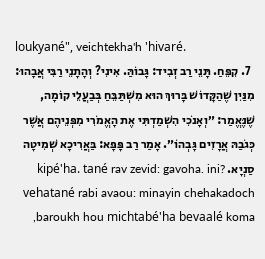loukyané", veichtekha'h 'hivaré.
  7. קִפֵּחַ. תָּנֵי רַב זְבִיד: גָּבוֹהַּ. אִינִי? וְהָתָנֵי רַבִּי אֲבָהוּ: מִנַּיִן שֶׁהַקָּדוֹשׁ בָּרוּךְ הוּא מִשְׁתַּבֵּחַ בְּבַעֲלֵי קוֹמָה, שֶׁנֶּאֱמַר: ״וְאָנֹכִי הִשְׁמַדְתִּי אֶת הָאֱמֹרִי מִפְּנֵיהֶם אֲשֶׁר כְּגֹבַהּ אֲרָזִים גׇּבְהוֹ״. אָמַר רַב פָּפָּא: בַּאֲרִיכָא שְׁמִיטָה סַנְיָא. kipé'ha. tané rav zevid: gavoha. ini? vehatané rabi avaou: minayin chehakadoch baroukh hou michtabé'ha bevaalé koma,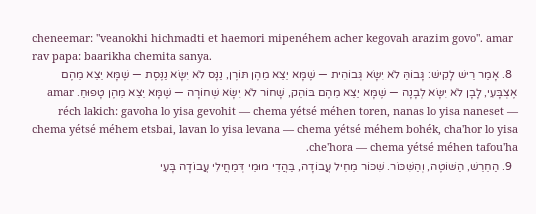cheneemar: "veanokhi hichmadti et haemori mipenéhem acher kegovah arazim govo". amar rav papa: baarikha chemita sanya.
  8. אָמַר רֵישׁ לָקִישׁ: גָּבוֹהַּ לֹא יִשָּׂא גְּבוֹהִית — שֶׁמָּא יֵצֵא מֵהֶן תּוֹרֶן, נַנָּס לֹא יִשָּׂא נַנֶּסֶת — שֶׁמָּא יֵצֵא מֵהֶם אֶצְבָּעִי, לָבָן לֹא יִשָּׂא לְבָנָה — שֶׁמָּא יֵצֵא מֵהֶם בּוֹהֵק, שָׁחוֹר לֹא יִשָּׂא שְׁחוֹרָה — שֶׁמָּא יֵצֵא מֵהֶן טָפוּחַ. amar réch lakich: gavoha lo yisa gevohit — chema yétsé méhen toren, nanas lo yisa naneset — chema yétsé méhem etsbai, lavan lo yisa levana — chema yétsé méhem bohék, cha'hor lo yisa che'hora — chema yétsé méhen tafou'ha.
  9. הַחֵרֵשׁ, הַשּׁוֹטֶה, וְהַשִּׁכּוֹר. שִׁכּוֹר מַחֵיל עֲבוֹדָה, בַּהֲדֵי מוּמֵי דְּמַחֲילִי עֲבוֹדָה בָּעֵי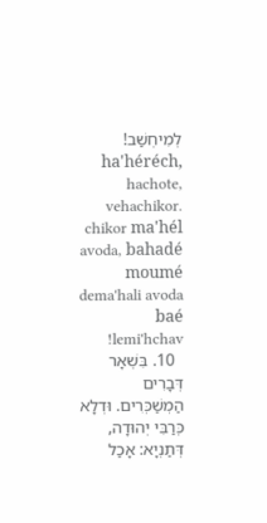לְמִיחְשַׁב! ha'héréch, hachote, vehachikor. chikor ma'hél avoda, bahadé moumé dema'hali avoda baé lemi'hchav!
  10. בִּשְׁאָר דְּבָרִים הַמְשַׁכְּרִים. וּדְלָא כְּרַבִּי יְהוּדָה, דְּתַנְיָא: אָכַל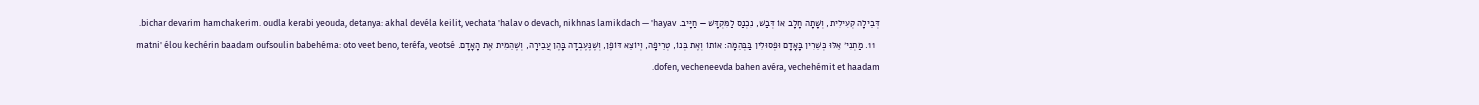דְּבֵילָה קְעִילִית, וְשָׁתָה חָלָב אוֹ דְּבַשׁ, נִכְנַס לַמִּקְדָּשׁ — חַיָּיב. bichar devarim hamchakerim. oudla kerabi yeouda, detanya: akhal devéla keilit, vechata 'halav o devach, nikhnas lamikdach — 'hayav.
  11. מַתְנִי׳ אֵלּוּ כְּשֵׁרִין בָּאָדָם וּפְסוּלִין בַּבְּהֵמָה: אוֹתוֹ וְאֶת בְּנוֹ, טְרֵיפָה, וְיוֹצֵא דּוֹפֶן, וְשֶׁנֶּעֶבְדָה בָּהֶן עֲבֵירָה, וְשֶׁהֵמִית אֶת הָאָדָם. matni' élou kechérin baadam oufsoulin babehéma: oto veet beno, teréfa, veotsé dofen, vecheneevda bahen avéra, vechehémit et haadam.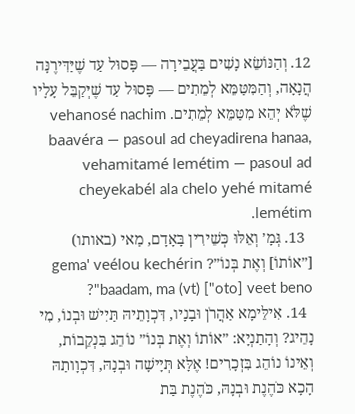12. וְהַנּוֹשֵׂא נָשִׁים בַּעֲבֵירָה — פָּסוּל עַד שֶׁיַּדִּירֶנָּה הֲנָאָה, וְהַמִּטַּמֵּא לְמֵתִים — פָּסוּל עַד שֶׁיְּקַבֵּל עָלָיו שֶׁלֹּא יְהֵא מִטַּמֵּא לְמֵתִים. vehanosé nachim baavéra — pasoul ad cheyadirena hanaa, vehamitamé lemétim — pasoul ad cheyekabél ala chelo yehé mitamé lemétim.
  13. גְּמָ׳ וְאֵלּוּ כְּשֵׁירִין בָּאָדָם, מַאי (באותו) [״אוֹתוֹ] וְאֶת בְּנוֹ״? gema' veélou kechérin baadam, ma (vt) ["oto] veet beno"?
  14. אִילֵּימָא אַהֲרֹן וּבָנָיו, דִּכְוָתֵיהּ תַּיִישׁ וּבְנוֹ, מִי נָהֵיג? וְהָתַנְיָא: ״אוֹתוֹ וְאֶת בְּנוֹ״ נוֹהֵג בִּנְקֵבוֹת, וְאֵינוֹ נוֹהֵג בִּזְכָרִים! אֶלָּא תְּיָישָׁה וּבְנָהּ, דִּכְוָותַהּ הָכָא כֹּהֶנֶת וּבְנָהּ, כֹּהֶנֶת בַּת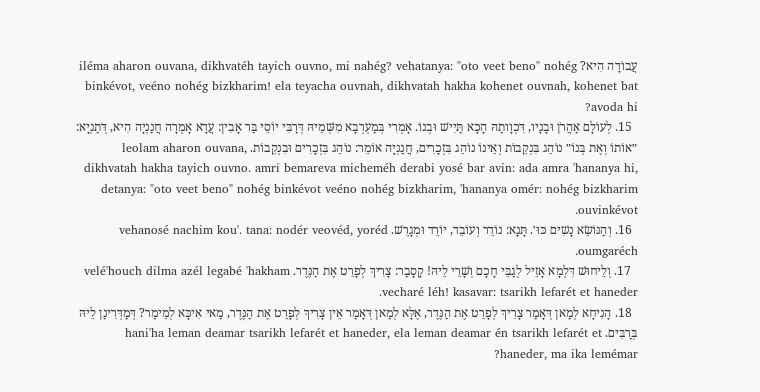עֲבוֹדָה הִיא? iléma aharon ouvana, dikhvatéh tayich ouvno, mi nahég? vehatanya: "oto veet beno" nohég binkévot, veéno nohég bizkharim! ela teyacha ouvnah, dikhvatah hakha kohenet ouvnah, kohenet bat avoda hi?
  15. לְעוֹלָם אַהֲרֹן וּבָנָיו, דִּכְוָותַהּ הָכָא תַּיִישׁ וּבְנוֹ. אָמְרִי בְּמַעְרְבָא מִשְּׁמֵיהּ דְּרַבִּי יוֹסֵי בַּר אָבִין: עֲדָא אָמְרָה חֲנַנְיָה הִיא, דְּתַנְיָא: ״אוֹתוֹ וְאֶת בְּנוֹ״ נוֹהֵג בִּנְקֵבוֹת וְאֵינוֹ נוֹהֵג בִּזְכָרִים, חֲנַנְיָה אוֹמֵר: נוֹהֵג בִּזְכָרִים וּבִנְקֵבוֹת. leolam aharon ouvana, dikhvatah hakha tayich ouvno. amri bemareva micheméh derabi yosé bar avin: ada amra 'hananya hi, detanya: "oto veet beno" nohég binkévot veéno nohég bizkharim, 'hananya omér: nohég bizkharim ouvinkévot.
  16. וְהַנּוֹשֵׂא נָשִׁים כּוּ׳. תָּנָא: נוֹדֵר וְעוֹבֵד, יוֹרֵד וּמְגָרֵשׁ. vehanosé nachim kou'. tana: nodér veovéd, yoréd oumgaréch.
  17. וְלֵיחוּשׁ דִּלְמָא אָזֵיל לְגַבֵּי חָכָם וְשָׁרֵי לֵיהּ! קָסָבַר: צָרִיךְ לְפָרֵט אֶת הַנֶּדֶר. velé'houch dilma azél legabé 'hakham vecharé léh! kasavar: tsarikh lefarét et haneder.
  18. הָנִיחָא לְמַאן דְּאָמַר צָרִיךְ לְפָרֵט אֶת הַנֶּדֶר, אֶלָּא לְמַאן דְּאָמַר אֵין צָרִיךְ לְפָרֵט אֶת הַנֶּדֶר, מַאי אִיכָּא לְמֵימַר? דְּמַדְּרִינַן לֵיהּ בְּרַבִּים. hani'ha leman deamar tsarikh lefarét et haneder, ela leman deamar én tsarikh lefarét et haneder, ma ika lemémar?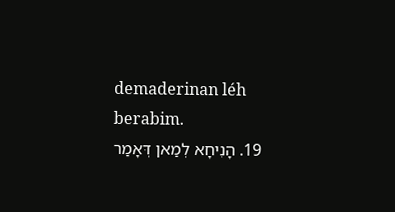demaderinan léh berabim.
  19. הָנִיחָא לְמַאן דְּאָמַר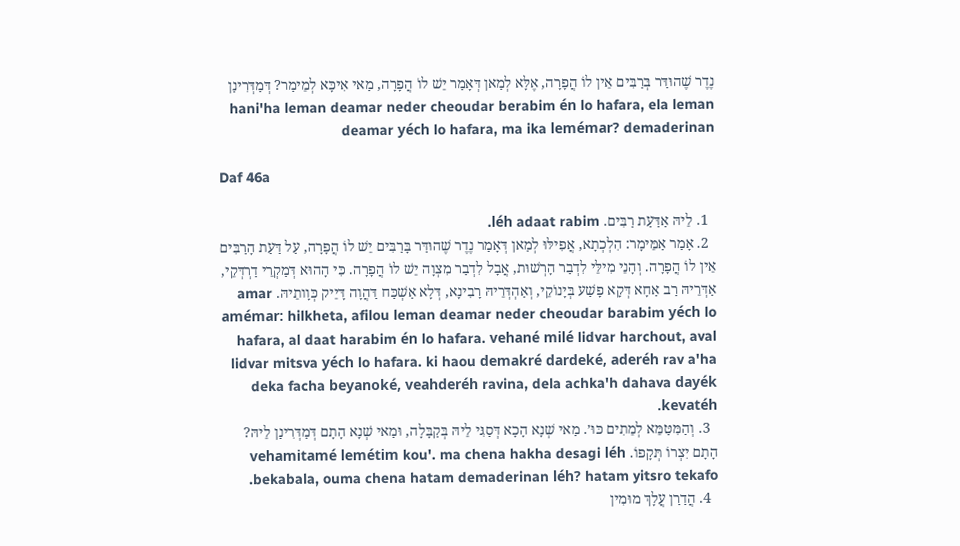נֶדֶר שֶׁהוּדַּר בְּרַבִּים אֵין לוֹ הֲפָרָה, אֶלָּא לְמַאן דְּאָמַר יֵשׁ לוֹ הֲפָרָה, מַאי אִיכָּא לְמֵימַר? דְּמַדְּרִינַן hani'ha leman deamar neder cheoudar berabim én lo hafara, ela leman deamar yéch lo hafara, ma ika lemémar? demaderinan

Daf 46a

  1. לֵיהּ אַדַּעַת רַבִּים. léh adaat rabim.
  2. אָמַר אַמֵּימָר: הִלְכְתָא, אֲפִילּוּ לְמַאן דְּאָמַר נֶדֶר שֶׁהוּדַּר בָּרַבִּים יֵשׁ לוֹ הֲפָרָה, עַל דַּעַת הָרַבִּים אֵין לוֹ הֲפָרָה. וְהָנֵי מִילֵּי לִדְבַר הָרְשׁוּת, אֲבָל לִדְבַר מִצְוָה יֵשׁ לוֹ הֲפָרָה. כִּי הָהוּא דְּמַקְרֵי דַרְדְּקֵי, אַדְּרֵיהּ רַב אַחָא דְּקָא פָשַׁע בְּיָנוֹקֵי, וְאַהְדְּרֵיהּ רָבִינָא, דְּלָא אַשְׁכַּח דַּהֲוָה דָּיֵיק כְּוָותֵיהּ. amar amémar: hilkheta, afilou leman deamar neder cheoudar barabim yéch lo hafara, al daat harabim én lo hafara. vehané milé lidvar harchout, aval lidvar mitsva yéch lo hafara. ki haou demakré dardeké, aderéh rav a'ha deka facha beyanoké, veahderéh ravina, dela achka'h dahava dayék kevatéh.
  3. וְהַמִּטַּמֵּא לְמֵתִים כּוּ׳. מַאי שְׁנָא הָכָא דְּסַגִּי לֵיהּ בְּקַבָּלָה, וּמַאי שְׁנָא הָתָם דְּמַדְּרִינַן לֵיהּ? הָתָם יִצְרוֹ תְּקָפוֹ. vehamitamé lemétim kou'. ma chena hakha desagi léh bekabala, ouma chena hatam demaderinan léh? hatam yitsro tekafo.
  4. הֲדַרַן עֲלָךְ מוּמִין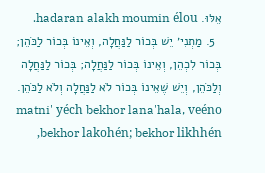אֵלּוּ. hadaran alakh moumin élou.
  5. מַתְנִי׳ יֵשׁ בְּכוֹר לַנַּחֲלָה, וְאֵינוֹ בְּכוֹר לַכֹּהֵן; בְּכוֹר לִכְהֵן, וְאֵינוֹ בְּכוֹר לַנַּחֲלָה; בְּכוֹר לַנַּחֲלָה וְלַכֹּהֵן, וְיֵשׁ שֶׁאֵינוֹ בְּכוֹר לֹא לַנַּחֲלָה וְלֹא לַכֹּהֵן. matni' yéch bekhor lana'hala, veéno bekhor lakohén; bekhor likhhén,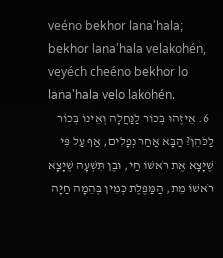veéno bekhor lana'hala; bekhor lana'hala velakohén, veyéch cheéno bekhor lo lana'hala velo lakohén.
  6. אֵיזֶהוּ בְּכוֹר לַנַּחֲלָה וְאֵינוֹ בְּכוֹר לַכֹּהֵן? הַבָּא אַחַר נְפָלִים, אַף עַל פִּי שֶׁיָּצָא אֶת רֹאשׁוֹ חַי, וּבֶן תִּשְׁעָה שֶׁיָּצָא רֹאשׁוֹ מֵת, הַמַּפֶּלֶת כְּמִין בְּהֵמָה חַיָּה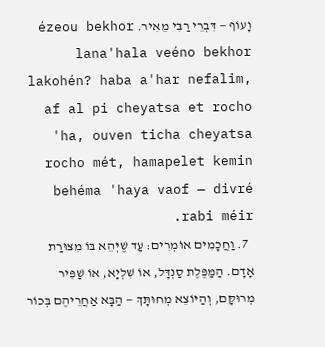וָעוֹף — דִּבְרֵי רַבִּי מֵאִיר. ézeou bekhor lana'hala veéno bekhor lakohén? haba a'har nefalim, af al pi cheyatsa et rocho 'ha, ouven ticha cheyatsa rocho mét, hamapelet kemin behéma 'haya vaof — divré rabi méir.
  7. וַחֲכָמִים אוֹמְרִים: עַד שֶׁיְּהֵא בּוֹ מִצּוּרַת אָדָם. הַמַּפֶּלֶת סַנְדָּל, אוֹ שִׁלְיָא, אוֹ שַׁפִּיר מְרוּקָּם, וְהַיּוֹצֵא מְחוּתָּךְ — הַבָּא אַחֲרֵיהֶם בְּכוֹר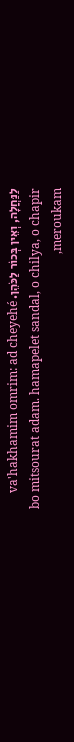לַנַּחֲלָה, וְאֵין בְּכוֹר לַכֹּהֵן. va'hakhamim omrim: ad cheyehé bo mitsourat adam. hamapelet sandal, o chilya, o chapir meroukam,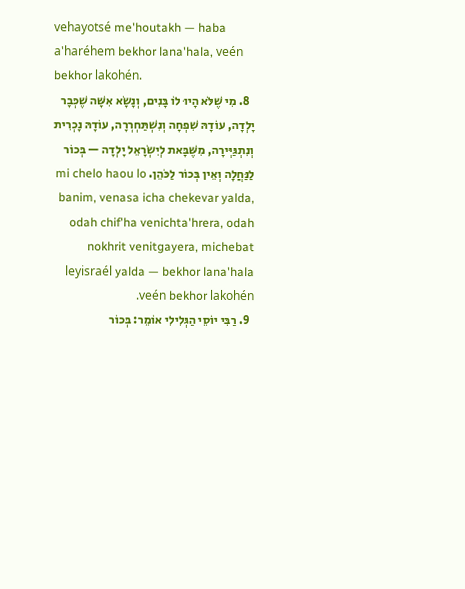vehayotsé me'houtakh — haba a'haréhem bekhor lana'hala, veén bekhor lakohén.
  8. מִי שֶׁלֹּא הָיוּ לוֹ בָּנִים, וְנָשָׂא אִשָּׁה שֶׁכְּבָר יָלְדָה, עוֹדָהּ שִׁפְחָה וְנִשְׁתַּחְרְרָה, עוֹדָהּ נׇכְרִית וְנִתְגַּיְּירָה, מִשֶּׁבָּאת לְיִשְׂרָאֵל יָלְדָה — בְּכוֹר לַנַּחֲלָה וְאֵין בְּכוֹר לַכֹּהֵן. mi chelo haou lo banim, venasa icha chekevar yalda, odah chif'ha venichta'hrera, odah nokhrit venitgayera, michebat leyisraél yalda — bekhor lana'hala veén bekhor lakohén.
  9. רַבִּי יוֹסֵי הַגְּלִילִי אוֹמֵר: בְּכוֹר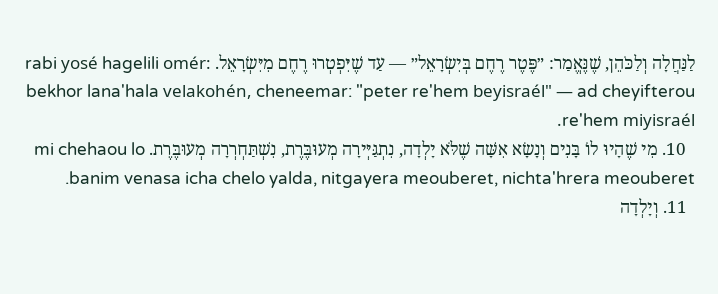לַנַּחֲלָה וְלַכֹּהֵן, שֶׁנֶּאֱמַר: ״פֶּטֶר רֶחֶם בְּיִשְׂרָאֵל״ — עַד שֶׁיִּפְטְרוּ רֶחֶם מִיִּשְׂרָאֵל. rabi yosé hagelili omér: bekhor lana'hala velakohén, cheneemar: "peter re'hem beyisraél" — ad cheyifterou re'hem miyisraél.
  10. מִי שֶׁהָיוּ לוֹ בָּנִים וְנָשָׂא אִשָּׁה שֶׁלֹּא יָלְדָה, נִתְגַּיְּירָה מְעוּבֶּרֶת, נִשְׁתַּחְרְרָה מְעוּבֶּרֶת. mi chehaou lo banim venasa icha chelo yalda, nitgayera meouberet, nichta'hrera meouberet.
  11. וְיָלְדָה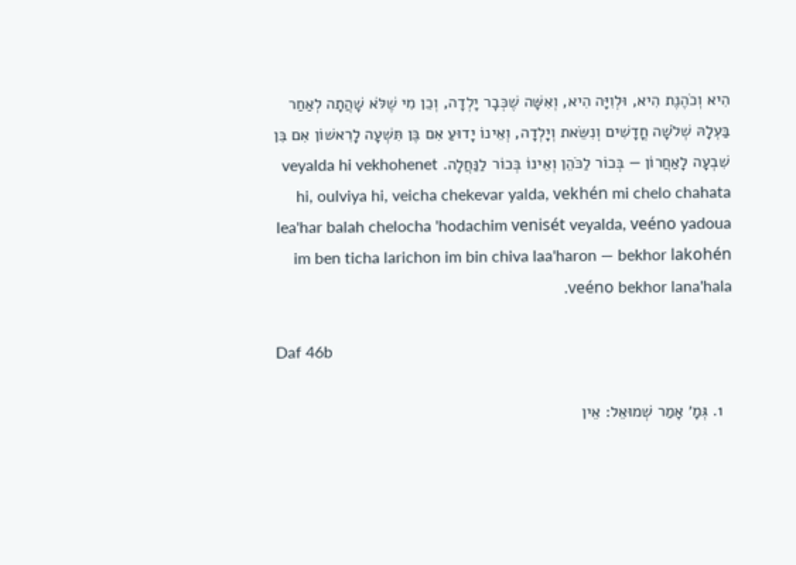הִיא וְכֹהֶנֶת הִיא, וּלְוִיָּה הִיא, וְאִשָּׁה שֶׁכְּבָר יָלְדָה, וְכֵן מִי שֶׁלֹּא שָׁהֲתָה לְאַחַר בַּעְלָהּ שְׁלֹשָׁה חֳדָשִׁים וְנִשֵּׂאת וְיָלְדָה, וְאֵינוֹ יָדוּעַ אִם בֶּן תִּשְׁעָה לָרִאשׁוֹן אִם בִּן שִׁבְעָה לָאַחֲרוֹן — בְּכוֹר לַכֹּהֵן וְאֵינוֹ בְּכוֹר לַנַּחֲלָה. veyalda hi vekhohenet hi, oulviya hi, veicha chekevar yalda, vekhén mi chelo chahata lea'har balah chelocha 'hodachim venisét veyalda, veéno yadoua im ben ticha larichon im bin chiva laa'haron — bekhor lakohén veéno bekhor lana'hala.

Daf 46b

  1. גְּמָ׳ אָמַר שְׁמוּאֵל: אֵין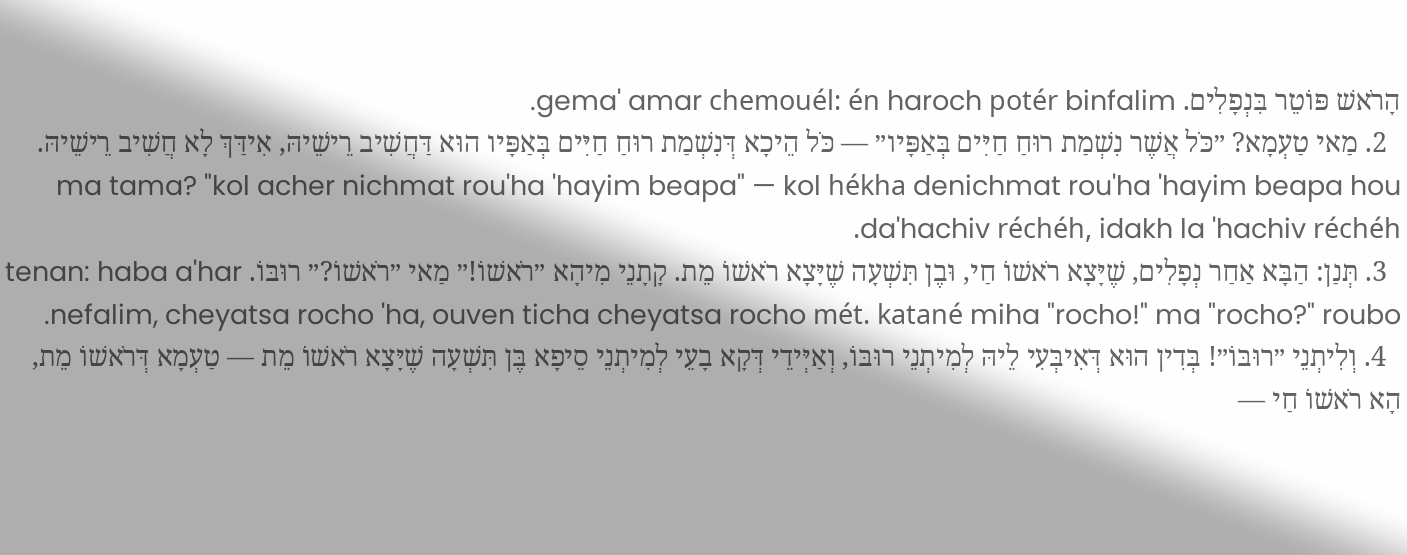הָרֹאשׁ פּוֹטֵר בִּנְפָלִים. gema' amar chemouél: én haroch potér binfalim.
  2. מַאי טַעְמָא? ״כֹּל אֲשֶׁר נִשְׁמַת רוּחַ חַיִּים בְּאַפָּיו״ — כֹּל הֵיכָא דְּנִשְׁמַת רוּחַ חַיִּים בְּאַפָּיו הוּא דַּחֲשִׁיב רֵישֵׁיהּ, אִידַּךְ לָא חֲשִׁיב רֵישֵׁיהּ. ma tama? "kol acher nichmat rou'ha 'hayim beapa" — kol hékha denichmat rou'ha 'hayim beapa hou da'hachiv réchéh, idakh la 'hachiv réchéh.
  3. תְּנַן: הַבָּא אַחַר נְפָלִים, שֶׁיָּצָא רֹאשׁוֹ חַי, וּבֶן תִּשְׁעָה שֶׁיָּצָא רֹאשׁוֹ מֵת. קָתָנֵי מִיהָא ״רֹאשׁוֹ!״ מַאי ״רֹאשׁוֹ?״ רוּבּוֹ. tenan: haba a'har nefalim, cheyatsa rocho 'ha, ouven ticha cheyatsa rocho mét. katané miha "rocho!" ma "rocho?" roubo.
  4. וְלִיתְנֵי ״רוּבּוֹ״! בְּדִין הוּא דְּאִיבְּעִי לֵיהּ לְמִיתְנֵי רוּבּוֹ, וְאַיְּידֵי דְּקָא בָעֵי לְמִיתְנֵי סֵיפָא בֶּן תִּשְׁעָה שֶׁיָּצָא רֹאשׁוֹ מֵת — טַעְמָא דְּרֹאשׁוֹ מֵת, הָא רֹאשׁוֹ חַי —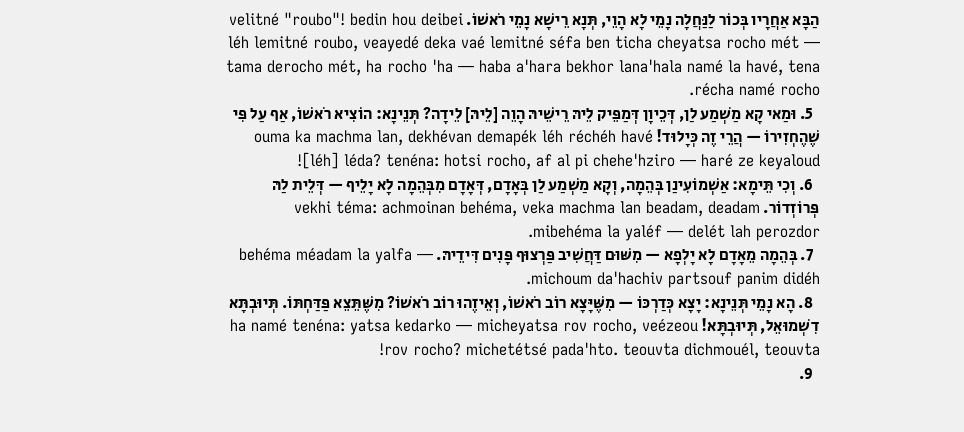הַבָּא אַחֲרָיו בְּכוֹר לַנַּחֲלָה נָמֵי לָא הָוֵי, תְּנָא רֵישָׁא נָמֵי רֹאשׁוֹ. velitné "roubo"! bedin hou deibei léh lemitné roubo, veayedé deka vaé lemitné séfa ben ticha cheyatsa rocho mét — tama derocho mét, ha rocho 'ha — haba a'hara bekhor lana'hala namé la havé, tena récha namé rocho.
  5. וּמַאי קָא מַשְׁמַע לַן, דְּכֵיוָן דְּמַפֵּיק לֵיהּ רֵישֵׁיהּ הָוֵה [לֵיהּ] לֵידָה? תְּנֵינָא: הוֹצִיא רֹאשׁוֹ, אַף עַל פִּי שֶׁהֶחְזִירוֹ — הֲרֵי זֶה כְּיָלוּד! ouma ka machma lan, dekhévan demapék léh réchéh havé [léh] léda? tenéna: hotsi rocho, af al pi chehe'hziro — haré ze keyaloud!
  6. וְכִי תֵּימָא: אַשְׁמוֹעִינַן בְּהֵמָה, וְקָא מַשְׁמַע לַן בְּאָדָם, דְּאָדָם מִבְּהֵמָה לָא יָלֵיף — דְּלֵית לַהּ פְּרוֹזְדוֹר. vekhi téma: achmoinan behéma, veka machma lan beadam, deadam mibehéma la yaléf — delét lah perozdor.
  7. בְּהֵמָה מֵאָדָם לָא יָלְפָא — מִשּׁוּם דַּחֲשִׁיב פַּרְצוּף פָּנִים דִּידֵיהּ. behéma méadam la yalfa — michoum da'hachiv partsouf panim didéh.
  8. הָא נָמֵי תְּנֵינָא: יָצָא כְּדַרְכּוֹ — מִשֶּׁיָּצָא רוֹב רֹאשׁוֹ, וְאֵיזֶהוּ רוֹב רֹאשׁוֹ? מִשֶּׁתֵּצֵא פַּדַּחְתּוֹ. תְּיוּבְתָּא דִשְׁמוּאֵל, תְּיוּבְתָּא! ha namé tenéna: yatsa kedarko — micheyatsa rov rocho, veézeou rov rocho? michetétsé pada'hto. teouvta dichmouél, teouvta!
  9.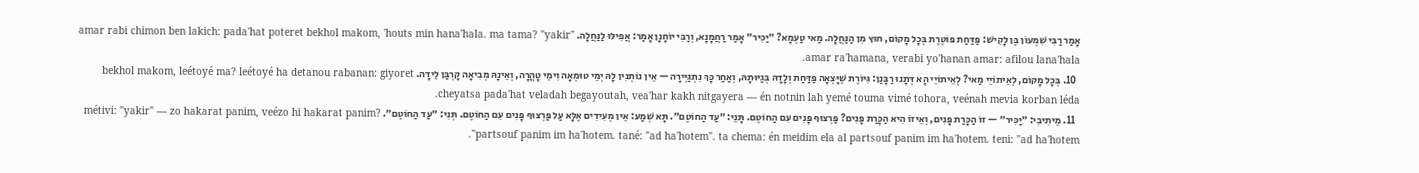אָמַר רַבִּי שִׁמְעוֹן בֶּן לָקִישׁ: פַּדַּחַת פּוֹטֶרֶת בְּכׇל מָקוֹם, חוּץ מִן הַנַּחֲלָה. מַאי טַעְמָא? ״יַכִּיר״ אָמַר רַחֲמָנָא, וְרַבִּי יוֹחָנָן אָמַר: אֲפִילּוּ לַנַּחֲלָה. amar rabi chimon ben lakich: pada'hat poteret bekhol makom, 'houts min hana'hala. ma tama? "yakir" amar ra'hamana, verabi yo'hanan amar: afilou lana'hala.
  10. בְּכׇל מָקוֹם, לְאֵיתוֹיֵי מַאי? לְאֵיתוֹיֵי הָא דְּתָנוּ רַבָּנַן: גִּיּוֹרֶת שֶׁיָּצְאָה פַּדַּחַת וְלָדָהּ בְּגַיּוּתָהּ, וְאַחַר כָּךְ נִתְגַּיְּירָה — אֵין נוֹתְנִין לָהּ יְמֵי טוּמְאָה וִימֵי טׇהֳרָה, וְאֵינָהּ מְבִיאָה קׇרְבַּן לֵידָה. bekhol makom, leétoyé ma? leétoyé ha detanou rabanan: giyoret cheyatsa pada'hat veladah begayoutah, vea'har kakh nitgayera — én notnin lah yemé touma vimé tohora, veénah mevia korban léda.
  11. מֵיתִיבִי: ״יַכִּיר״ — זוֹ הַכָּרַת פָּנִים, וְאֵיזוֹ הִיא הַכָּרַת פָּנִים? פַּרְצוּף פָּנִים עִם הַחוֹטֶם. תָּנֵי: ״עַד הַחוֹטֶם״. תָּא שְׁמַע: אֵין מְעִידִים אֶלָּא עַל פַּרְצוּף פָּנִים עִם הַחוֹטֶם. תְּנִי: ״עַד הַחוֹטֶם״. métivi: "yakir" — zo hakarat panim, veézo hi hakarat panim? partsouf panim im ha'hotem. tané: "ad ha'hotem". ta chema: én meidim ela al partsouf panim im ha'hotem. teni: "ad ha'hotem".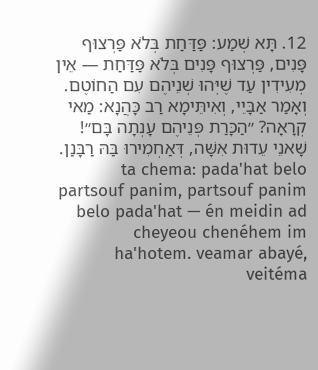12. תָּא שְׁמַע: פַּדַּחַת בְּלֹא פַּרְצוּף פָּנִים, פַּרְצוּף פָּנִים בְּלֹא פַּדַּחַת — אֵין מְעִידִין עַד שֶׁיְּהוּ שְׁנֵיהֶם עִם הַחוֹטֶם. וְאָמַר אַבָּיֵי, וְאִיתֵּימָא רַב כָּהֲנָא: מַאי קְרָאָה? ״הַכָּרַת פְּנֵיהֶם עָנְתָה בָּם״! שָׁאנֵי עֵדוּת אִשָּׁה, דְּאַחְמִירוּ בַּהּ רַבָּנַן. ta chema: pada'hat belo partsouf panim, partsouf panim belo pada'hat — én meidin ad cheyeou chenéhem im ha'hotem. veamar abayé, veitéma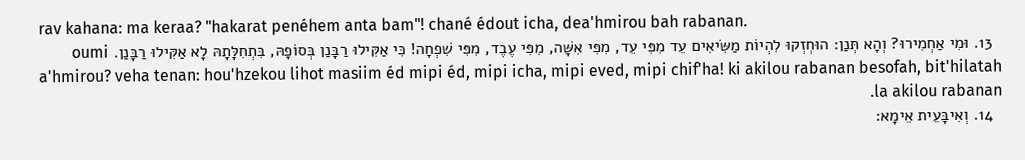rav kahana: ma keraa? "hakarat penéhem anta bam"! chané édout icha, dea'hmirou bah rabanan.
  13. וּמִי אַחְמִירוּ? וְהָא תְּנַן: הוּחְזְקוּ לִהְיוֹת מַשִּׂיאִים עֵד מִפִּי עֵד, מִפִּי אִשָּׁה, מִפִּי עֶבֶד, מִפִּי שִׁפְחָה! כִּי אַקִּילוּ רַבָּנַן בְּסוֹפָהּ, בִּתְחִלָּתָהּ לָא אַקִּילוּ רַבָּנַן. oumi a'hmirou? veha tenan: hou'hzekou lihot masiim éd mipi éd, mipi icha, mipi eved, mipi chif'ha! ki akilou rabanan besofah, bit'hilatah la akilou rabanan.
  14. וְאִיבָּעֵית אֵימָא: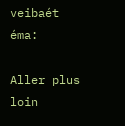veibaét éma:

Aller plus loin